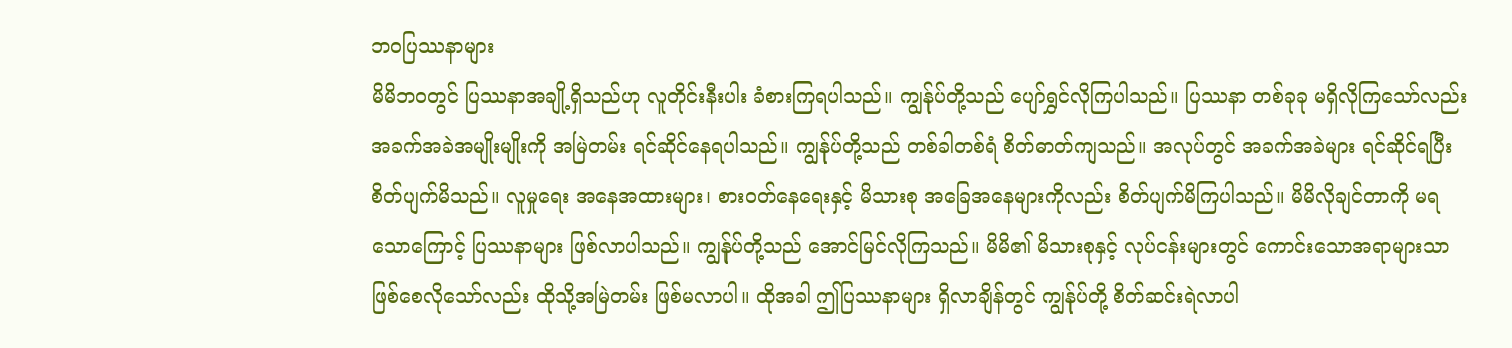ဘဝပြဿနာများ
မိမိဘဝတွင် ပြဿနာအချို့ရှိသည်ဟု လူတိုင်းနီးပါး ခံစားကြရပါသည်။ ကျွန်ုပ်တို့သည် ပျော်ရွှင်လိုကြပါသည်။ ပြဿနာ တစ်ခုခု မရှိလိုကြသော်လည်း အခက်အခဲအမျိုးမျိုးကို အမြဲတမ်း ရင်ဆိုင်နေရပါသည်။ ကျွန်ုပ်တို့သည် တစ်ခါတစ်ရံ စိတ်ဓာတ်ကျသည်။ အလုပ်တွင် အခက်အခဲများ ရင်ဆိုင်ရပြီး စိတ်ပျက်မိသည်။ လူမှုရေး အနေအထားများ၊ စားဝတ်နေရေးနှင့် မိသားစု အခြေအနေများကိုလည်း စိတ်ပျက်မိကြပါသည်။ မိမိလိုချင်တာကို မရသောကြောင့် ပြဿနာများ ဖြစ်လာပါသည်။ ကျွန်ုပ်တို့သည် အောင်မြင်လိုကြသည်။ မိမိ၏ မိသားစုနှင့် လုပ်ငန်းများတွင် ကောင်းသောအရာများသာ ဖြစ်စေလိုသော်လည်း ထိုသို့အမြဲတမ်း ဖြစ်မလာပါ။ ထိုအခါ ဤပြဿနာများ ရှိလာချိန်တွင် ကျွန်ုပ်တို့ စိတ်ဆင်းရဲလာပါ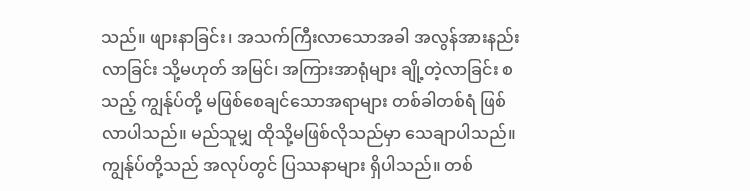သည်။ ဖျားနာခြင်း၊ အသက်ကြီးလာသောအခါ အလွန်အားနည်းလာခြင်း သို့မဟုတ် အမြင်၊ အကြားအာရုံများ ချို့တဲ့လာခြင်း စသည့် ကျွန်ုပ်တို့ မဖြစ်စေချင်သောအရာများ တစ်ခါတစ်ရံ ဖြစ်လာပါသည်။ မည်သူမျှ ထိုသို့မဖြစ်လိုသည်မှာ သေချာပါသည်။
ကျွန်ုပ်တို့သည် အလုပ်တွင် ပြဿနာများ ရှိပါသည်။ တစ်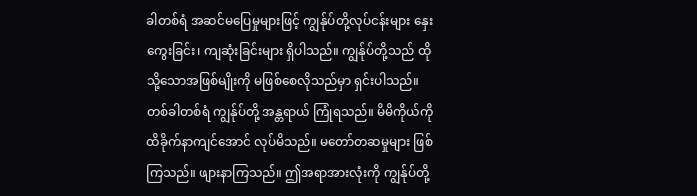ခါတစ်ရံ အဆင်မပြေမှုများဖြင့် ကျွန်ုပ်တို့လုပ်ငန်းများ နှေးကွေးခြင်း၊ ကျဆုံးခြင်းများ ရှိပါသည်။ ကျွန်ုပ်တို့သည် ထိုသို့သောအဖြစ်မျိုးကို မဖြစ်စေလိုသည်မှာ ရှင်းပါသည်။ တစ်ခါတစ်ရံ ကျွန်ုပ်တို့ အန္တရာယ် ကြုံရသည်။ မိမိကိုယ်ကို ထိခိုက်နာကျင်အောင် လုပ်မိသည်။ မတော်တဆမှုများ ဖြစ်ကြသည်။ ဖျားနာကြသည်။ ဤအရာအားလုံးကို ကျွန်ုပ်တို့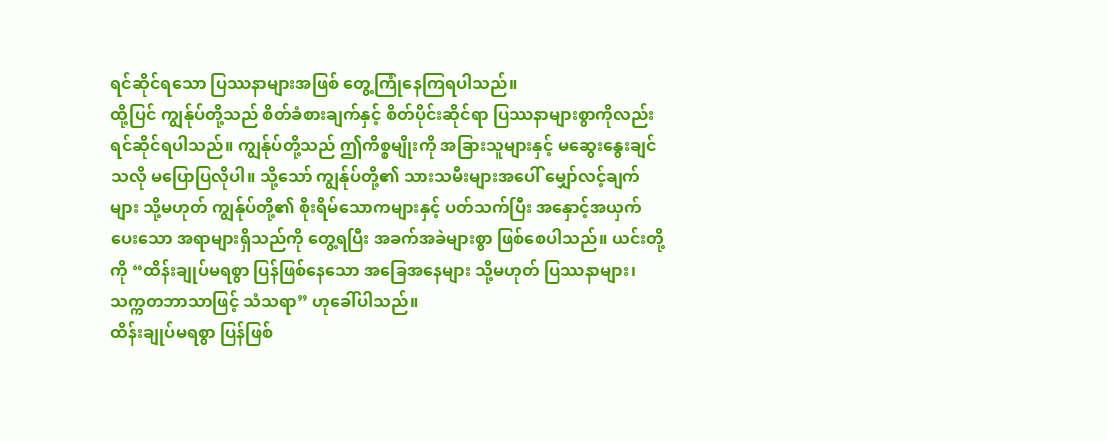ရင်ဆိုင်ရသော ပြဿနာများအဖြစ် တွေ့ကြုံနေကြရပါသည်။
ထို့ပြင် ကျွန်ုပ်တို့သည် စိတ်ခံစားချက်နှင့် စိတ်ပိုင်းဆိုင်ရာ ပြဿနာများစွာကိုလည်း ရင်ဆိုင်ရပါသည်။ ကျွန်ုပ်တို့သည် ဤကိစ္စမျိုးကို အခြားသူများနှင့် မဆွေးနွေးချင်သလို မပြောပြလိုပါ။ သို့သော် ကျွန်ုပ်တို့၏ သားသမီးများအပေါ် မျှော်လင့်ချက်များ သို့မဟုတ် ကျွန်ုပ်တို့၏ စိုးရိမ်သောကများနှင့် ပတ်သက်ပြီး အနှောင့်အယှက်ပေးသော အရာများရှိသည်ကို တွေ့ရပြီး အခက်အခဲများစွာ ဖြစ်စေပါသည်။ ယင်းတို့ကို “ထိန်းချုပ်မရစွာ ပြန်ဖြစ်နေသော အခြေအနေများ သို့မဟုတ် ပြဿနာများ၊ သက္ကတဘာသာဖြင့် သံသရာ” ဟုခေါ်ပါသည်။
ထိန်းချုပ်မရစွာ ပြန်ဖြစ်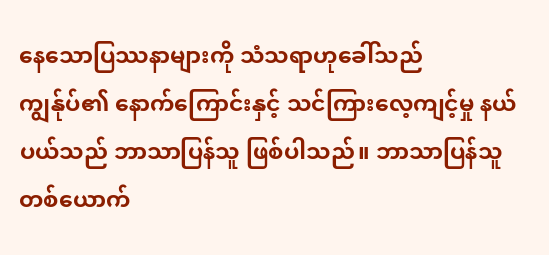နေသောပြဿနာများကို သံသရာဟုခေါ်သည်
ကျွန်ုပ်၏ နောက်ကြောင်းနှင့် သင်ကြားလေ့ကျင့်မှု နယ်ပယ်သည် ဘာသာပြန်သူ ဖြစ်ပါသည်။ ဘာသာပြန်သူ တစ်ယောက်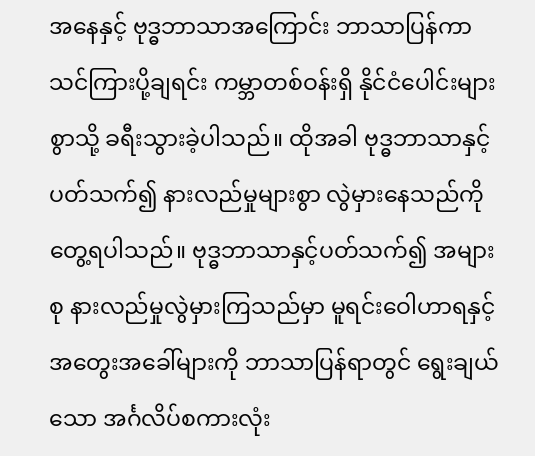အနေနှင့် ဗုဒ္ဓဘာသာအကြောင်း ဘာသာပြန်ကာ သင်ကြားပို့ချရင်း ကမ္ဘာတစ်ဝန်းရှိ နိုင်ငံပေါင်းများစွာသို့ ခရီးသွားခဲ့ပါသည်။ ထိုအခါ ဗုဒ္ဓဘာသာနှင့်ပတ်သက်၍ နားလည်မှုများစွာ လွဲမှားနေသည်ကို တွေ့ရပါသည်။ ဗုဒ္ဓဘာသာနှင့်ပတ်သက်၍ အများစု နားလည်မှုလွဲမှားကြသည်မှာ မူရင်းဝေါဟာရနှင့် အတွေးအခေါ်များကို ဘာသာပြန်ရာတွင် ရွေးချယ်သော အင်္ဂလိပ်စကားလုံး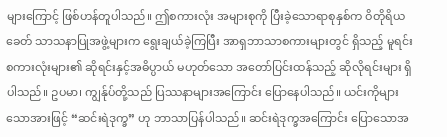များကြောင့် ဖြစ်ဟန်တူပါသည်။ ဤစကားလုံး အများစုကို ပြီးခဲ့သောရာစုနှစ်က ဝိတိုရိယခေတ် သာသနာပြုအဖွဲ့များက ရွေးချယ်ခဲ့ကြပြီး အာရှဘာသာစကားများတွင် ရှိသည့် မူရင်းစကားလုံးများ၏ ဆိုရင်းနှင့်အဓိပ္ပာယ် မဟုတ်သော အတော်ပြင်းထန်သည့် ဆိုလိုရင်းများ ရှိပါသည်။ ဥပမာ၊ ကျွန်ုပ်တို့သည် ပြဿနာများအကြောင်း ပြောနေပါသည်။ ယင်းကိုများသောအားဖြင့် “ဆင်းရဲဒုက္ခ” ဟု ဘာသာပြန်ပါသည်။ ဆင်းရဲဒုက္ခအကြောင်း ပြောသောအ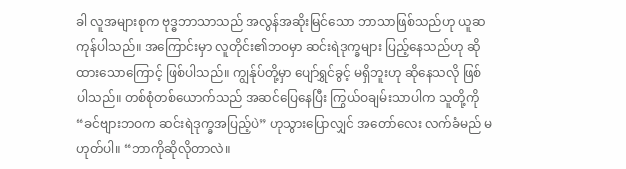ခါ လူအများစုက ဗုဒ္ဓဘာသာသည် အလွန်အဆိုးမြင်သော ဘာသာဖြစ်သည်ဟု ယူဆကုန်ပါသည်။ အကြောင်းမှာ လူတိုင်း၏ဘဝမှာ ဆင်းရဲဒုက္ခများ ပြည့်နေသည်ဟု ဆိုထားသောကြောင့် ဖြစ်ပါသည်။ ကျွန်ုပ်တို့မှာ ပျော်ရွှင်ခွင့် မရှိဘူးဟု ဆိုနေသလို ဖြစ်ပါသည်။ တစ်စုံတစ်ယောက်သည် အဆင်ပြေနေပြီး ကြွယ်ဝချမ်းသာပါက သူတို့ကို “ခင်ဗျားဘဝက ဆင်းရဲဒုက္ခအပြည့်ပဲ” ဟုသွားပြောလျှင် အတော်လေး လက်ခံမည် မဟုတ်ပါ။ “ဘာကိုဆိုလိုတာလဲ။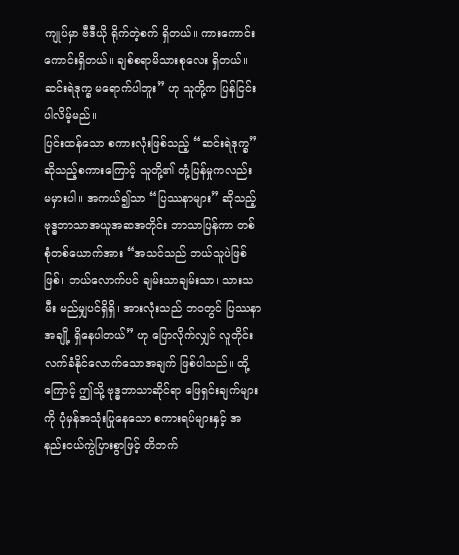ကျုပ်မှာ ဗီဒီယို ရိုက်တဲ့စက် ရှိတယ်။ ကားကောင်းကောင်းရှိတယ်။ ချစ်စရာမိသားစုလေး ရှိတယ်။ ဆင်းရဲဒုက္ခ မရောက်ပါဘူး” ဟု သူတို့က ပြန်ငြင်းပါလိမ့်မည်။
ပြင်းထန်သော စကားလုံးဖြစ်သည့် “ဆင်းရဲဒုက္ခ” ဆိုသည့်စကားကြောင့် သူတို့၏ တုံ့ပြန်မှုကလည်း မမှားပါ။ အကယ်၍သာ “ပြဿနာများ” ဆိုသည့် ဗုဒ္ဓဘာသာအယူအဆအတိုင်း ဘာသာပြန်ကာ တစ်စုံတစ်ယောက်အား “အသင်သည် ဘယ်သူပဲဖြစ်ဖြစ်၊ ဘယ်လောက်ပင် ချမ်းသာချမ်းသာ၊ သားသမီး မည်မျှပင်ရှိရှိ၊ အားလုံးသည် ဘဝတွင် ပြဿနာအချို့ ရှိနေပါတယ်” ဟု ပြောလိုက်လျှင် လူတိုင်းလက်ခံနိုင်လောက်သောအချက် ဖြစ်ပါသည်။ ထို့ကြောင့် ဤသို့ ဗုဒ္ဓဘာသာဆိုင်ရာ ဖြေရှင်းချက်များကို ပုံမှန်အသုံးပြုနေသော စကားရပ်များနှင့် အနည်းငယ်ကွဲပြားစွာဖြင့် တိဘက်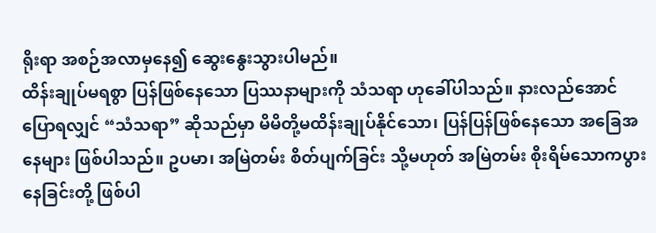ရိုးရာ အစဉ်အလာမှနေ၍ ဆွေးနွေးသွားပါမည်။
ထိန်းချုပ်မရစွာ ပြန်ဖြစ်နေသော ပြဿနာများကို သံသရာ ဟုခေါ်ပါသည်။ နားလည်အောင် ပြောရလျှင် “သံသရာ” ဆိုသည်မှာ မိမိတို့မထိန်းချုပ်နိုင်သော၊ ပြန်ပြန်ဖြစ်နေသော အခြေအနေများ ဖြစ်ပါသည်။ ဥပမာ၊ အမြဲတမ်း စိတ်ပျက်ခြင်း သို့မဟုတ် အမြဲတမ်း စိုးရိမ်သောကပွားနေခြင်းတို့ ဖြစ်ပါ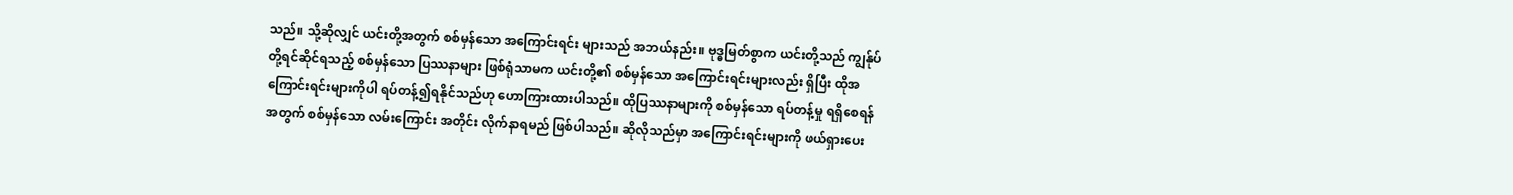သည်။ သို့ဆိုလျှင် ယင်းတို့အတွက် စစ်မှန်သော အကြောင်းရင်း များသည် အဘယ်နည်း။ ဗုဒ္ဓမြတ်စွာက ယင်းတို့သည် ကျွန်ုပ်တို့ရင်ဆိုင်ရသည့် စစ်မှန်သော ပြဿနာများ ဖြစ်ရုံသာမက ယင်းတို့၏ စစ်မှန်သော အကြောင်းရင်းများလည်း ရှိပြီး ထိုအကြောင်းရင်းများကိုပါ ရပ်တန့်၍ရနိုင်သည်ဟု ဟောကြားထားပါသည်။ ထိုပြဿနာများကို စစ်မှန်သော ရပ်တန့်မှု ရရှိစေရန်အတွက် စစ်မှန်သော လမ်းကြောင်း အတိုင်း လိုက်နာရမည် ဖြစ်ပါသည်။ ဆိုလိုသည်မှာ အကြောင်းရင်းများကို ဖယ်ရှားပေး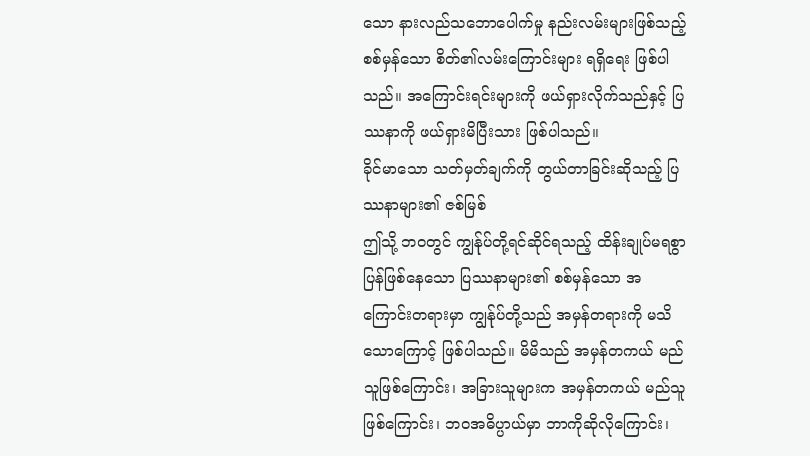သော နားလည်သဘောပေါက်မှု နည်းလမ်းများဖြစ်သည့် စစ်မှန်သော စိတ်၏လမ်းကြောင်းများ ရရှိရေး ဖြစ်ပါသည်။ အကြောင်းရင်းများကို ဖယ်ရှားလိုက်သည်နှင့် ပြဿနာကို ဖယ်ရှားမိပြီးသား ဖြစ်ပါသည်။
ခိုင်မာသော သတ်မှတ်ချက်ကို တွယ်တာခြင်းဆိုသည့် ပြဿနာများ၏ ဇစ်မြစ်
ဤသို့ ဘဝတွင် ကျွန်ုပ်တို့ရင်ဆိုင်ရသည့် ထိန်းချုပ်မရစွာ ပြန်ဖြစ်နေသော ပြဿနာများ၏ စစ်မှန်သော အကြောင်းတရားမှာ ကျွန်ုပ်တို့သည် အမှန်တရားကို မသိသောကြောင့် ဖြစ်ပါသည်။ မိမိသည် အမှန်တကယ် မည်သူဖြစ်ကြောင်း၊ အခြားသူများက အမှန်တကယ် မည်သူဖြစ်ကြောင်း၊ ဘဝအဓိပ္ပာယ်မှာ ဘာကိုဆိုလိုကြောင်း၊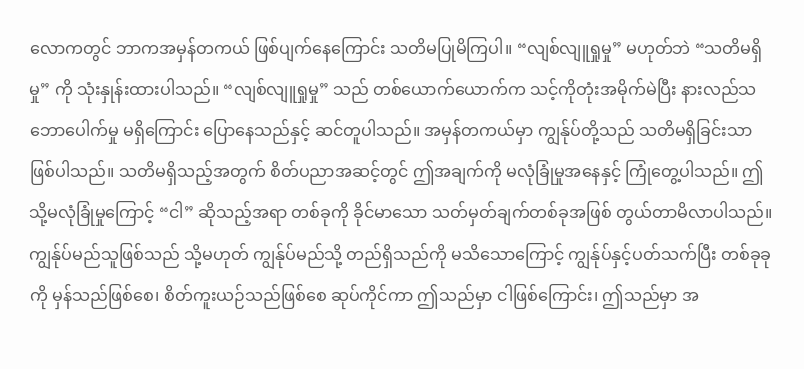လောကတွင် ဘာကအမှန်တကယ် ဖြစ်ပျက်နေကြောင်း သတိမပြုမိကြပါ။ “လျစ်လျူရှုမှု” မဟုတ်ဘဲ “သတိမရှိမှု” ကို သုံးနှုန်းထားပါသည်။ “လျစ်လျူရှုမှု” သည် တစ်ယောက်ယောက်က သင့်ကိုတုံးအမိုက်မဲပြီး နားလည်သဘောပေါက်မှု မရှိကြောင်း ပြောနေသည်နှင့် ဆင်တူပါသည်။ အမှန်တကယ်မှာ ကျွန်ုပ်တို့သည် သတိမရှိခြင်းသာ ဖြစ်ပါသည်။ သတိမရှိသည့်အတွက် စိတ်ပညာအဆင့်တွင် ဤအချက်ကို မလုံခြုံမှုအနေနှင့် ကြုံတွေ့ပါသည်။ ဤသို့မလုံခြုံမှုကြောင့် “ငါ” ဆိုသည့်အရာ တစ်ခုကို ခိုင်မာသော သတ်မှတ်ချက်တစ်ခုအဖြစ် တွယ်တာမိလာပါသည်။ ကျွန်ုပ်မည်သူဖြစ်သည် သို့မဟုတ် ကျွန်ုပ်မည်သို့ တည်ရှိသည်ကို မသိသောကြောင့် ကျွန်ုပ်နှင့်ပတ်သက်ပြီး တစ်ခုခုကို မှန်သည်ဖြစ်စေ၊ စိတ်ကူးယဉ်သည်ဖြစ်စေ ဆုပ်ကိုင်ကာ ဤသည်မှာ ငါဖြစ်ကြောင်း၊ ဤသည်မှာ အ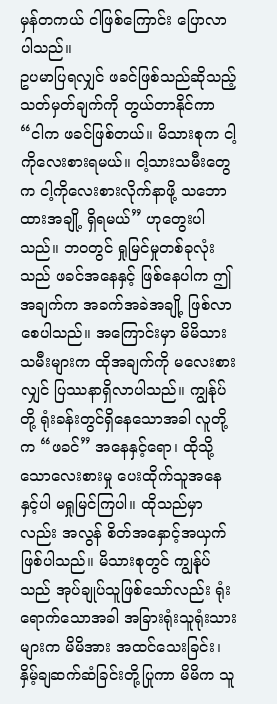မှန်တကယ် ငါဖြစ်ကြောင်း ပြောလာပါသည်။
ဥပမာပြရလျှင် ဖခင်ဖြစ်သည်ဆိုသည့် သတ်မှတ်ချက်ကို တွယ်တာနိုင်ကာ “ငါက ဖခင်ဖြစ်တယ်။ မိသားစုက ငါ့ကိုလေးစားရမယ်။ ငါ့သားသမီးတွေက ငါ့ကိုလေးစားလိုက်နာဖို့ သဘောထားအချို့ ရှိရမယ်” ဟုတွေးပါသည်။ ဘဝတွင် ရှုမြင်မှုတစ်ခုလုံးသည် ဖခင်အနေနှင့် ဖြစ်နေပါက ဤအချက်က အခက်အခဲအချို့ ဖြစ်လာစေပါသည်။ အကြောင်းမှာ မိမိသားသမီးများက ထိုအချက်ကို မလေးစားလျှင် ပြဿနာရှိလာပါသည်။ ကျွန်ုပ်တို့ ရုံးခန်းတွင်ရှိနေသောအခါ လူတို့က “ဖခင်” အနေနှင့်ရော၊ ထိုသို့သောလေးစားမှု ပေးထိုက်သူအနေနှင့်ပါ မရှုမြင်ကြပါ။ ထိုသည်မှာလည်း အလွန် စိတ်အနှောင့်အယှက် ဖြစ်ပါသည်။ မိသားစုတွင် ကျွန်ုပ်သည် အုပ်ချုပ်သူဖြစ်သော်လည်း ရုံးရောက်သောအခါ အခြားရုံးသူရုံးသားများက မိမိအား အထင်သေးခြင်း၊ နှိမ့်ချဆက်ဆံခြင်းတို့ပြုကာ မိမိက သူ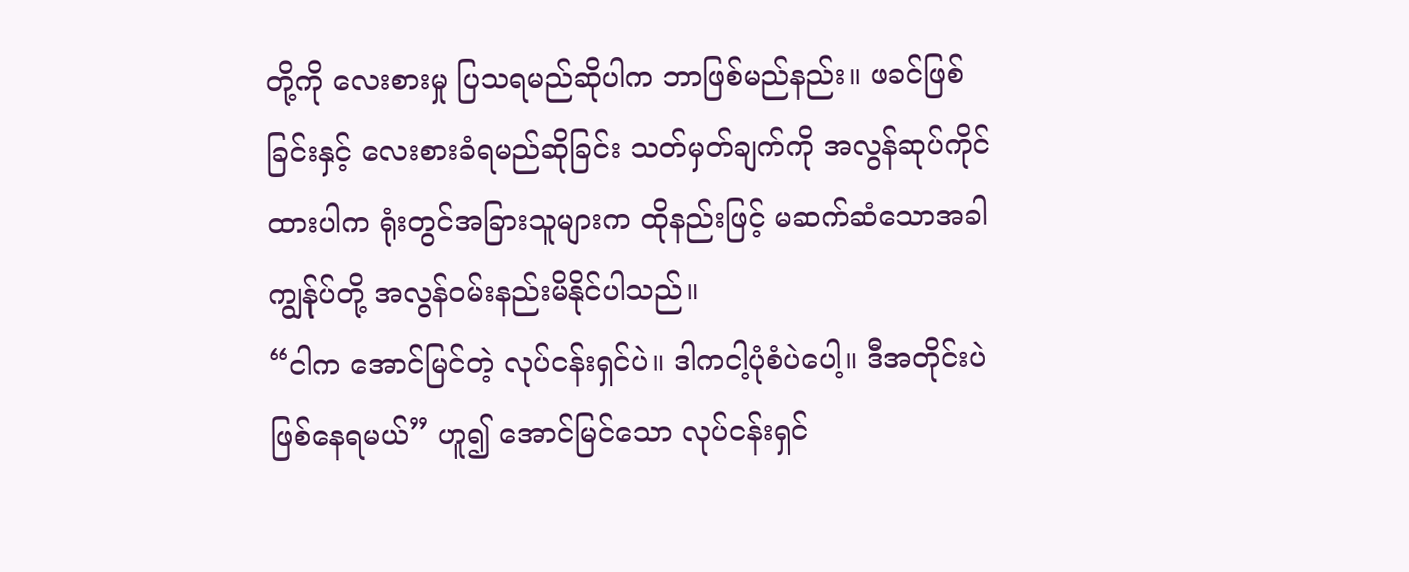တို့ကို လေးစားမှု ပြသရမည်ဆိုပါက ဘာဖြစ်မည်နည်း။ ဖခင်ဖြစ်ခြင်းနှင့် လေးစားခံရမည်ဆိုခြင်း သတ်မှတ်ချက်ကို အလွန်ဆုပ်ကိုင် ထားပါက ရုံးတွင်အခြားသူများက ထိုနည်းဖြင့် မဆက်ဆံသောအခါ ကျွန်ုပ်တို့ အလွန်ဝမ်းနည်းမိနိုင်ပါသည်။
“ငါက အောင်မြင်တဲ့ လုပ်ငန်းရှင်ပဲ။ ဒါကငါ့ပုံစံပဲပေါ့။ ဒီအတိုင်းပဲ ဖြစ်နေရမယ်” ဟူ၍ အောင်မြင်သော လုပ်ငန်းရှင်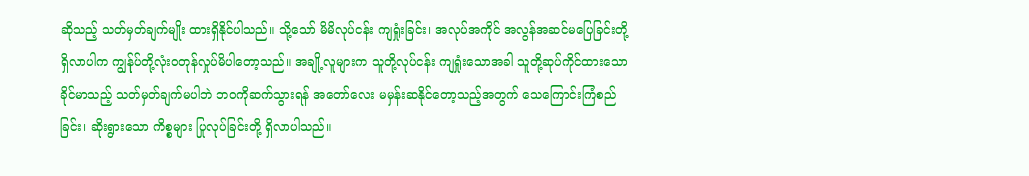ဆိုသည့် သတ်မှတ်ချက်မျိုး ထားရှိနိုင်ပါသည်။ သို့သော် မိမိလုပ်ငန်း ကျရှုံးခြင်း၊ အလုပ်အကိုင် အလွန်အဆင်မပြေခြင်းတို့ ရှိလာပါက ကျွန်ုပ်တို့လုံးဝတုန်လှုပ်မိပါတော့သည်။ အချို့လူများက သူတို့လုပ်ငန်း ကျရှုံးသောအခါ သူတို့ဆုပ်ကိုင်ထားသော ခိုင်မာသည့် သတ်မှတ်ချက်မပါဘဲ ဘဝကိုဆက်သွားရန် အတော်လေး မမှန်းဆနိုင်တော့သည့်အတွက် သေကြောင်းကြံစည်ခြင်း၊ ဆိုးရွားသော ကိစ္စများ ပြုလုပ်ခြင်းတို့ ရှိလာပါသည်။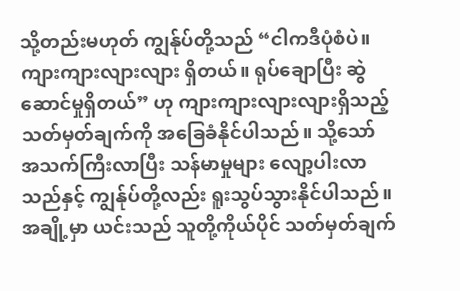သို့တည်းမဟုတ် ကျွန်ုပ်တို့သည် “ငါကဒီပုံစံပဲ။ ကျားကျားလျားလျား ရှိတယ်။ ရုပ်ချောပြီး ဆွဲဆောင်မှုရှိတယ်” ဟု ကျားကျားလျားလျားရှိသည့် သတ်မှတ်ချက်ကို အခြေခံနိုင်ပါသည်။ သို့သော် အသက်ကြီးလာပြီး သန်မာမှုများ လျော့ပါးလာသည်နှင့် ကျွန်ုပ်တို့လည်း ရူးသွပ်သွားနိုင်ပါသည်။ အချို့မှာ ယင်းသည် သူတို့ကိုယ်ပိုင် သတ်မှတ်ချက်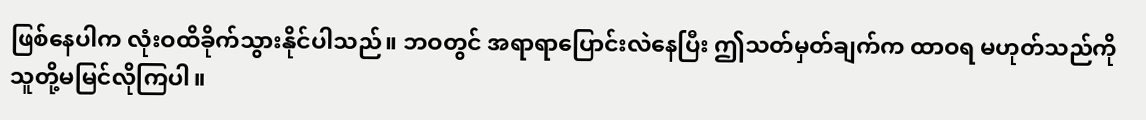ဖြစ်နေပါက လုံးဝထိခိုက်သွားနိုင်ပါသည်။ ဘဝတွင် အရာရာပြောင်းလဲနေပြီး ဤသတ်မှတ်ချက်က ထာဝရ မဟုတ်သည်ကို သူတို့မမြင်လိုကြပါ။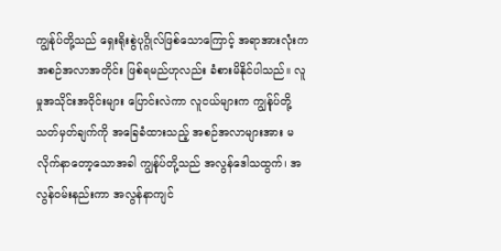ကျွန်ုပ်တို့သည် ရှေးရိုးစွဲပုဂ္ဂိုလ်ဖြစ်သောကြောင့် အရာအားလုံးက အစဉ်အလာအတိုင်း ဖြစ်ရမည်ဟုလည်း ခံစားမိနိုင်ပါသည်။ လူမှုအသိုင်းအဝိုင်းများ ပြောင်းလဲကာ လူငယ်များက ကျွန်ုပ်တို့သတ်မှတ်ချက်ကို အခြေခံထားသည့် အစဉ်အလာများအား မလိုက်နာတော့သောအခါ ကျွန်ုပ်တို့သည် အလွန်ဒေါသထွက်၊ အလွန်ဝမ်းနည်းကာ အလွန်နာကျင်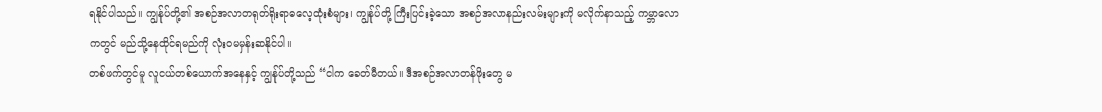ရနိုင်ပါသည်။ ကျွန်ုပ်တို့၏ အစဉ်အလာတရုတ်ရိုးရာဓလေ့ထုံးစံများ၊ ကျွန်ုပ်တို့ ကြီးပြင်းခဲ့သော အစဉ်အလာနည်းလမ်းများကို မလိုက်နာသည့် ကမ္ဘာလောကတွင် မည်သို့နေထိုင်ရမည်ကို လုံးဝမမှန်းဆနိုင်ပါ။
တစ်ဖက်တွင်မူ လူငယ်တစ်ယောက်အနေနှင့် ကျွန်ုပ်တို့သည် “ငါက ခေတ်မီတယ်။ ဒီအစဉ်အလာတန်ဖိုးတွေ မ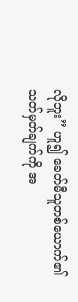လိုဘူး” ဟူ၍ ခေတ်မီသူတစ်ယောက်၏ သတ်မှတ်ချက်ကို အ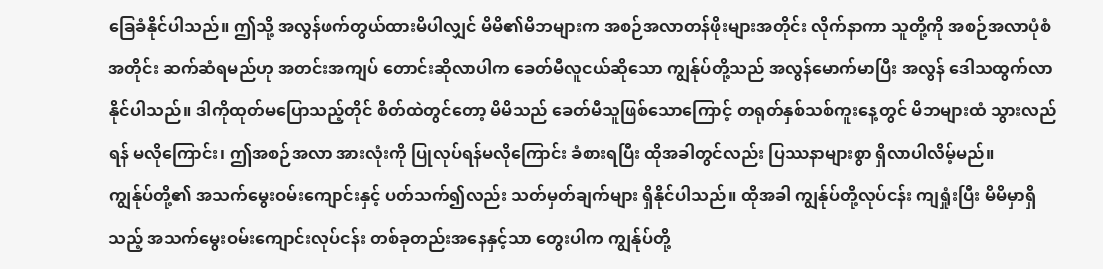ခြေခံနိုင်ပါသည်။ ဤသို့ အလွန်ဖက်တွယ်ထားမိပါလျှင် မိမိ၏မိဘများက အစဉ်အလာတန်ဖိုးများအတိုင်း လိုက်နာကာ သူတို့ကို အစဉ်အလာပုံစံအတိုင်း ဆက်ဆံရမည်ဟု အတင်းအကျပ် တောင်းဆိုလာပါက ခေတ်မီလူငယ်ဆိုသော ကျွန်ုပ်တို့သည် အလွန်မောက်မာပြီး အလွန် ဒေါသထွက်လာနိုင်ပါသည်။ ဒါကိုထုတ်မပြောသည့်တိုင် စိတ်ထဲတွင်တော့ မိမိသည် ခေတ်မီသူဖြစ်သောကြောင့် တရုတ်နှစ်သစ်ကူးနေ့တွင် မိဘများထံ သွားလည်ရန် မလိုကြောင်း၊ ဤအစဉ်အလာ အားလုံးကို ပြုလုပ်ရန်မလိုကြောင်း ခံစားရပြီး ထိုအခါတွင်လည်း ပြဿနာများစွာ ရှိလာပါလိမ့်မည်။
ကျွန်ုပ်တို့၏ အသက်မွေးဝမ်းကျောင်းနှင့် ပတ်သက်၍လည်း သတ်မှတ်ချက်များ ရှိနိုင်ပါသည်။ ထိုအခါ ကျွန်ုပ်တို့လုပ်ငန်း ကျရှုံးပြီး မိမိမှာရှိသည့် အသက်မွေးဝမ်းကျောင်းလုပ်ငန်း တစ်ခုတည်းအနေနှင့်သာ တွေးပါက ကျွန်ုပ်တို့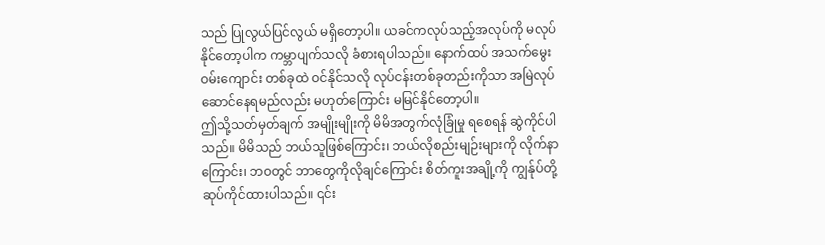သည် ပြုလွယ်ပြင်လွယ် မရှိတော့ပါ။ ယခင်ကလုပ်သည့်အလုပ်ကို မလုပ်နိုင်တော့ပါက ကမ္ဘာပျက်သလို ခံစားရပါသည်။ နောက်ထပ် အသက်မွေးဝမ်းကျောင်း တစ်ခုထဲ ဝင်နိုင်သလို လုပ်ငန်းတစ်ခုတည်းကိုသာ အမြဲလုပ်ဆောင်နေရမည်လည်း မဟုတ်ကြောင်း မမြင်နိုင်တော့ပါ။
ဤသို့သတ်မှတ်ချက် အမျိုးမျိုးကို မိမိအတွက်လုံခြုံမှု ရစေရန် ဆွဲကိုင်ပါသည်။ မိမိသည် ဘယ်သူဖြစ်ကြောင်း၊ ဘယ်လိုစည်းမျဉ်းများကို လိုက်နာကြောင်း၊ ဘဝတွင် ဘာတွေကိုလိုချင်ကြောင်း စိတ်ကူးအချို့ကို ကျွန်ုပ်တို့ ဆုပ်ကိုင်ထားပါသည်။ ၎င်း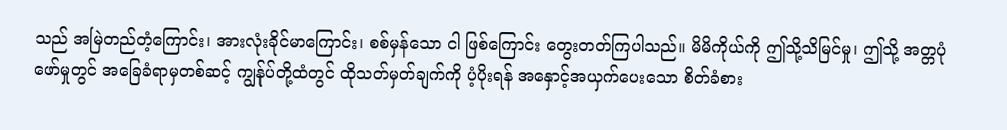သည် အမြဲတည်တံ့ကြောင်း၊ အားလုံးခိုင်မာကြောင်း၊ စစ်မှန်သော ငါ ဖြစ်ကြောင်း တွေးတတ်ကြပါသည်။ မိမိကိုယ်ကို ဤသို့သိမြင်မှု၊ ဤသို့ အတ္တပုံဖော်မှုတွင် အခြေခံရာမှတစ်ဆင့် ကျွန်ုပ်တို့ထံတွင် ထိုသတ်မှတ်ချက်ကို ပံ့ပိုးရန် အနှောင့်အယှက်ပေးသော စိတ်ခံစား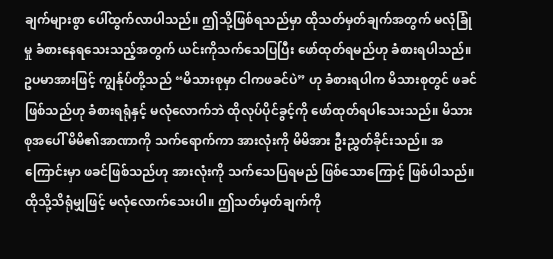ချက်များစွာ ပေါ်ထွက်လာပါသည်။ ဤသို့ဖြစ်ရသည်မှာ ထိုသတ်မှတ်ချက်အတွက် မလုံခြုံမှု ခံစားနေရသေးသည့်အတွက် ယင်းကိုသက်သေပြပြီး ဖော်ထုတ်ရမည်ဟု ခံစားရပါသည်။
ဥပမာအားဖြင့် ကျွန်ုပ်တို့သည် “မိသားစုမှာ ငါကဖခင်ပဲ” ဟု ခံစားရပါက မိသားစုတွင် ဖခင်ဖြစ်သည်ဟု ခံစားရရုံနှင့် မလုံလောက်ဘဲ ထိုလုပ်ပိုင်ခွင့်ကို ဖော်ထုတ်ရပါသေးသည်။ မိသားစုအပေါ် မိမိ၏အာဏာကို သက်ရောက်ကာ အားလုံးကို မိမိအား ဦးညွှတ်ခိုင်းသည်။ အကြောင်းမှာ ဖခင်ဖြစ်သည်ဟု အားလုံးကို သက်သေပြရမည် ဖြစ်သောကြောင့် ဖြစ်ပါသည်။ ထိုသို့သိရုံမျှဖြင့် မလုံလောက်သေးပါ။ ဤသတ်မှတ်ချက်ကို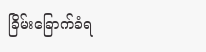ခြိမ်းခြောက်ခံရ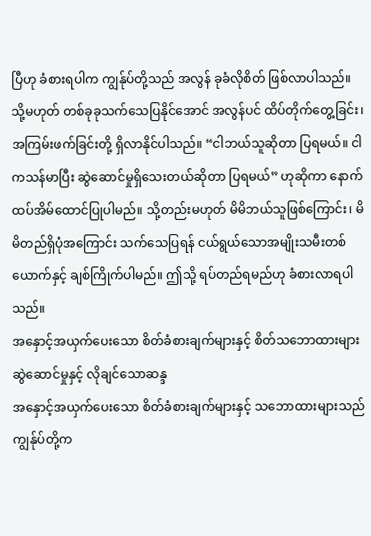ပြီဟု ခံစားရပါက ကျွန်ုပ်တို့သည် အလွန် ခုခံလိုစိတ် ဖြစ်လာပါသည်။ သို့မဟုတ် တစ်ခုခုသက်သေပြနိုင်အောင် အလွန်ပင် ထိပ်တိုက်တွေ့ခြင်း၊ အကြမ်းဖက်ခြင်းတို့ ရှိလာနိုင်ပါသည်။ “ငါဘယ်သူဆိုတာ ပြရမယ်။ ငါကသန်မာပြီး ဆွဲဆောင်မှုရှိသေးတယ်ဆိုတာ ပြရမယ်” ဟုဆိုကာ နောက်ထပ်အိမ်ထောင်ပြုပါမည်။ သို့တည်းမဟုတ် မိမိဘယ်သူဖြစ်ကြောင်း၊ မိမိတည်ရှိပုံအကြောင်း သက်သေပြရန် ငယ်ရွယ်သောအမျိုးသမီးတစ်ယောက်နှင့် ချစ်ကြိုက်ပါမည်။ ဤသို့ ရပ်တည်ရမည်ဟု ခံစားလာရပါသည်။
အနှောင့်အယှက်ပေးသော စိတ်ခံစားချက်များနှင့် စိတ်သဘောထားများ
ဆွဲဆောင်မှုနှင့် လိုချင်သောဆန္ဒ
အနှောင့်အယှက်ပေးသော စိတ်ခံစားချက်များနှင့် သဘောထားများသည် ကျွန်ုပ်တို့က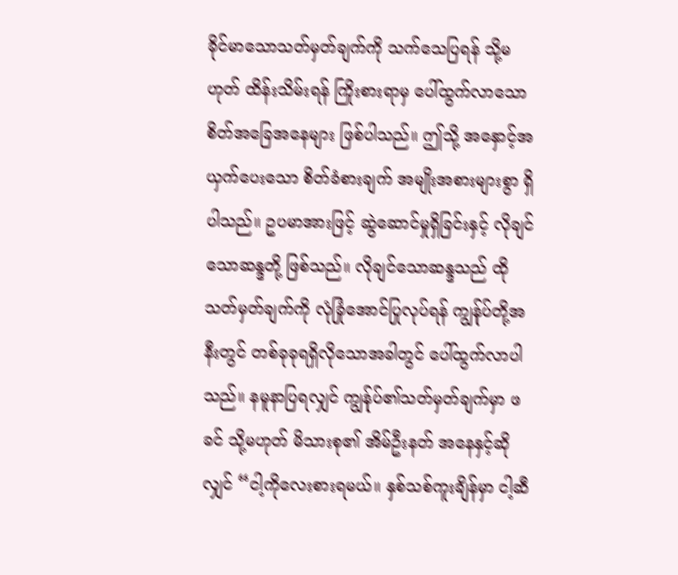ခိုင်မာသောသတ်မှတ်ချက်ကို သက်သေပြရန် သို့မဟုတ် ထိန်းသိမ်းရန် ကြိုးစားရာမှ ပေါ်ထွက်လာသော စိတ်အခြေအနေများ ဖြစ်ပါသည်။ ဤသို့ အနှောင့်အယှက်ပေးသော စိတ်ခံစားချက် အမျိုးအစားများစွာ ရှိပါသည်။ ဥပမာအားဖြင့် ဆွဲဆောင်မှုရှိခြင်းနှင့် လိုချင်သောဆန္ဒတို့ ဖြစ်သည်။ လိုချင်သောဆန္ဒသည် ထိုသတ်မှတ်ချက်ကို လုံခြုံအောင်ပြုလုပ်ရန် ကျွန်ုပ်တို့အနီးတွင် တစ်ခုခုရရှိလိုသောအခါတွင် ပေါ်ထွက်လာပါသည်။ နမူနာပြရလျှင် ကျွန်ုပ်၏သတ်မှတ်ချက်မှာ ဖခင် သို့မဟုတ် မိသားစု၏ အိမ်ဦးနတ် အနေနှင့်ဆိုလျှင် “ငါ့ကိုလေးစားရမယ်။ နှစ်သစ်ကူးချိန်မှာ ငါ့ဆီ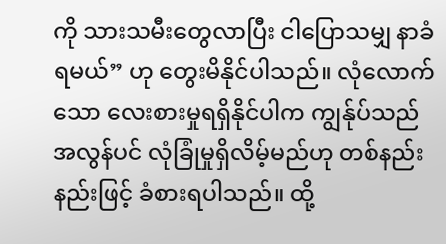ကို သားသမီးတွေလာပြီး ငါပြောသမျှ နာခံရမယ်” ဟု တွေးမိနိုင်ပါသည်။ လုံလောက်သော လေးစားမှုရရှိနိုင်ပါက ကျွန်ုပ်သည်အလွန်ပင် လုံခြုံမှုရှိလိမ့်မည်ဟု တစ်နည်းနည်းဖြင့် ခံစားရပါသည်။ ထို့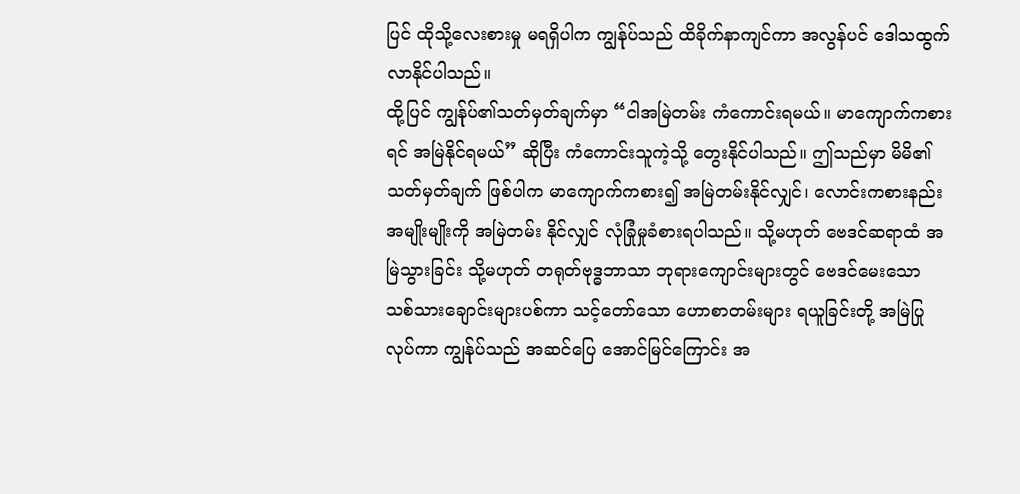ပြင် ထိုသို့လေးစားမှု မရရှိပါက ကျွန်ုပ်သည် ထိခိုက်နာကျင်ကာ အလွန်ပင် ဒေါသထွက်လာနိုင်ပါသည်။
ထို့ပြင် ကျွန်ုပ်၏သတ်မှတ်ချက်မှာ “ငါအမြဲတမ်း ကံကောင်းရမယ်။ မာကျောက်ကစားရင် အမြဲနိုင်ရမယ်” ဆိုပြီး ကံကောင်းသူကဲ့သို့ တွေးနိုင်ပါသည်။ ဤသည်မှာ မိမိ၏သတ်မှတ်ချက် ဖြစ်ပါက မာကျောက်ကစား၍ အမြဲတမ်းနိုင်လျှင်၊ လောင်းကစားနည်း အမျိုးမျိုးကို အမြဲတမ်း နိုင်လျှင် လုံခြုံမှုခံစားရပါသည်။ သို့မဟုတ် ဗေဒင်ဆရာထံ အမြဲသွားခြင်း သို့မဟုတ် တရုတ်ဗုဒ္ဓဘာသာ ဘုရားကျောင်းများတွင် ဗေဒင်မေးသော သစ်သားချောင်းများပစ်ကာ သင့်တော်သော ဟောစာတမ်းများ ရယူခြင်းတို့ အမြဲပြုလုပ်ကာ ကျွန်ုပ်သည် အဆင်ပြေ အောင်မြင်ကြောင်း အ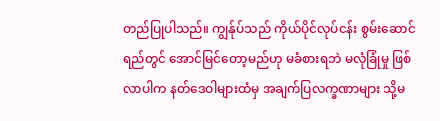တည်ပြုပါသည်။ ကျွန်ုပ်သည် ကိုယ်ပိုင်လုပ်ငန်း စွမ်းဆောင်ရည်တွင် အောင်မြင်တော့မည်ဟု မခံစားရဘဲ မလုံခြုံမှု ဖြစ်လာပါက နတ်ဒေဝါများထံမှ အချက်ပြလက္ခဏာများ သို့မ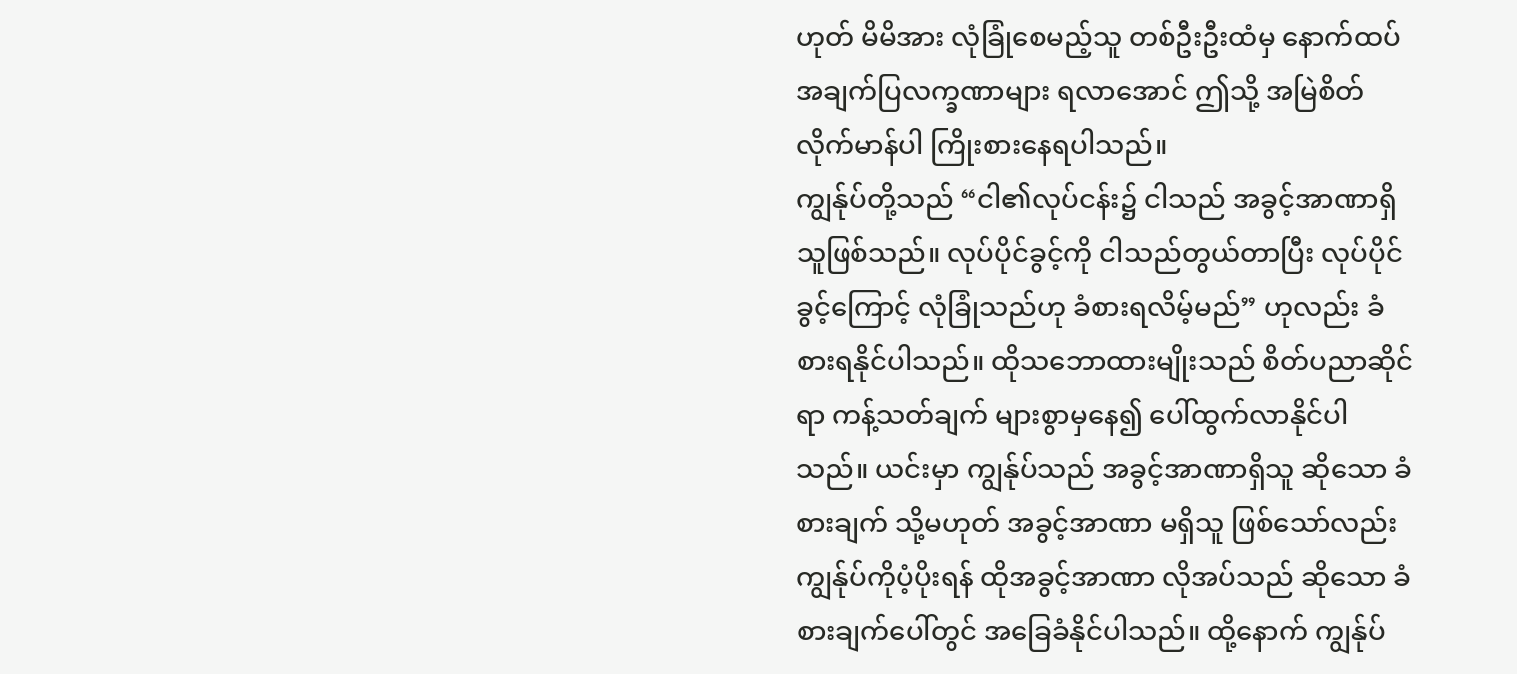ဟုတ် မိမိအား လုံခြုံစေမည့်သူ တစ်ဦးဦးထံမှ နောက်ထပ် အချက်ပြလက္ခဏာများ ရလာအောင် ဤသို့ အမြဲစိတ်လိုက်မာန်ပါ ကြိုးစားနေရပါသည်။
ကျွန်ုပ်တို့သည် “ငါ၏လုပ်ငန်း၌ ငါသည် အခွင့်အာဏာရှိသူဖြစ်သည်။ လုပ်ပိုင်ခွင့်ကို ငါသည်တွယ်တာပြီး လုပ်ပိုင်ခွင့်ကြောင့် လုံခြုံသည်ဟု ခံစားရလိမ့်မည်” ဟုလည်း ခံစားရနိုင်ပါသည်။ ထိုသဘောထားမျိုးသည် စိတ်ပညာဆိုင်ရာ ကန့်သတ်ချက် များစွာမှနေ၍ ပေါ်ထွက်လာနိုင်ပါသည်။ ယင်းမှာ ကျွန်ုပ်သည် အခွင့်အာဏာရှိသူ ဆိုသော ခံစားချက် သို့မဟုတ် အခွင့်အာဏာ မရှိသူ ဖြစ်သော်လည်း ကျွန်ုပ်ကိုပံ့ပိုးရန် ထိုအခွင့်အာဏာ လိုအပ်သည် ဆိုသော ခံစားချက်ပေါ်တွင် အခြေခံနိုင်ပါသည်။ ထို့နောက် ကျွန်ုပ်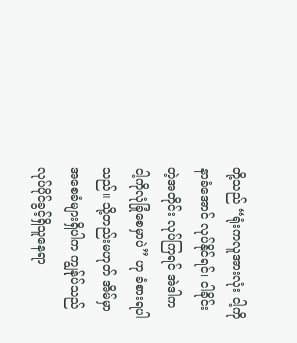တို့သည် “ရုံးကလူအားလုံး ငါ့ကိုနာခံအောင် လုပ်နိုင်ရင်၊ ငါခိုင်းတဲ့အတိုင်း လုပ်ကြရင် အဲဒါက ငါ့ကိုလုံခြုံစေမှာပဲ” ဟု ခံစားရပါသည်။ သို့တည်းမဟုတ် အိမ်မှာအစေခံများရှိပါက ကျွန်ုပ်သည် လုပ်ပိုင်ခွင့်ရှိသူနေရာ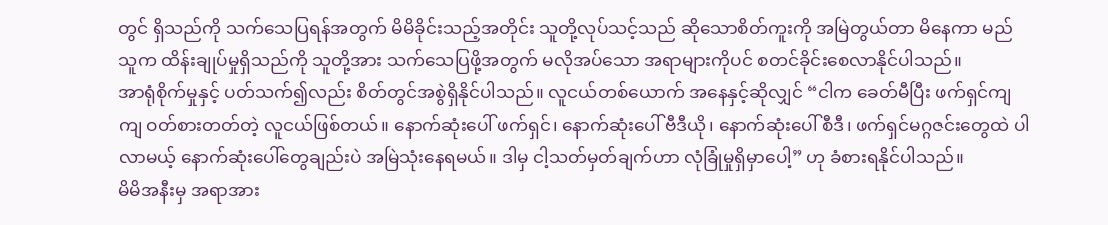တွင် ရှိသည်ကို သက်သေပြရန်အတွက် မိမိခိုင်းသည့်အတိုင်း သူတို့လုပ်သင့်သည် ဆိုသောစိတ်ကူးကို အမြဲတွယ်တာ မိနေကာ မည်သူက ထိန်းချုပ်မှုရှိသည်ကို သူတို့အား သက်သေပြဖို့အတွက် မလိုအပ်သော အရာများကိုပင် စတင်ခိုင်းစေလာနိုင်ပါသည်။
အာရုံစိုက်မှုနှင့် ပတ်သက်၍လည်း စိတ်တွင်အစွဲရှိနိုင်ပါသည်။ လူငယ်တစ်ယောက် အနေနှင့်ဆိုလျှင် “ငါက ခေတ်မီပြီး ဖက်ရှင်ကျကျ ဝတ်စားတတ်တဲ့ လူငယ်ဖြစ်တယ်။ နောက်ဆုံးပေါ် ဖက်ရှင်၊ နောက်ဆုံးပေါ် ဗီဒီယို၊ နောက်ဆုံးပေါ် စီဒီ၊ ဖက်ရှင်မဂ္ဂဇင်းတွေထဲ ပါလာမယ့် နောက်ဆုံးပေါ်တွေချည်းပဲ အမြဲသုံးနေရမယ်။ ဒါမှ ငါ့သတ်မှတ်ချက်ဟာ လုံခြုံမှုရှိမှာပေါ့” ဟု ခံစားရနိုင်ပါသည်။
မိမိအနီးမှ အရာအား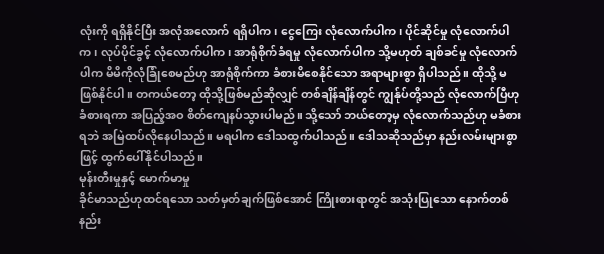လုံးကို ရရှိနိုင်ပြီး အလုံအလောက် ရရှိပါက၊ ငွေကြေး လုံလောက်ပါက၊ ပိုင်ဆိုင်မှု လုံလောက်ပါက၊ လုပ်ပိုင်ခွင့် လုံလောက်ပါက၊ အာရုံစိုက်ခံရမှု လုံလောက်ပါက သို့မဟုတ် ချစ်ခင်မှု လုံလောက်ပါက မိမိကိုလုံခြုံစေမည်ဟု အာရုံစိုက်ကာ ခံစားမိစေနိုင်သော အရာများစွာ ရှိပါသည်။ ထိုသို့ မဖြစ်နိုင်ပါ။ တကယ်တော့ ထိုသို့ဖြစ်မည်ဆိုလျှင် တစ်ချိန်ချိန်တွင် ကျွန်ုပ်တို့သည် လုံလောက်ပြီဟု ခံစားရကာ အပြည့်အဝ စိတ်ကျေနပ်သွားပါမည်။ သို့သော် ဘယ်တော့မှ လုံလောက်သည်ဟု မခံစားရဘဲ အမြဲထပ်လိုနေပါသည်။ မရပါက ဒေါသထွက်ပါသည်။ ဒေါသဆိုသည်မှာ နည်းလမ်းများစွာဖြင့် ထွက်ပေါ်နိုင်ပါသည်။
မုန်းတီးမှုနှင့် မောက်မာမှု
ခိုင်မာသည်ဟုထင်ရသော သတ်မှတ်ချက်ဖြစ်အောင် ကြိုးစားရာတွင် အသုံးပြုသော နောက်တစ်နည်း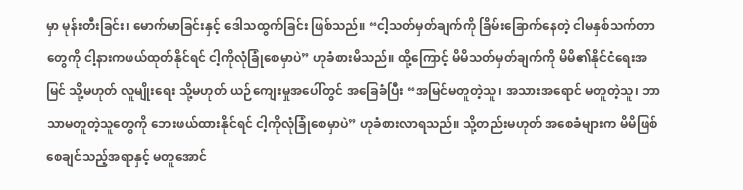မှာ မုန်းတီးခြင်း၊ မောက်မာခြင်းနှင့် ဒေါသထွက်ခြင်း ဖြစ်သည်။ “ငါ့သတ်မှတ်ချက်ကို ခြိမ်းခြောက်နေတဲ့ ငါမနှစ်သက်တာတွေကို ငါ့နားကဖယ်ထုတ်နိုင်ရင် ငါ့ကိုလုံခြုံစေမှာပဲ” ဟုခံစားမိသည်။ ထို့ကြောင့် မိမိသတ်မှတ်ချက်ကို မိမိ၏နိုင်ငံရေးအမြင် သို့မဟုတ် လူမျိုးရေး သို့မဟုတ် ယဉ်ကျေးမှုအပေါ်တွင် အခြေခံပြီး “အမြင်မတူတဲ့သူ၊ အသားအရောင် မတူတဲ့သူ၊ ဘာသာမတူတဲ့သူတွေကို ဘေးဖယ်ထားနိုင်ရင် ငါ့ကိုလုံခြုံစေမှာပဲ” ဟုခံစားလာရသည်။ သို့တည်းမဟုတ် အစေခံများက မိမိဖြစ်စေချင်သည့်အရာနှင့် မတူအောင်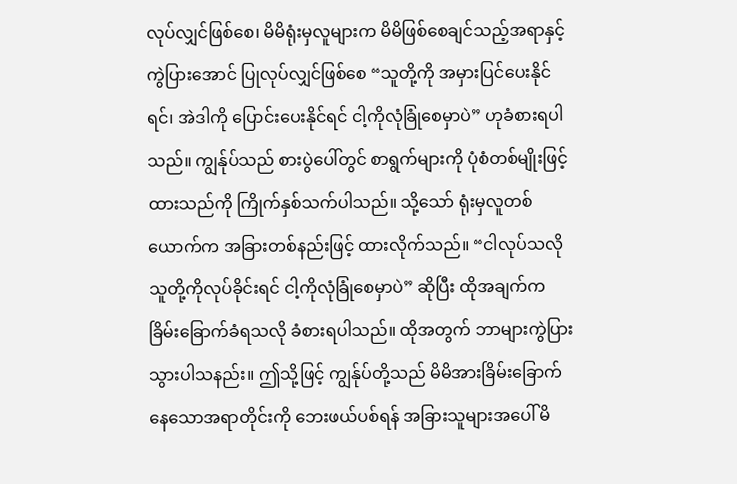လုပ်လျှင်ဖြစ်စေ၊ မိမိရုံးမှလူများက မိမိဖြစ်စေချင်သည့်အရာနှင့် ကွဲပြားအောင် ပြုလုပ်လျှင်ဖြစ်စေ “သူတို့ကို အမှားပြင်ပေးနိုင်ရင်၊ အဲဒါကို ပြောင်းပေးနိုင်ရင် ငါ့ကိုလုံခြုံစေမှာပဲ” ဟုခံစားရပါသည်။ ကျွန်ုပ်သည် စားပွဲပေါ်တွင် စာရွက်များကို ပုံစံတစ်မျိုးဖြင့် ထားသည်ကို ကြိုက်နှစ်သက်ပါသည်။ သို့သော် ရုံးမှလူတစ်ယောက်က အခြားတစ်နည်းဖြင့် ထားလိုက်သည်။ “ငါလုပ်သလို သူတို့ကိုလုပ်ခိုင်းရင် ငါ့ကိုလုံခြုံစေမှာပဲ” ဆိုပြီး ထိုအချက်က ခြိမ်းခြောက်ခံရသလို ခံစားရပါသည်။ ထိုအတွက် ဘာများကွဲပြားသွားပါသနည်း။ ဤသို့ဖြင့် ကျွန်ုပ်တို့သည် မိမိအားခြိမ်းခြောက်နေသောအရာတိုင်းကို ဘေးဖယ်ပစ်ရန် အခြားသူများအပေါ် မိ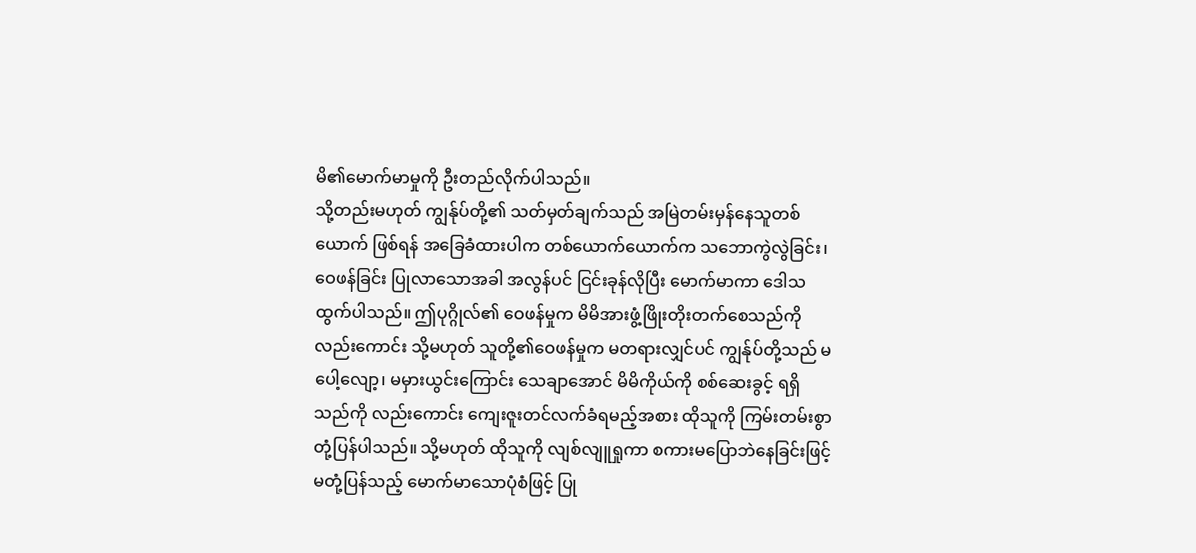မိ၏မောက်မာမှုကို ဦးတည်လိုက်ပါသည်။
သို့တည်းမဟုတ် ကျွန်ုပ်တို့၏ သတ်မှတ်ချက်သည် အမြဲတမ်းမှန်နေသူတစ်ယောက် ဖြစ်ရန် အခြေခံထားပါက တစ်ယောက်ယောက်က သဘောကွဲလွဲခြင်း၊ ဝေဖန်ခြင်း ပြုလာသောအခါ အလွန်ပင် ငြင်းခုန်လိုပြီး မောက်မာကာ ဒေါသထွက်ပါသည်။ ဤပုဂ္ဂိုလ်၏ ဝေဖန်မှုက မိမိအားဖွံ့ဖြိုးတိုးတက်စေသည်ကို လည်းကောင်း သို့မဟုတ် သူတို့၏ဝေဖန်မှုက မတရားလျှင်ပင် ကျွန်ုပ်တို့သည် မပေါ့လျော့၊ မမှားယွင်းကြောင်း သေချာအောင် မိမိကိုယ်ကို စစ်ဆေးခွင့် ရရှိသည်ကို လည်းကောင်း ကျေးဇူးတင်လက်ခံရမည့်အစား ထိုသူကို ကြမ်းတမ်းစွာ တုံ့ပြန်ပါသည်။ သို့မဟုတ် ထိုသူကို လျစ်လျူရှုကာ စကားမပြောဘဲနေခြင်းဖြင့် မတုံ့ပြန်သည့် မောက်မာသောပုံစံဖြင့် ပြု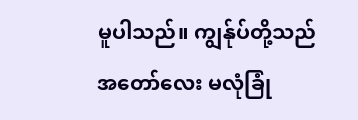မူပါသည်။ ကျွန်ုပ်တို့သည် အတော်လေး မလုံခြုံ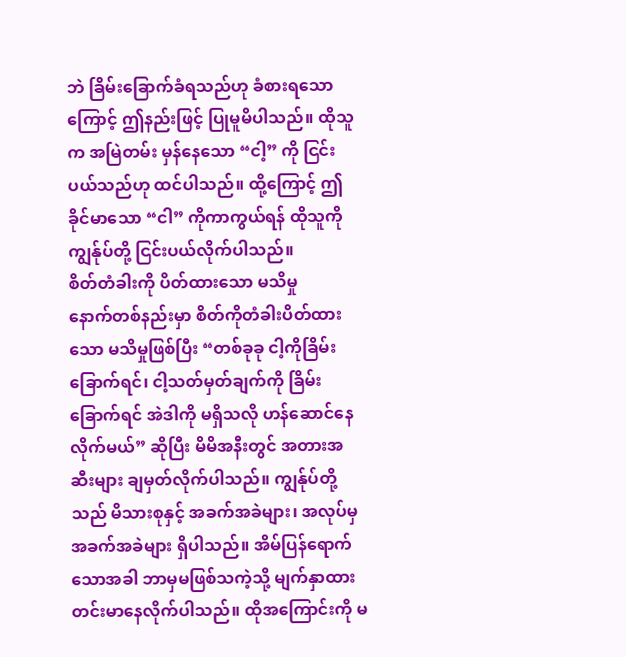ဘဲ ခြိမ်းခြောက်ခံရသည်ဟု ခံစားရသောကြောင့် ဤနည်းဖြင့် ပြုမူမိပါသည်။ ထိုသူက အမြဲတမ်း မှန်နေသော “ငါ့” ကို ငြင်းပယ်သည်ဟု ထင်ပါသည်။ ထို့ကြောင့် ဤခိုင်မာသော “ငါ” ကိုကာကွယ်ရန် ထိုသူကို ကျွန်ုပ်တို့ ငြင်းပယ်လိုက်ပါသည်။
စိတ်တံခါးကို ပိတ်ထားသော မသိမှု
နောက်တစ်နည်းမှာ စိတ်ကိုတံခါးပိတ်ထားသော မသိမှုဖြစ်ပြီး “တစ်ခုခု ငါ့ကိုခြိမ်းခြောက်ရင်၊ ငါ့သတ်မှတ်ချက်ကို ခြိမ်းခြောက်ရင် အဲဒါကို မရှိသလို ဟန်ဆောင်နေလိုက်မယ်” ဆိုပြီး မိမိအနီးတွင် အတားအဆီးများ ချမှတ်လိုက်ပါသည်။ ကျွန်ုပ်တို့သည် မိသားစုနှင့် အခက်အခဲများ၊ အလုပ်မှ အခက်အခဲများ ရှိပါသည်။ အိမ်ပြန်ရောက်သောအခါ ဘာမှမဖြစ်သကဲ့သို့ မျက်နှာထားတင်းမာနေလိုက်ပါသည်။ ထိုအကြောင်းကို မ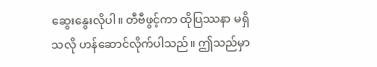ဆွေးနွေးလိုပါ။ တီဗီဖွင့်ကာ ထိုပြဿနာ မရှိသလို ဟန်ဆောင်လိုက်ပါသည်။ ဤသည်မှာ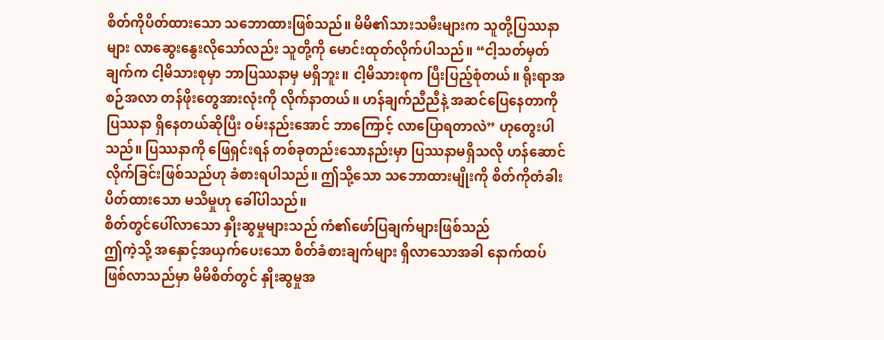စိတ်ကိုပိတ်ထားသော သဘောထားဖြစ်သည်။ မိမိ၏သားသမီးများက သူတို့ပြဿနာများ လာဆွေးနွေးလိုသော်လည်း သူတို့ကို မောင်းထုတ်လိုက်ပါသည်။ “ငါ့သတ်မှတ်ချက်က ငါ့မိသားစုမှာ ဘာပြဿနာမှ မရှိဘူး။ ငါ့မိသားစုက ပြီးပြည့်စုံတယ်။ ရိုးရာအစဉ်အလာ တန်ဖိုးတွေအားလုံးကို လိုက်နာတယ်။ ဟန်ချက်ညီညီနဲ့ အဆင်ပြေနေတာကို ပြဿနာ ရှိနေတယ်ဆိုပြီး ဝမ်းနည်းအောင် ဘာကြောင့် လာပြောရတာလဲ” ဟုတွေးပါသည်။ ပြဿနာကို ဖြေရှင်းရန် တစ်ခုတည်းသောနည်းမှာ ပြဿနာမရှိသလို ဟန်ဆောင်လိုက်ခြင်းဖြစ်သည်ဟု ခံစားရပါသည်။ ဤသို့သော သဘောထားမျိုးကို စိတ်ကိုတံခါးပိတ်ထားသော မသိမှုဟု ခေါ်ပါသည်။
စိတ်တွင်ပေါ်လာသော နှိုးဆွမှုများသည် ကံ၏ဖော်ပြချက်များဖြစ်သည်
ဤကဲ့သို့ အနှောင့်အယှက်ပေးသော စိတ်ခံစားချက်များ ရှိလာသောအခါ နောက်ထပ်ဖြစ်လာသည်မှာ မိမိစိတ်တွင် နှိုးဆွမှုအ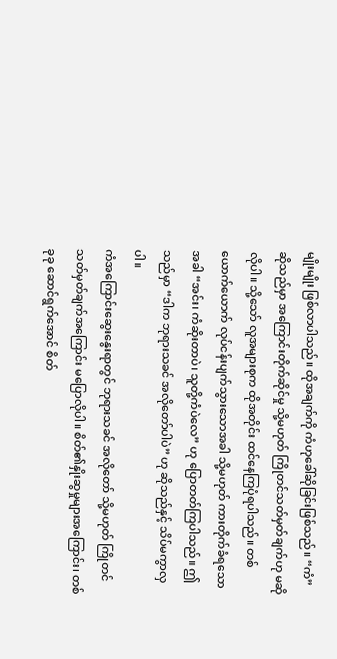မျိုးမျိုး ဖြစ်လာပါသည်။ ထိုအချက်ကို ကံဟုခေါ်ဆိုခြင်းဖြစ်သည်။ “ကံ” ဆိုသည်မှာ အကြောင်းတိုက်ဆိုင်မှု သို့မဟုတ် ကြိုတင်သတ်မှတ်ချက်ဟု မဆိုလိုပါ။ သို့သော် လူအများစုက ထိုအတိုင်း ထင်နေကြပုံရပါသည်။ တစ်ယောက်ယောက် လုပ်ငန်းပျက်သွားသောအခါ သို့မဟုတ် ကားတိုက်ခံရသောအခါ “အင်း၊ ကံဆိုးတာပဲ၊ သူတို့ကံပဲလေ” ဟု ပြောတတ်ကြပါသည်။ ဤသည်မှာ “ဒါက ဘုရားသခင် အလိုတော်ပါပဲ” ဟု ဆိုသည်နှင့် သိပ်မကွာလှပါ။
ကံအကြောင်းဆွေးနွေးရာတွင် ဘုရားသခင် အလိုတော် သို့မဟုတ် ကြိုတင်သတ်မှတ်ချက်အကြောင်း မပြောလိုပါ။ စိတ်၏နှိုးဆွမှုများအကြောင်း၊ တစ်ခုခု ဆောင်ရွက်အောင် စိတ်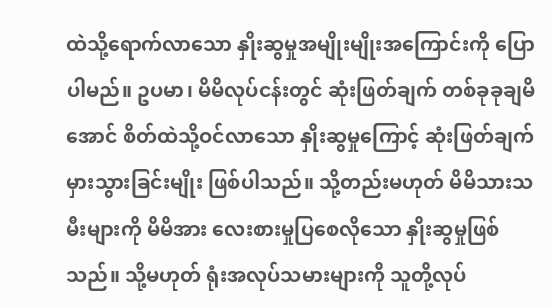ထဲသို့ရောက်လာသော နှိုးဆွမှုအမျိုးမျိုးအကြောင်းကို ပြောပါမည်။ ဥပမာ၊ မိမိလုပ်ငန်းတွင် ဆုံးဖြတ်ချက် တစ်ခုခုချမိအောင် စိတ်ထဲသို့ဝင်လာသော နှိုးဆွမှုကြောင့် ဆုံးဖြတ်ချက် မှားသွားခြင်းမျိုး ဖြစ်ပါသည်။ သို့တည်းမဟုတ် မိမိသားသမီးများကို မိမိအား လေးစားမှုပြစေလိုသော နှိုးဆွမှုဖြစ်သည်။ သို့မဟုတ် ရုံးအလုပ်သမားများကို သူတို့လုပ်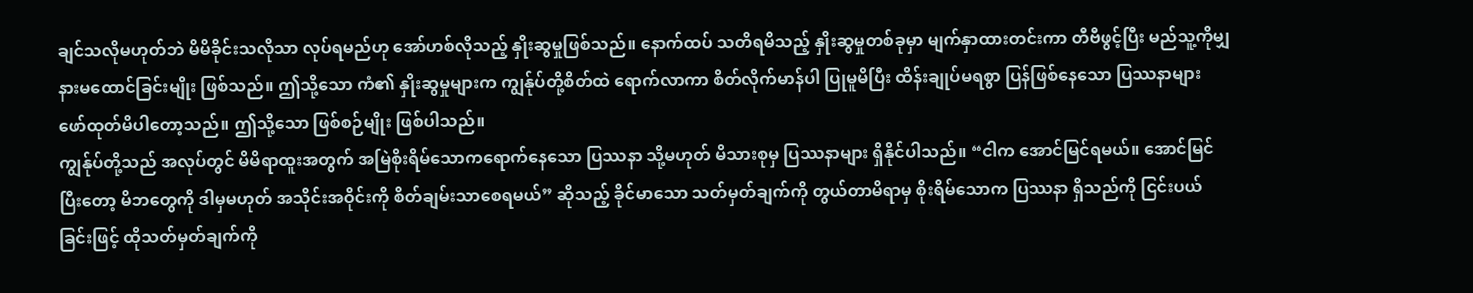ချင်သလိုမဟုတ်ဘဲ မိမိခိုင်းသလိုသာ လုပ်ရမည်ဟု အော်ဟစ်လိုသည့် နှိုးဆွမှုဖြစ်သည်။ နောက်ထပ် သတိရမိသည့် နှိုးဆွမှုတစ်ခုမှာ မျက်နှာထားတင်းကာ တီဗီဖွင့်ပြီး မည်သူ့ကိုမျှ နားမထောင်ခြင်းမျိုး ဖြစ်သည်။ ဤသို့သော ကံ၏ နှိုးဆွမှုများက ကျွန်ုပ်တို့စိတ်ထဲ ရောက်လာကာ စိတ်လိုက်မာန်ပါ ပြုမူမိပြီး ထိန်းချုပ်မရစွာ ပြန်ဖြစ်နေသော ပြဿနာများ ဖော်ထုတ်မိပါတော့သည်။ ဤသို့သော ဖြစ်စဉ်မျိုး ဖြစ်ပါသည်။
ကျွန်ုပ်တို့သည် အလုပ်တွင် မိမိရာထူးအတွက် အမြဲစိုးရိမ်သောကရောက်နေသော ပြဿနာ သို့မဟုတ် မိသားစုမှ ပြဿနာများ ရှိနိုင်ပါသည်။ “ငါက အောင်မြင်ရမယ်။ အောင်မြင်ပြီးတော့ မိဘတွေကို ဒါမှမဟုတ် အသိုင်းအဝိုင်းကို စိတ်ချမ်းသာစေရမယ်” ဆိုသည့် ခိုင်မာသော သတ်မှတ်ချက်ကို တွယ်တာမိရာမှ စိုးရိမ်သောက ပြဿနာ ရှိသည်ကို ငြင်းပယ်ခြင်းဖြင့် ထိုသတ်မှတ်ချက်ကို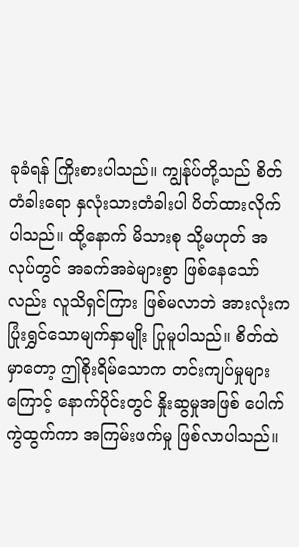ခုခံရန် ကြိုးစားပါသည်။ ကျွန်ုပ်တို့သည် စိတ်တံခါးရော နှလုံးသားတံခါးပါ ပိတ်ထားလိုက်ပါသည်။ ထို့နောက် မိသားစု သို့မဟုတ် အလုပ်တွင် အခက်အခဲများစွာ ဖြစ်နေသော်လည်း လူသိရှင်ကြား ဖြစ်မလာဘဲ အားလုံးက ပြုံးရွှင်သောမျက်နှာမျိုး ပြုမူပါသည်။ စိတ်ထဲမှာတော့ ဤစိုးရိမ်သောက တင်းကျပ်မှုများကြောင့် နောက်ပိုင်းတွင် နှိုးဆွမှုအဖြစ် ပေါက်ကွဲထွက်ကာ အကြမ်းဖက်မှု ဖြစ်လာပါသည်။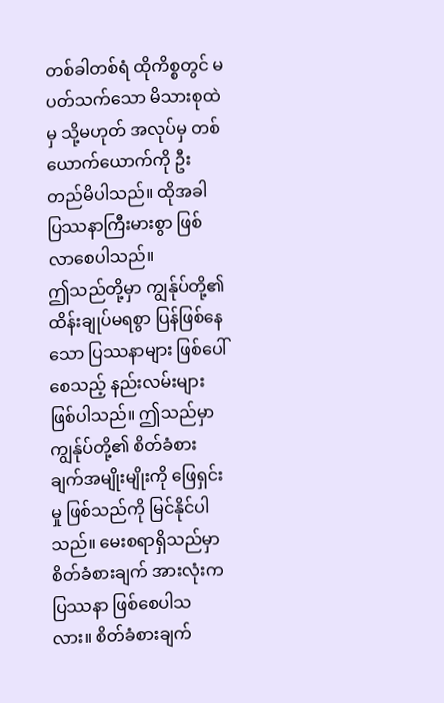တစ်ခါတစ်ရံ ထိုကိစ္စတွင် မပတ်သက်သော မိသားစုထဲမှ သို့မဟုတ် အလုပ်မှ တစ်ယောက်ယောက်ကို ဦးတည်မိပါသည်။ ထိုအခါ ပြဿနာကြီးမားစွာ ဖြစ်လာစေပါသည်။
ဤသည်တို့မှာ ကျွန်ုပ်တို့၏ ထိန်းချုပ်မရစွာ ပြန်ဖြစ်နေသော ပြဿနာများ ဖြစ်ပေါ်စေသည့် နည်းလမ်းများ ဖြစ်ပါသည်။ ဤသည်မှာ ကျွန်ုပ်တို့၏ စိတ်ခံစားချက်အမျိုးမျိုးကို ဖြေရှင်းမှု ဖြစ်သည်ကို မြင်နိုင်ပါသည်။ မေးစရာရှိသည်မှာ စိတ်ခံစားချက် အားလုံးက ပြဿနာ ဖြစ်စေပါသလား။ စိတ်ခံစားချက်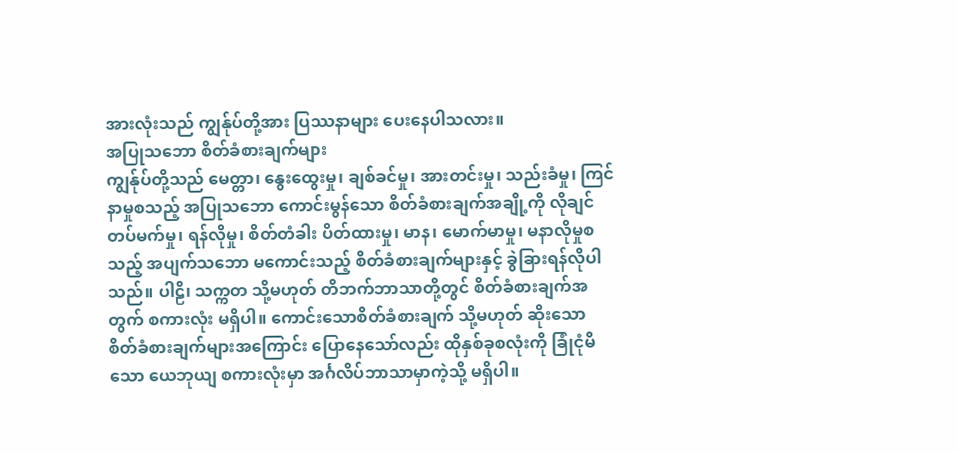အားလုံးသည် ကျွန်ုပ်တို့အား ပြဿနာများ ပေးနေပါသလား။
အပြုသဘော စိတ်ခံစားချက်များ
ကျွန်ုပ်တို့သည် မေတ္တာ၊ နွေးထွေးမှု၊ ချစ်ခင်မှု၊ အားတင်းမှု၊ သည်းခံမှု၊ ကြင်နာမှုစသည့် အပြုသဘော ကောင်းမွန်သော စိတ်ခံစားချက်အချို့ကို လိုချင်တပ်မက်မှု၊ ရန်လိုမှု၊ စိတ်တံခါး ပိတ်ထားမှု၊ မာန၊ မောက်မာမှု၊ မနာလိုမှုစသည့် အပျက်သဘော မကောင်းသည့် စိတ်ခံစားချက်များနှင့် ခွဲခြားရန်လိုပါသည်။ ပါဠိ၊ သက္ကတ သို့မဟုတ် တိဘက်ဘာသာတို့တွင် စိတ်ခံစားချက်အတွက် စကားလုံး မရှိပါ။ ကောင်းသောစိတ်ခံစားချက် သို့မဟုတ် ဆိုးသော စိတ်ခံစားချက်များအကြောင်း ပြောနေသော်လည်း ထိုနှစ်ခုစလုံးကို ခြုံငုံမိသော ယေဘုယျ စကားလုံးမှာ အင်္ဂလိပ်ဘာသာမှာကဲ့သို့ မရှိပါ။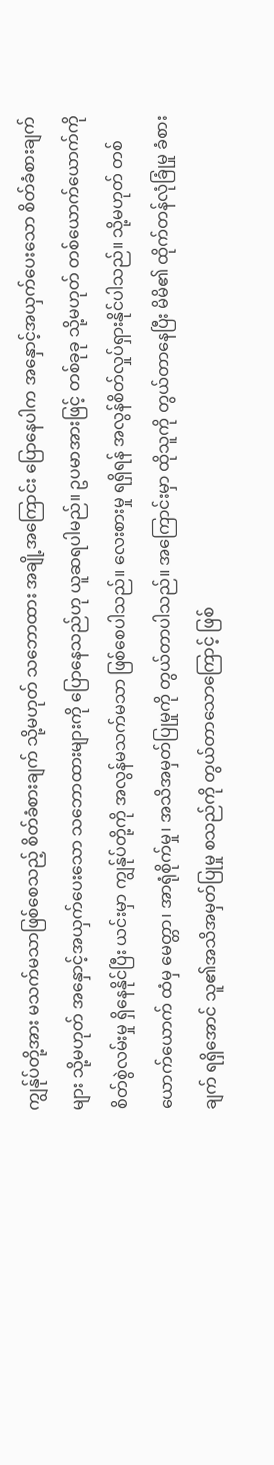ကျွန်ုပ်တို့အား မသက်မသာဖြစ်စေသည့် စိတ်ခံစားချက် သို့မဟုတ် သဘောထား အချို့အကြောင်း ပြောနေပါက အနှောင့်အယှက်ပေးသော စိတ်ခံစားချက်များ သို့မဟုတ် အနှောင့်အယှက်ပေးသော သဘောထားများကို ပြောနေသည်ဟု ယူဆရပါမည်။ ဥပမာအားဖြင့် တစ်ခုခု သို့မဟုတ် တစ်ယောက်ယောက်ကို စိတ်စွဲလမ်းမှု ရှိနေနိုင်ပြီး ယင်းမှာ ကျွန်ုပ်တို့ကို အလွန်မသက်မသာ ဖြစ်စေပါသည်။ လေးစားမှု ရရှိရန် အလွန်စိတ်လှုပ်ရှားနိုင်ပါသည်။ သို့မဟုတ် တစ်ယောက်ယောက် ထံမှ မေတ္တာ၊ အာရုံစိုက်မှု၊ အသိအမှတ်ပြုမှုကို တွယ်တာပါသည်။ အကြောင်းမှာ ထိုသူကို တွယ်တာနေပြီး မိမိ၏ ထိုက်တန်လုံခြုံမှု ခံစားချက် ရရှိအောင် သူ၏အသိအမှတ်ပြုမှု စသည်ကို တွယ်တာသောကြောင့် ဖြစ်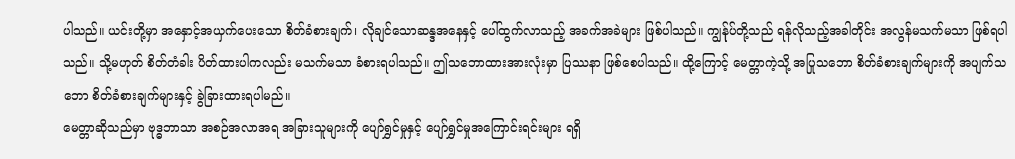ပါသည်။ ယင်းတို့မှာ အနှောင့်အယှက်ပေးသော စိတ်ခံစားချက်၊ လိုချင်သောဆန္ဒအနေနှင့် ပေါ်ထွက်လာသည့် အခက်အခဲများ ဖြစ်ပါသည်။ ကျွန်ုပ်တို့သည် ရန်လိုသည့်အခါတိုင်း အလွန်မသက်မသာ ဖြစ်ရပါသည်။ သို့မဟုတ် စိတ်တံခါး ပိတ်ထားပါကလည်း မသက်မသာ ခံစားရပါသည်။ ဤသဘောထားအားလုံးမှာ ပြဿနာ ဖြစ်စေပါသည်။ ထို့ကြောင့် မေတ္တာကဲ့သို့ အပြုသဘော စိတ်ခံစားချက်များကို အပျက်သဘော စိတ်ခံစားချက်များနှင့် ခွဲခြားထားရပါမည်။
မေတ္တာဆိုသည်မှာ ဗုဒ္ဓဘာသာ အစဉ်အလာအရ အခြားသူများကို ပျော်ရွှင်မှုနှင့် ပျော်ရွှင်မှုအကြောင်းရင်းများ ရရှိ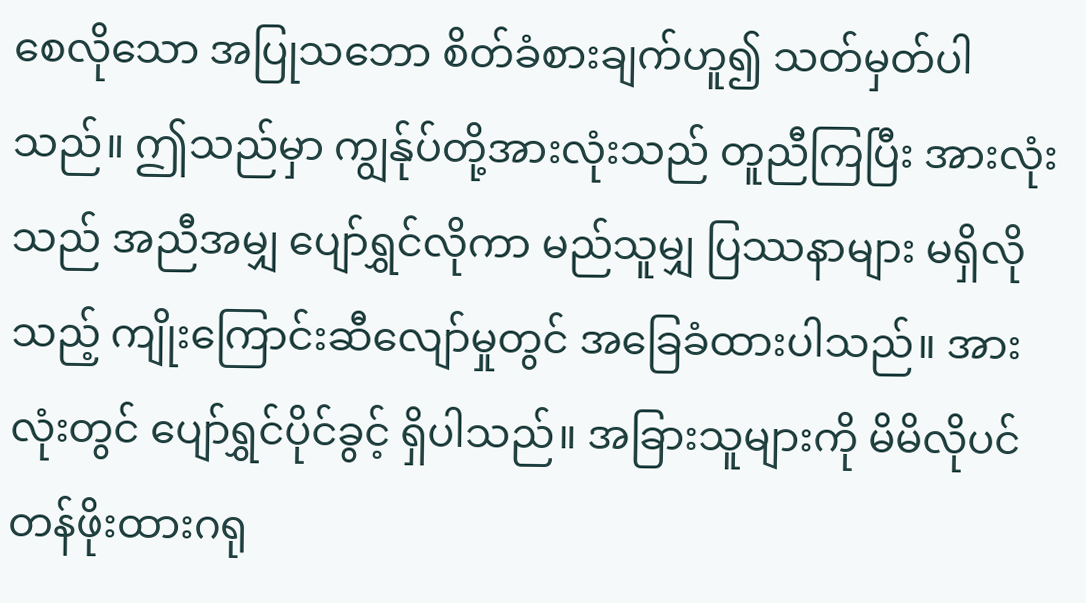စေလိုသော အပြုသဘော စိတ်ခံစားချက်ဟူ၍ သတ်မှတ်ပါသည်။ ဤသည်မှာ ကျွန်ုပ်တို့အားလုံးသည် တူညီကြပြီး အားလုံးသည် အညီအမျှ ပျော်ရွှင်လိုကာ မည်သူမျှ ပြဿနာများ မရှိလိုသည့် ကျိုးကြောင်းဆီလျော်မှုတွင် အခြေခံထားပါသည်။ အားလုံးတွင် ပျော်ရွှင်ပိုင်ခွင့် ရှိပါသည်။ အခြားသူများကို မိမိလိုပင် တန်ဖိုးထားဂရု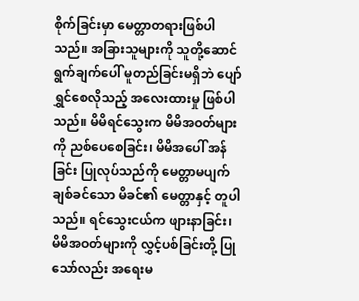စိုက်ခြင်းမှာ မေတ္တာတရားဖြစ်ပါသည်။ အခြားသူများကို သူတို့ဆောင်ရွက်ချက်ပေါ် မူတည်ခြင်းမရှိဘဲ ပျော်ရွှင်စေလိုသည့် အလေးထားမှု ဖြစ်ပါသည်။ မိမိရင်သွေးက မိမိအဝတ်များကို ညစ်ပေစေခြင်း၊ မိမိအပေါ် အန်ခြင်း ပြုလုပ်သည်ကို မေတ္တာမပျက်ချစ်ခင်သော မိခင်၏ မေတ္တာနှင့် တူပါသည်။ ရင်သွေးငယ်က ဖျားနာခြင်း၊ မိမိအဝတ်များကို လွှင့်ပစ်ခြင်းတို့ ပြုသော်လည်း အရေးမ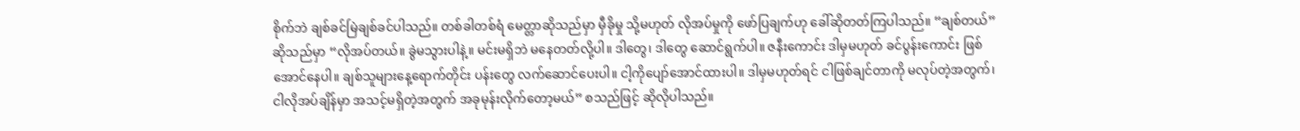စိုက်ဘဲ ချစ်ခင်မြဲချစ်ခင်ပါသည်။ တစ်ခါတစ်ရံ မေတ္တာဆိုသည်မှာ မှီခိုမှု သို့မဟုတ် လိုအပ်မှုကို ဖော်ပြချက်ဟု ခေါ်ဆိုတတ်ကြပါသည်။ “ချစ်တယ်” ဆိုသည်မှာ “လိုအပ်တယ်။ ခွဲမသွားပါနဲ့။ မင်းမရှိဘဲ မနေတတ်လို့ပါ။ ဒါတွေ၊ ဒါတွေ ဆောင်ရွက်ပါ။ ဇနီးကောင်း ဒါမှမဟုတ် ခင်ပွန်းကောင်း ဖြစ်အောင်နေပါ။ ချစ်သူများနေ့ရောက်တိုင်း ပန်းတွေ လက်ဆောင်ပေးပါ။ ငါ့ကိုပျော်အောင်ထားပါ။ ဒါမှမဟုတ်ရင် ငါဖြစ်ချင်တာကို မလုပ်တဲ့အတွက်၊ ငါလိုအပ်ချိန်မှာ အသင့်မရှိတဲ့အတွက် အခုမုန်းလိုက်တော့မယ်” စသည်ဖြင့် ဆိုလိုပါသည်။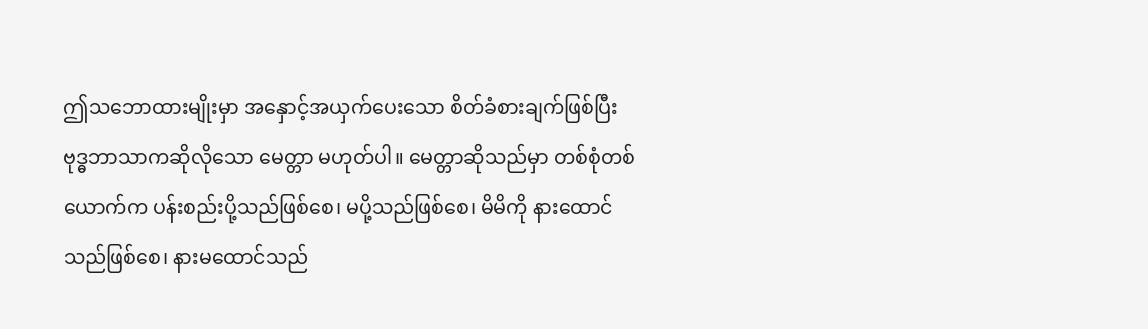ဤသဘောထားမျိုးမှာ အနှောင့်အယှက်ပေးသော စိတ်ခံစားချက်ဖြစ်ပြီး ဗုဒ္ဓဘာသာကဆိုလိုသော မေတ္တာ မဟုတ်ပါ။ မေတ္တာဆိုသည်မှာ တစ်စုံတစ်ယောက်က ပန်းစည်းပို့သည်ဖြစ်စေ၊ မပို့သည်ဖြစ်စေ၊ မိမိကို နားထောင်သည်ဖြစ်စေ၊ နားမထောင်သည်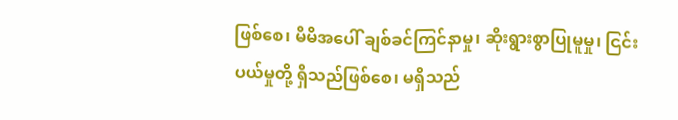ဖြစ်စေ၊ မိမိအပေါ် ချစ်ခင်ကြင်နာမှု၊ ဆိုးရွားစွာပြုမူမှု၊ ငြင်းပယ်မှုတို့ ရှိသည်ဖြစ်စေ၊ မရှိသည်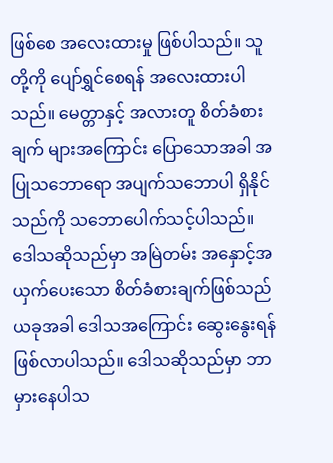ဖြစ်စေ အလေးထားမှု ဖြစ်ပါသည်။ သူတို့ကို ပျော်ရွှင်စေရန် အလေးထားပါသည်။ မေတ္တာနှင့် အလားတူ စိတ်ခံစားချက် များအကြောင်း ပြောသောအခါ အပြုသဘောရော အပျက်သဘောပါ ရှိနိုင်သည်ကို သဘောပေါက်သင့်ပါသည်။
ဒေါသဆိုသည်မှာ အမြဲတမ်း အနှောင့်အယှက်ပေးသော စိတ်ခံစားချက်ဖြစ်သည်
ယခုအခါ ဒေါသအကြောင်း ဆွေးနွေးရန် ဖြစ်လာပါသည်။ ဒေါသဆိုသည်မှာ ဘာမှားနေပါသ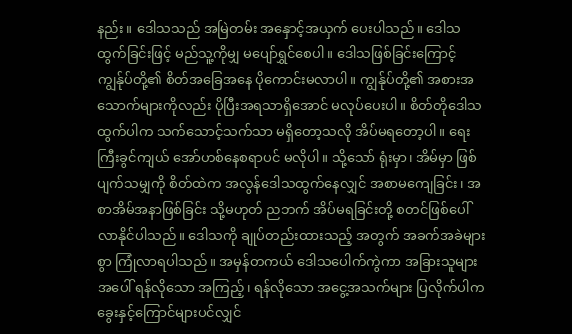နည်း။ ဒေါသသည် အမြဲတမ်း အနှောင့်အယှက် ပေးပါသည်။ ဒေါသထွက်ခြင်းဖြင့် မည်သူ့ကိုမျှ မပျော်ရွှင်စေပါ။ ဒေါသဖြစ်ခြင်းကြောင့် ကျွန်ုပ်တို့၏ စိတ်အခြေအနေ ပိုကောင်းမလာပါ။ ကျွန်ုပ်တို့၏ အစားအသောက်များကိုလည်း ပိုပြီးအရသာရှိအောင် မလုပ်ပေးပါ။ စိတ်တိုဒေါသထွက်ပါက သက်သောင့်သက်သာ မရှိတော့သလို အိပ်မရတော့ပါ။ ရေးကြီးခွင်ကျယ် အော်ဟစ်နေစရာပင် မလိုပါ။ သို့သော် ရုံးမှာ၊ အိမ်မှာ ဖြစ်ပျက်သမျှကို စိတ်ထဲက အလွန်ဒေါသထွက်နေလျှင် အစာမကျေခြင်း၊ အစာအိမ်အနာဖြစ်ခြင်း သို့မဟုတ် ညဘက် အိပ်မရခြင်းတို့ စတင်ဖြစ်ပေါ်လာနိုင်ပါသည်။ ဒေါသကို ချုပ်တည်းထားသည့် အတွက် အခက်အခဲများစွာ ကြုံလာရပါသည်။ အမှန်တကယ် ဒေါသပေါက်ကွဲကာ အခြားသူများအပေါ် ရန်လိုသော အကြည့်၊ ရန်လိုသော အငွေ့အသက်များ ပြလိုက်ပါက ခွေးနှင့်ကြောင်များပင်လျှင်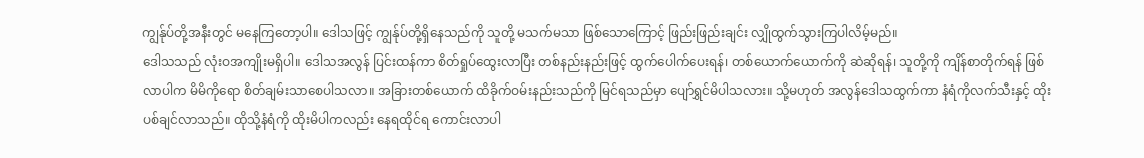ကျွန်ုပ်တို့အနီးတွင် မနေကြတော့ပါ။ ဒေါသဖြင့် ကျွန်ုပ်တို့ရှိနေသည်ကို သူတို့ မသက်မသာ ဖြစ်သောကြောင့် ဖြည်းဖြည်းချင်း လျှိုထွက်သွားကြပါလိမ့်မည်။
ဒေါသသည် လုံးဝအကျိုးမရှိပါ။ ဒေါသအလွန် ပြင်းထန်ကာ စိတ်ရှုပ်ထွေးလာပြီး တစ်နည်းနည်းဖြင့် ထွက်ပေါက်ပေးရန်၊ တစ်ယောက်ယောက်ကို ဆဲဆိုရန်၊ သူတို့ကို ကျိန်စာတိုက်ရန် ဖြစ်လာပါက မိမိကိုရော စိတ်ချမ်းသာစေပါသလာ။ အခြားတစ်ယောက် ထိခိုက်ဝမ်းနည်းသည်ကို မြင်ရသည်မှာ ပျော်ရွှင်မိပါသလား။ သို့မဟုတ် အလွန်ဒေါသထွက်ကာ နံရံကိုလက်သီးနှင့် ထိုးပစ်ချင်လာသည်။ ထိုသို့နံရံကို ထိုးမိပါကလည်း နေရထိုင်ရ ကောင်းလာပါ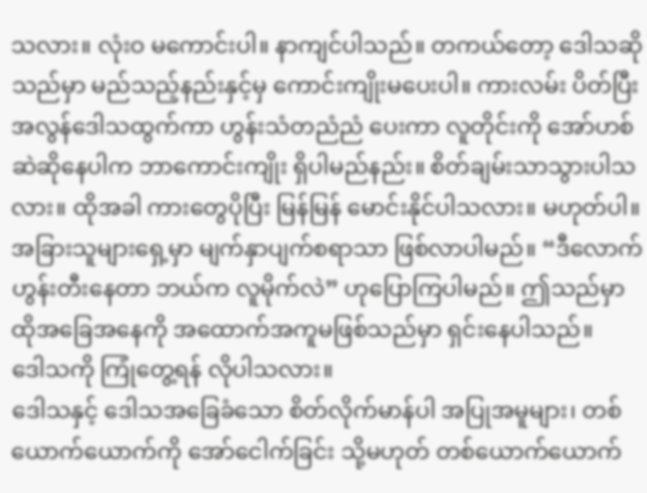သလား။ လုံးဝ မကောင်းပါ။ နာကျင်ပါသည်။ တကယ်တော့ ဒေါသဆိုသည်မှာ မည်သည့်နည်းနှင့်မှ ကောင်းကျိုးမပေးပါ။ ကားလမ်း ပိတ်ပြီး အလွန်ဒေါသထွက်ကာ ဟွန်းသံတညံညံ ပေးကာ လူတိုင်းကို အော်ဟစ်ဆဲဆိုနေပါက ဘာကောင်းကျိုး ရှိပါမည်နည်း။ စိတ်ချမ်းသာသွားပါသလား။ ထိုအခါ ကားတွေပိုပြီး မြန်မြန် မောင်းနိုင်ပါသလား။ မဟုတ်ပါ။ အခြားသူများရှေ့မှာ မျက်နှာပျက်စရာသာ ဖြစ်လာပါမည်။ “ဒီလောက် ဟွန်းတီးနေတာ ဘယ်က လူမိုက်လဲ” ဟုပြောကြပါမည်။ ဤသည်မှာ ထိုအခြေအနေကို အထောက်အကူမဖြစ်သည်မှာ ရှင်းနေပါသည်။
ဒေါသကို ကြုံတွေ့ရန် လိုပါသလား။
ဒေါသနှင့် ဒေါသအခြေခံသော စိတ်လိုက်မာန်ပါ အပြုအမူများ၊ တစ်ယောက်ယောက်ကို အော်ငေါက်ခြင်း သို့မဟုတ် တစ်ယောက်ယောက်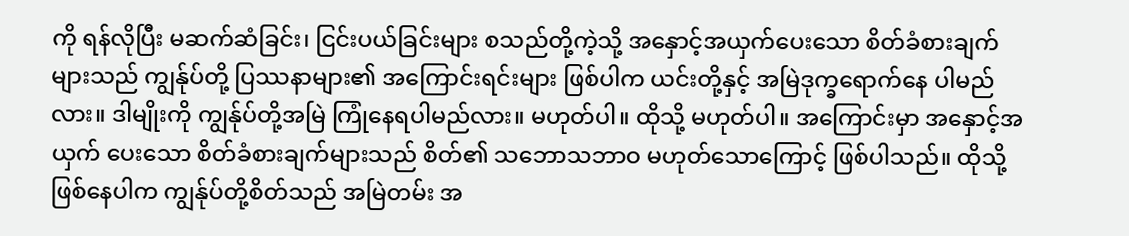ကို ရန်လိုပြီး မဆက်ဆံခြင်း၊ ငြင်းပယ်ခြင်းများ စသည်တို့ကဲ့သို့ အနှောင့်အယှက်ပေးသော စိတ်ခံစားချက်များသည် ကျွန်ုပ်တို့ ပြဿနာများ၏ အကြောင်းရင်းများ ဖြစ်ပါက ယင်းတို့နှင့် အမြဲဒုက္ခရောက်နေ ပါမည်လား။ ဒါမျိုးကို ကျွန်ုပ်တို့အမြဲ ကြုံနေရပါမည်လား။ မဟုတ်ပါ။ ထိုသို့ မဟုတ်ပါ။ အကြောင်းမှာ အနှောင့်အယှက် ပေးသော စိတ်ခံစားချက်များသည် စိတ်၏ သဘောသဘာဝ မဟုတ်သောကြောင့် ဖြစ်ပါသည်။ ထိုသို့ဖြစ်နေပါက ကျွန်ုပ်တို့စိတ်သည် အမြဲတမ်း အ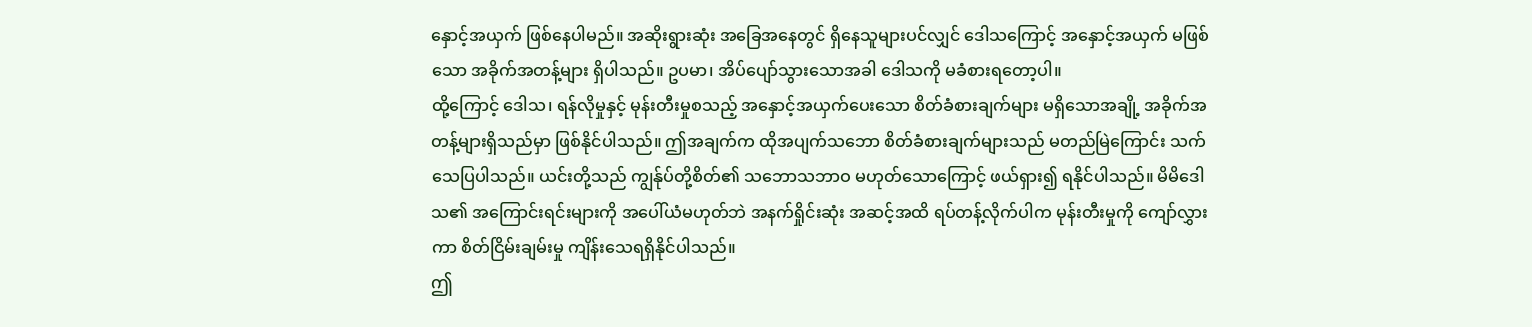နှောင့်အယှက် ဖြစ်နေပါမည်။ အဆိုးရွားဆုံး အခြေအနေတွင် ရှိနေသူများပင်လျှင် ဒေါသကြောင့် အနှောင့်အယှက် မဖြစ်သော အခိုက်အတန့်များ ရှိပါသည်။ ဥပမာ၊ အိပ်ပျော်သွားသောအခါ ဒေါသကို မခံစားရတော့ပါ။
ထို့ကြောင့် ဒေါသ၊ ရန်လိုမှုနှင့် မုန်းတီးမှုစသည့် အနှောင့်အယှက်ပေးသော စိတ်ခံစားချက်များ မရှိသောအချို့ အခိုက်အတန့်များရှိသည်မှာ ဖြစ်နိုင်ပါသည်။ ဤအချက်က ထိုအပျက်သဘော စိတ်ခံစားချက်များသည် မတည်မြဲကြောင်း သက်သေပြပါသည်။ ယင်းတို့သည် ကျွန်ုပ်တို့စိတ်၏ သဘောသဘာဝ မဟုတ်သောကြောင့် ဖယ်ရှား၍ ရနိုင်ပါသည်။ မိမိဒေါသ၏ အကြောင်းရင်းများကို အပေါ်ယံမဟုတ်ဘဲ အနက်ရှိုင်းဆုံး အဆင့်အထိ ရပ်တန့်လိုက်ပါက မုန်းတီးမှုကို ကျော်လွှားကာ စိတ်ငြိမ်းချမ်းမှု ကျိန်းသေရရှိနိုင်ပါသည်။
ဤ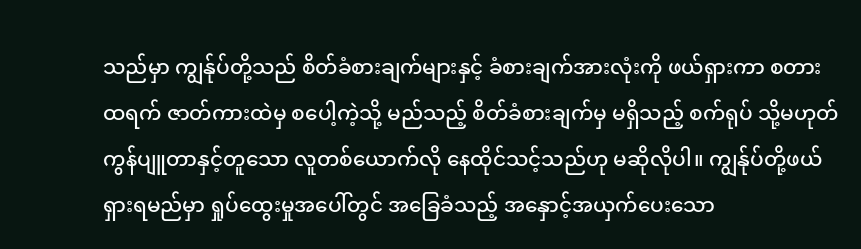သည်မှာ ကျွန်ုပ်တို့သည် စိတ်ခံစားချက်များနှင့် ခံစားချက်အားလုံးကို ဖယ်ရှားကာ စတားထရက် ဇာတ်ကားထဲမှ စပေါ့ကဲ့သို့ မည်သည့် စိတ်ခံစားချက်မှ မရှိသည့် စက်ရုပ် သို့မဟုတ် ကွန်ပျူတာနှင့်တူသော လူတစ်ယောက်လို နေထိုင်သင့်သည်ဟု မဆိုလိုပါ။ ကျွန်ုပ်တို့ဖယ်ရှားရမည်မှာ ရှုပ်ထွေးမှုအပေါ်တွင် အခြေခံသည့် အနှောင့်အယှက်ပေးသော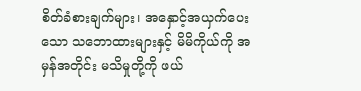စိတ်ခံစားချက်များ၊ အနှောင့်အယှက်ပေးသော သဘောထားများနှင့် မိမိကိုယ်ကို အမှန်အတိုင်း မသိမှုတို့ကို ဖယ်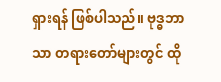ရှားရန် ဖြစ်ပါသည်။ ဗုဒ္ဓဘာသာ တရားတော်များတွင် ထို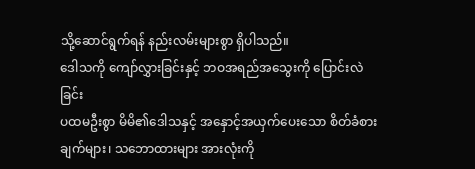သို့ဆောင်ရွက်ရန် နည်းလမ်းများစွာ ရှိပါသည်။
ဒေါသကို ကျော်လွှားခြင်းနှင့် ဘဝအရည်အသွေးကို ပြောင်းလဲခြင်း
ပထမဦးစွာ မိမိ၏ဒေါသနှင့် အနှောင့်အယှက်ပေးသော စိတ်ခံစားချက်များ၊ သဘောထားများ အားလုံးကို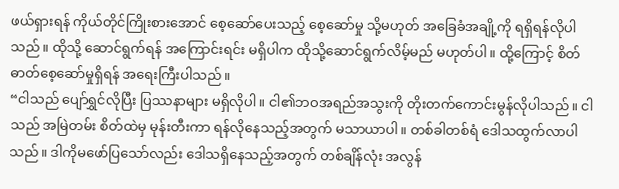ဖယ်ရှားရန် ကိုယ်တိုင်ကြိုးစားအောင် စေ့ဆော်ပေးသည့် စေ့ဆော်မှု သို့မဟုတ် အခြေခံအချို့ကို ရရှိရန်လိုပါသည်။ ထိုသို့ ဆောင်ရွက်ရန် အကြောင်းရင်း မရှိပါက ထိုသို့ဆောင်ရွက်လိမ့်မည် မဟုတ်ပါ။ ထို့ကြောင့် စိတ်ဓာတ်စေ့ဆော်မှုရှိရန် အရေးကြီးပါသည်။
“ငါသည် ပျော်ရွှင်လိုပြီး ပြဿနာများ မရှိလိုပါ။ ငါ၏ဘဝအရည်အသွးကို တိုးတက်ကောင်းမွန်လိုပါသည်။ ငါသည် အမြဲတမ်း စိတ်ထဲမှ မုန်းတီးကာ ရန်လိုနေသည့်အတွက် မသာယာပါ။ တစ်ခါတစ်ရံ ဒေါသထွက်လာပါသည်။ ဒါကိုမဖော်ပြသော်လည်း ဒေါသရှိနေသည့်အတွက် တစ်ချိန်လုံး အလွန်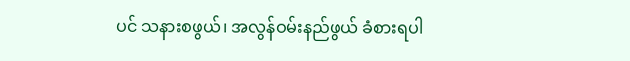ပင် သနားစဖွယ်၊ အလွန်ဝမ်းနည်ဖွယ် ခံစားရပါ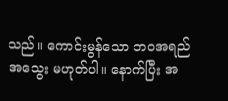သည်။ ကောင်းမွန်သော ဘဝအရည်အသွေး မဟုတ်ပါ။ နောက်ပြီး အ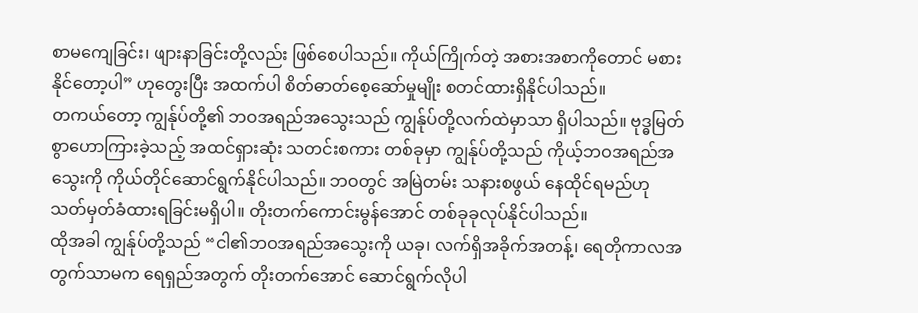စာမကျေခြင်း၊ ဖျားနာခြင်းတို့လည်း ဖြစ်စေပါသည်။ ကိုယ်ကြိုက်တဲ့ အစားအစာကိုတောင် မစားနိုင်တော့ပါ” ဟုတွေးပြီး အထက်ပါ စိတ်ဓာတ်စေ့ဆော်မှုမျိုး စတင်ထားရှိနိုင်ပါသည်။
တကယ်တော့ ကျွန်ုပ်တို့၏ ဘဝအရည်အသွေးသည် ကျွန်ုပ်တို့လက်ထဲမှာသာ ရှိပါသည်။ ဗုဒ္ဓမြတ်စွာဟောကြားခဲ့သည့် အထင်ရှားဆုံး သတင်းစကား တစ်ခုမှာ ကျွန်ုပ်တို့သည် ကိုယ့်ဘဝအရည်အသွေးကို ကိုယ်တိုင်ဆောင်ရွက်နိုင်ပါသည်။ ဘဝတွင် အမြဲတမ်း သနားစဖွယ် နေထိုင်ရမည်ဟု သတ်မှတ်ခံထားရခြင်းမရှိပါ။ တိုးတက်ကောင်းမွန်အောင် တစ်ခုခုလုပ်နိုင်ပါသည်။
ထိုအခါ ကျွန်ုပ်တို့သည် “ငါ၏ဘဝအရည်အသွေးကို ယခု၊ လက်ရှိအခိုက်အတန့်၊ ရေတိုကာလအတွက်သာမက ရေရှည်အတွက် တိုးတက်အောင် ဆောင်ရွက်လိုပါ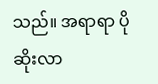သည်။ အရာရာ ပိုဆိုးလာ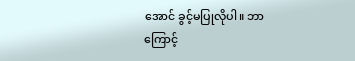အောင် ခွင့်မပြုလိုပါ။ ဘာကြောင့်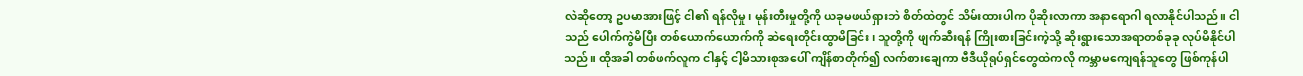လဲဆိုတော့ ဥပမာအားဖြင့် ငါ၏ ရန်လိုမှု၊ မုန်းတီးမှုတို့ကို ယခုမဖယ်ရှားဘဲ စိတ်ထဲတွင် သိမ်းထားပါက ပိုဆိုးလာကာ အနာရောဂါ ရလာနိုင်ပါသည်။ ငါသည် ပေါက်ကွဲမိပြီး တစ်ယောက်ယောက်ကို ဆဲရေးတိုင်းထွာမိခြင်း၊ သူတို့ကို ဖျက်ဆီးရန် ကြိုးစားခြင်းကဲ့သို့ ဆိုးရွားသောအရာတစ်ခုခု လုပ်မိနိုင်ပါသည်။ ထိုအခါ တစ်ဖက်လူက ငါနှင့် ငါ့မိသားစုအပေါ် ကျိန်စာတိုက်၍ လက်စားချေကာ ဗီဒီယိုရုပ်ရှင်တွေထဲကလို ကမ္ဘာမကျေရန်သူတွေ ဖြစ်ကုန်ပါ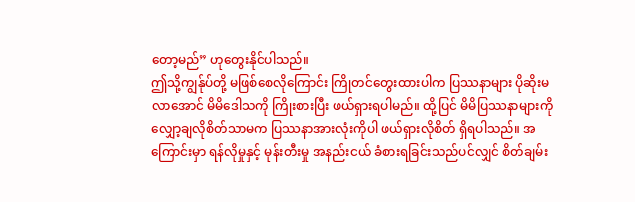တော့မည်” ဟုတွေးနိုင်ပါသည်။
ဤသို့ကျွန်ုပ်တို့ မဖြစ်စေလိုကြောင်း ကြိုတင်တွေးထားပါက ပြဿနာများ ပိုဆိုးမလာအောင် မိမိဒေါသကို ကြိုးစားပြီး ဖယ်ရှားရပါမည်။ ထို့ပြင် မိမိပြဿနာများကို လျှော့ချလိုစိတ်သာမက ပြဿနာအားလုံးကိုပါ ဖယ်ရှားလိုစိတ် ရှိရပါသည်။ အကြောင်းမှာ ရန်လိုမှုနှင့် မုန်းတီးမှု အနည်းငယ် ခံစားရခြင်းသည်ပင်လျှင် စိတ်ချမ်း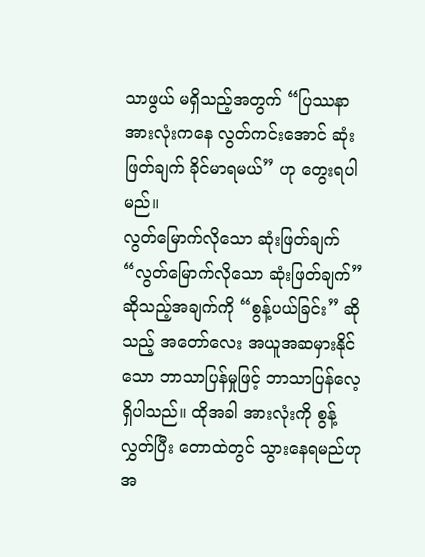သာဖွယ် မရှိသည့်အတွက် “ပြဿနာအားလုံးကနေ လွတ်ကင်းအောင် ဆုံးဖြတ်ချက် ခိုင်မာရမယ်” ဟု တွေးရပါမည်။
လွတ်မြောက်လိုသော ဆုံးဖြတ်ချက်
“လွတ်မြောက်လိုသော ဆုံးဖြတ်ချက်” ဆိုသည့်အချက်ကို “စွန့်ပယ်ခြင်း” ဆိုသည့် အတော်လေး အယူအဆမှားနိုင်သော ဘာသာပြန်မှုဖြင့် ဘာသာပြန်လေ့ ရှိပါသည်။ ထိုအခါ အားလုံးကို စွန့်လွှတ်ပြီး တောထဲတွင် သွားနေရမည်ဟု အ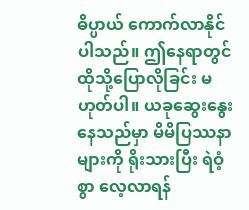ဓိပ္ပာယ် ကောက်လာနိုင်ပါသည်။ ဤနေရာတွင် ထိုသို့ပြောလိုခြင်း မဟုတ်ပါ။ ယခုဆွေးနွေးနေသည်မှာ မိမိပြဿနာများကို ရိုးသားပြီး ရဲဝံ့စွာ လေ့လာရန်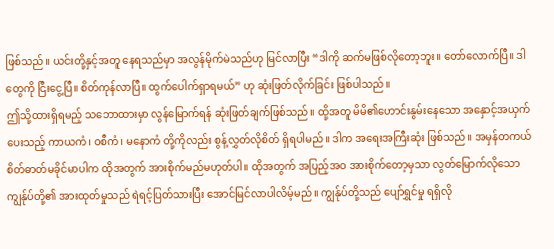ဖြစ်သည်။ ယင်းတို့နှင့်အတူ နေရသည်မှာ အလွန်မိုက်မဲသည်ဟု မြင်လာပြီး “ဒါကို ဆက်မဖြစ်လိုတော့ဘူး။ တော်လောက်ပြီ။ ဒါတွေကို ငြီးငွေ့ပြီ။ စိတ်ကုန်လာပြီ။ ထွက်ပေါက်ရှာရမယ်” ဟု ဆုံးဖြတ်လိုက်ခြင်း ဖြစ်ပါသည်။
ဤသို့ထားရှိရမည့် သဘောထားမှာ လွန်မြောက်ရန် ဆုံးဖြတ်ချက်ဖြစ်သည်။ ထို့အတူ မိမိ၏ဟောင်းနွမ်းနေသော အနှောင့်အယှက်ပေးသည့် ကာယကံ၊ ဝစီကံ၊ မနောကံ တို့ကိုလည်း စွန့်လွှတ်လိုစိတ် ရှိရပါမည်။ ဒါက အရေးအကြီးဆုံး ဖြစ်သည်။ အမှန်တကယ် စိတ်ဓာတ်မခိုင်မာပါက ထိုအတွက် အားစိုက်မည်မဟုတ်ပါ။ ထိုအတွက် အပြည့်အဝ အားစိုက်တော့မှသာ လွတ်မြောက်လိုသော ကျွန်ုပ်တို့၏ အားထုတ်မှုသည် ရဲရင့်ပြတ်သားပြီး အောင်မြင်လာပါလိမ့်မည်။ ကျွန်ုပ်တို့သည် ပျော်ရွှင်မှု ရရှိလို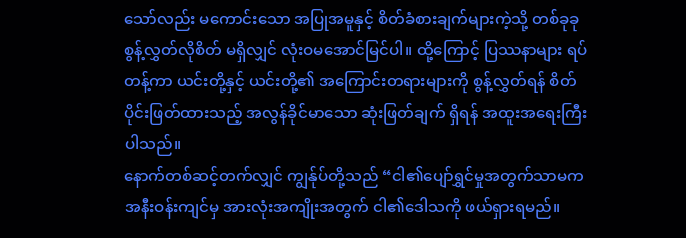သော်လည်း မကောင်းသော အပြုအမူနှင့် စိတ်ခံစားချက်များကဲ့သို့ တစ်ခုခု စွန့်လွှတ်လိုစိတ် မရှိလျှင် လုံးဝမအောင်မြင်ပါ။ ထို့ကြောင့် ပြဿနာများ ရပ်တန့်ကာ ယင်းတို့နှင့် ယင်းတို့၏ အကြောင်းတရားများကို စွန့်လွှတ်ရန် စိတ်ပိုင်းဖြတ်ထားသည့် အလွန်ခိုင်မာသော ဆုံးဖြတ်ချက် ရှိရန် အထူးအရေးကြီးပါသည်။
နောက်တစ်ဆင့်တက်လျှင် ကျွန်ုပ်တို့သည် “ငါ၏ပျော်ရွှင်မှုအတွက်သာမက အနီးဝန်းကျင်မှ အားလုံးအကျိုးအတွက် ငါ၏ဒေါသကို ဖယ်ရှားရမည်။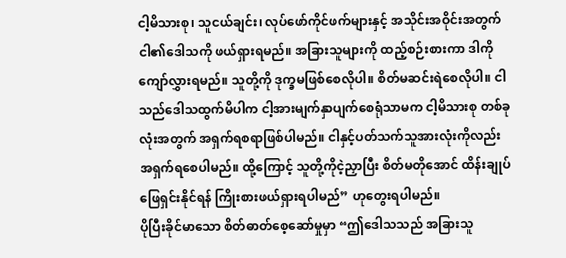ငါ့မိသားစု၊ သူငယ်ချင်း၊ လုပ်ဖော်ကိုင်ဖက်များနှင့် အသိုင်းအဝိုင်းအတွက် ငါ၏ဒေါသကို ဖယ်ရှားရမည်။ အခြားသူများကို ထည့်စဉ်းစားကာ ဒါကို ကျော်လွှားရမည်။ သူတို့ကို ဒုက္ခမဖြစ်စေလိုပါ။ စိတ်မဆင်းရဲစေလိုပါ။ ငါသည်ဒေါသထွက်မိပါက ငါ့အားမျက်နှာပျက်စေရုံသာမက ငါ့မိသားစု တစ်ခုလုံးအတွက် အရှက်ရစရာဖြစ်ပါမည်။ ငါနှင့်ပတ်သက်သူအားလုံးကိုလည်း အရှက်ရစေပါမည်။ ထို့ကြောင့် သူတို့ကိုငဲ့ညှာပြီး စိတ်မတိုအောင် ထိန်းချုပ်ဖြေရှင်းနိုင်ရန် ကြိုးစားဖယ်ရှားရပါမည်” ဟုတွေးရပါမည်။
ပိုပြီးခိုင်မာသော စိတ်ဓာတ်စေ့ဆော်မှုမှာ “ဤဒေါသသည် အခြားသူ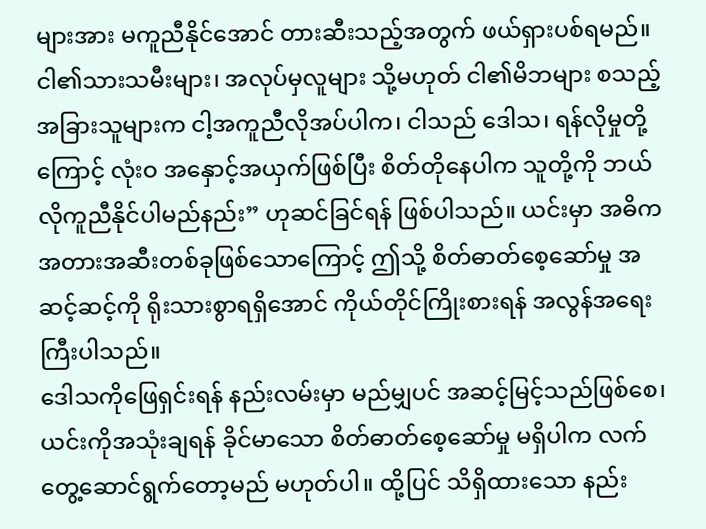များအား မကူညီနိုင်အောင် တားဆီးသည့်အတွက် ဖယ်ရှားပစ်ရမည်။ ငါ၏သားသမီးများ၊ အလုပ်မှလူများ သို့မဟုတ် ငါ၏မိဘများ စသည့် အခြားသူများက ငါ့အကူညီလိုအပ်ပါက၊ ငါသည် ဒေါသ၊ ရန်လိုမှုတို့ကြောင့် လုံးဝ အနှောင့်အယှက်ဖြစ်ပြီး စိတ်တိုနေပါက သူတို့ကို ဘယ်လိုကူညီနိုင်ပါမည်နည်း” ဟုဆင်ခြင်ရန် ဖြစ်ပါသည်။ ယင်းမှာ အဓိက အတားအဆီးတစ်ခုဖြစ်သောကြောင့် ဤသို့ စိတ်ဓာတ်စေ့ဆော်မှု အဆင့်ဆင့်ကို ရိုးသားစွာရရှိအောင် ကိုယ်တိုင်ကြိုးစားရန် အလွန်အရေးကြီးပါသည်။
ဒေါသကိုဖြေရှင်းရန် နည်းလမ်းမှာ မည်မျှပင် အဆင့်မြင့်သည်ဖြစ်စေ၊ ယင်းကိုအသုံးချရန် ခိုင်မာသော စိတ်ဓာတ်စေ့ဆော်မှု မရှိပါက လက်တွေ့ဆောင်ရွက်တော့မည် မဟုတ်ပါ။ ထို့ပြင် သိရှိထားသော နည်း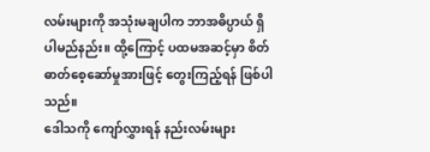လမ်းများကို အသုံးမချပါက ဘာအဓိပ္ပာယ် ရှိပါမည်နည်း။ ထို့ကြောင့် ပထမအဆင့်မှာ စိတ်ဓာတ်စေ့ဆော်မှုအားဖြင့် တွေးကြည့်ရန် ဖြစ်ပါသည်။
ဒေါသကို ကျော်လွှားရန် နည်းလမ်းများ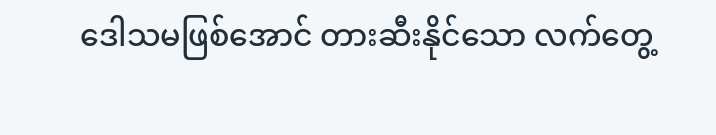ဒေါသမဖြစ်အောင် တားဆီးနိုင်သော လက်တွေ့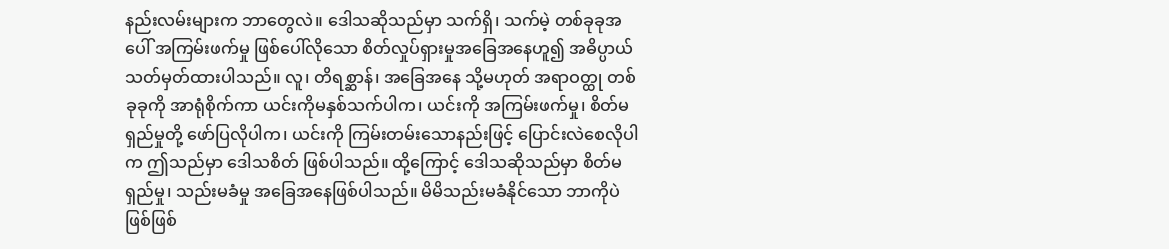နည်းလမ်းများက ဘာတွေလဲ။ ဒေါသဆိုသည်မှာ သက်ရှိ၊ သက်မဲ့ တစ်ခုခုအပေါ် အကြမ်းဖက်မှု ဖြစ်ပေါ်လိုသော စိတ်လှုပ်ရှားမှုအခြေအနေဟူ၍ အဓိပ္ပာယ် သတ်မှတ်ထားပါသည်။ လူ၊ တိရစ္ဆာန်၊ အခြေအနေ သို့မဟုတ် အရာဝတ္ထု တစ်ခုခုကို အာရုံစိုက်ကာ ယင်းကိုမနှစ်သက်ပါက၊ ယင်းကို အကြမ်းဖက်မှု၊ စိတ်မရှည်မှုတို့ ဖော်ပြလိုပါက၊ ယင်းကို ကြမ်းတမ်းသောနည်းဖြင့် ပြောင်းလဲစေလိုပါက ဤသည်မှာ ဒေါသစိတ် ဖြစ်ပါသည်။ ထို့ကြောင့် ဒေါသဆိုသည်မှာ စိတ်မရှည်မှု၊ သည်းမခံမှု အခြေအနေဖြစ်ပါသည်။ မိမိသည်းမခံနိုင်သော ဘာကိုပဲဖြစ်ဖြစ်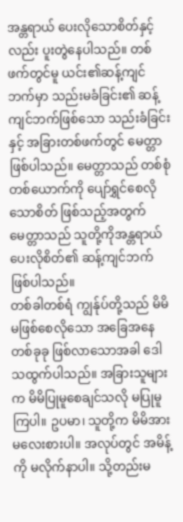အန္တရာယ် ပေးလိုသောစိတ်နှင့်လည်း ပူးတွဲနေပါသည်။ တစ်ဖက်တွင်မူ ယင်း၏ဆန့်ကျင်ဘက်မှာ သည်းမခံခြင်း၏ ဆန့်ကျင်ဘက်ဖြစ်သော သည်းခံခြင်းနှင့် အခြားတစ်ဖက်တွင် မေတ္တာ ဖြစ်ပါသည်။ မေတ္တာသည် တစ်စုံတစ်ယောက်ကို ပျော်ရွှင်စေလိုသောစိတ် ဖြစ်သည့်အတွက် မေတ္တာသည် သူတို့ကိုအန္တရာယ် ပေးလိုစိတ်၏ ဆန့်ကျင်ဘက် ဖြစ်ပါသည်။
တစ်ခါတစ်ရံ ကျွန်ုပ်တို့သည် မိမိမဖြစ်စေလိုသော အခြေအနေတစ်ခုခု ဖြစ်လာသောအခါ ဒေါသထွက်ပါသည်။ အခြားသူများက မိမိပြုမူစေချင်သလို မပြုမူကြပါ။ ဥပမာ၊ သူတို့က မိမိအား မလေးစားပါ။ အလုပ်တွင် အမိန့်ကို မလိုက်နာပါ။ သို့တည်းမ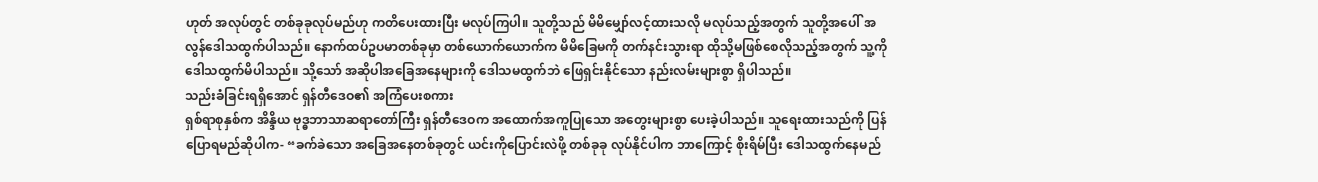ဟုတ် အလုပ်တွင် တစ်ခုခုလုပ်မည်ဟု ကတိပေးထားပြီး မလုပ်ကြပါ။ သူတို့သည် မိမိမျှော်လင့်ထားသလို မလုပ်သည့်အတွက် သူတို့အပေါ် အလွန်ဒေါသထွက်ပါသည်။ နောက်ထပ်ဥပမာတစ်ခုမှာ တစ်ယောက်ယောက်က မိမိခြေမကို တက်နင်းသွားရာ ထိုသို့မဖြစ်စေလိုသည့်အတွက် သူ့ကို ဒေါသထွက်မိပါသည်။ သို့သော် အဆိုပါအခြေအနေများကို ဒေါသမထွက်ဘဲ ဖြေရှင်းနိုင်သော နည်းလမ်းများစွာ ရှိပါသည်။
သည်းခံခြင်းရရှိအောင် ရှန်တီဒေဝ၏ အကြံပေးစကား
ရှစ်ရာစုနှစ်က အိန္ဒိယ ဗုဒ္ဓဘာသာဆရာတော်ကြီး ရှန်တီဒေဝက အထောက်အကူပြုသော အတွေးများစွာ ပေးခဲ့ပါသည်။ သူရေးထားသည်ကို ပြန်ပြောရမည်ဆိုပါက- “ခက်ခဲသော အခြေအနေတစ်ခုတွင် ယင်းကိုပြောင်းလဲဖို့ တစ်ခုခု လုပ်နိုင်ပါက ဘာကြောင့် စိုးရိမ်ပြီး ဒေါသထွက်နေမည်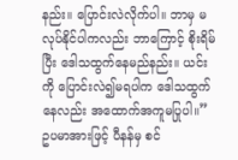နည်း။ ပြောင်းလဲလိုက်ပါ။ ဘာမှ မလုပ်နိုင်ပါကလည်း ဘာကြောင့် စိုးရိမ်ပြီး ဒေါသထွက်နေမည်နည်း။ ယင်းကို ပြောင်းလဲ၍မရပါက ဒေါသထွက်နေလည်း အထောက်အကူမပြုပါ။”
ဥပမာအားဖြင့် ပီနန်မှ စင်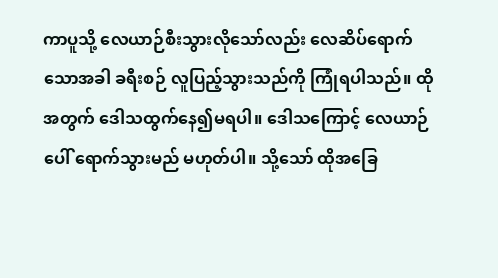ကာပူသို့ လေယာဉ်စီးသွားလိုသော်လည်း လေဆိပ်ရောက်သောအခါ ခရီးစဉ် လူပြည့်သွားသည်ကို ကြုံရပါသည်။ ထိုအတွက် ဒေါသထွက်နေ၍မရပါ။ ဒေါသကြောင့် လေယာဉ်ပေါ် ရောက်သွားမည် မဟုတ်ပါ။ သို့သော် ထိုအခြေ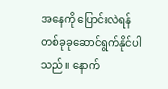အနေကို ပြောင်းလဲရန် တစ်ခုခုဆောင်ရွက်နိုင်ပါသည်။ နောက်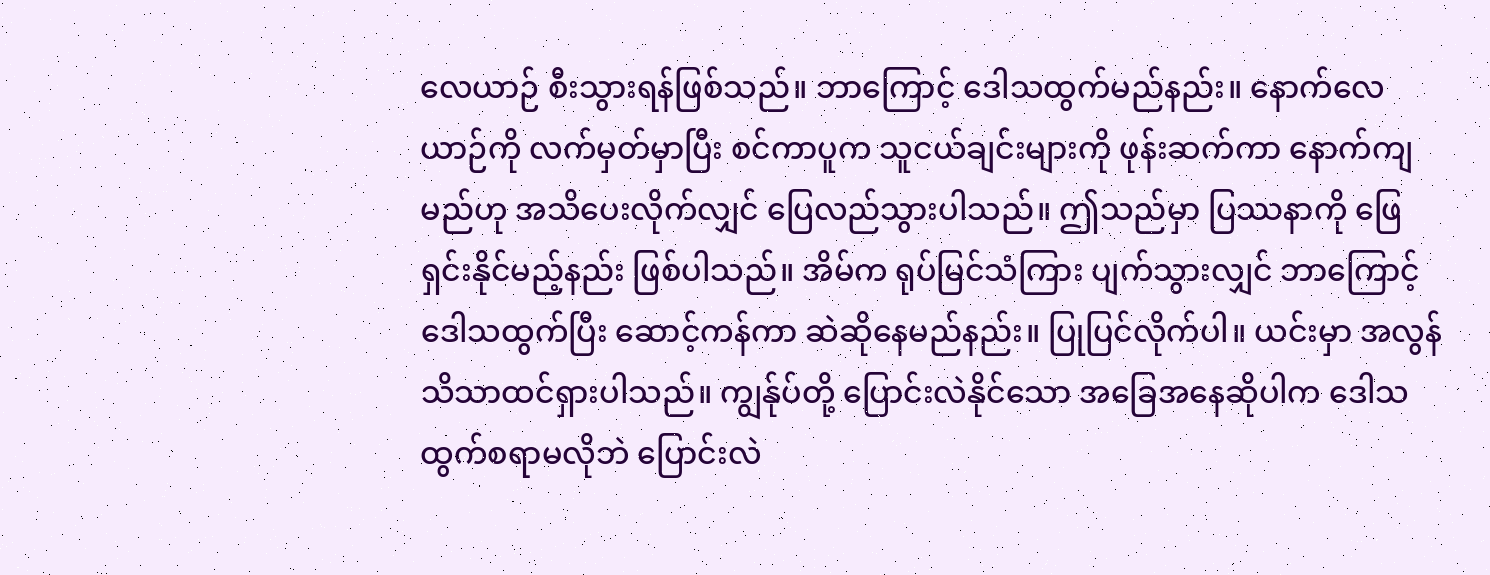လေယာဉ် စီးသွားရန်ဖြစ်သည်။ ဘာကြောင့် ဒေါသထွက်မည်နည်း။ နောက်လေယာဉ်ကို လက်မှတ်မှာပြီး စင်ကာပူက သူငယ်ချင်းများကို ဖုန်းဆက်ကာ နောက်ကျမည်ဟု အသိပေးလိုက်လျှင် ပြေလည်သွားပါသည်။ ဤသည်မှာ ပြဿနာကို ဖြေရှင်းနိုင်မည့်နည်း ဖြစ်ပါသည်။ အိမ်က ရုပ်မြင်သံကြား ပျက်သွားလျှင် ဘာကြောင့် ဒေါသထွက်ပြီး ဆောင့်ကန်ကာ ဆဲဆိုနေမည်နည်း။ ပြုပြင်လိုက်ပါ။ ယင်းမှာ အလွန်သိသာထင်ရှားပါသည်။ ကျွန်ုပ်တို့ ပြောင်းလဲနိုင်သော အခြေအနေဆိုပါက ဒေါသထွက်စရာမလိုဘဲ ပြောင်းလဲ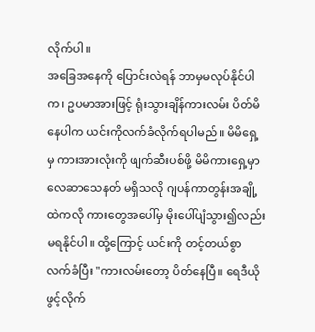လိုက်ပါ။
အခြေအနေကို ပြောင်းလဲရန် ဘာမှမလုပ်နိုင်ပါက၊ ဥပမာအားဖြင့် ရုံးသွားချိန်ကားလမ်း ပိတ်မိနေပါက ယင်းကိုလက်ခံလိုက်ရပါမည်။ မိမိရှေ့မှ ကားအားလုံးကို ဖျက်ဆီးပစ်ဖို့ မိမိကားရှေ့မှာ လေဆာသေနတ် မရှိသလို ဂျပန်ကာတွန်းအချို့ထဲကလို ကားတွေအပေါ်မှ မိုးပေါ်ပျံသွား၍လည်း မရနိုင်ပါ။ ထို့ကြောင့် ယင်းကို တင့်တယ်စွာ လက်ခံပြီး "ကားလမ်းတော့ ပိတ်နေပြီ။ ရေဒီယို ဖွင့်လိုက်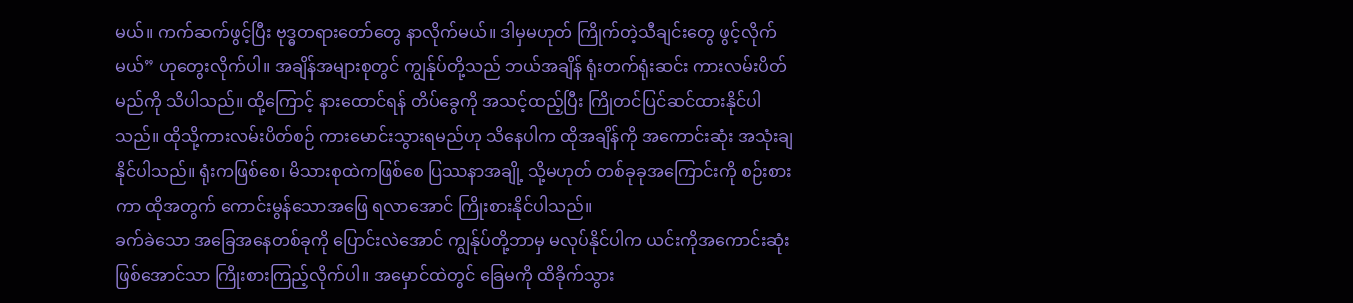မယ်။ ကက်ဆက်ဖွင့်ပြီး ဗုဒ္ဓတရားတော်တွေ နာလိုက်မယ်။ ဒါမှမဟုတ် ကြိုက်တဲ့သီချင်းတွေ ဖွင့်လိုက်မယ်” ဟုတွေးလိုက်ပါ။ အချိန်အများစုတွင် ကျွန်ုပ်တို့သည် ဘယ်အချိန် ရုံးတက်ရုံးဆင်း ကားလမ်းပိတ်မည်ကို သိပါသည်။ ထို့ကြောင့် နားထောင်ရန် တိပ်ခွေကို အသင့်ထည့်ပြီး ကြိုတင်ပြင်ဆင်ထားနိုင်ပါသည်။ ထိုသို့ကားလမ်းပိတ်စဉ် ကားမောင်းသွားရမည်ဟု သိနေပါက ထိုအချိန်ကို အကောင်းဆုံး အသုံးချနိုင်ပါသည်။ ရုံးကဖြစ်စေ၊ မိသားစုထဲကဖြစ်စေ ပြဿနာအချို့ သို့မဟုတ် တစ်ခုခုအကြောင်းကို စဉ်းစားကာ ထိုအတွက် ကောင်းမွန်သောအဖြေ ရလာအောင် ကြိုးစားနိုင်ပါသည်။
ခက်ခဲသော အခြေအနေတစ်ခုကို ပြောင်းလဲအောင် ကျွန်ုပ်တို့ဘာမှ မလုပ်နိုင်ပါက ယင်းကိုအကောင်းဆုံး ဖြစ်အောင်သာ ကြိုးစားကြည့်လိုက်ပါ။ အမှောင်ထဲတွင် ခြေမကို ထိခိုက်သွား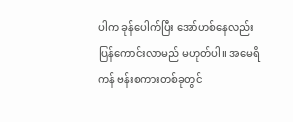ပါက ခုန်ပေါက်ပြီး အော်ဟစ်နေလည်း ပြန်ကောင်းလာမည် မဟုတ်ပါ။ အမေရိကန် ဗန်းစကားတစ်ခုတွင်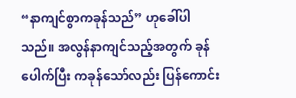“နာကျင်စွာကခုန်သည်” ဟုခေါ်ပါသည်။ အလွန်နာကျင်သည့်အတွက် ခုန်ပေါက်ပြီး ကခုန်သော်လည်း ပြန်ကောင်း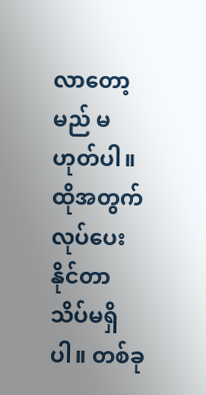လာတော့မည် မဟုတ်ပါ။ ထိုအတွက် လုပ်ပေးနိုင်တာ သိပ်မရှိပါ။ တစ်ခု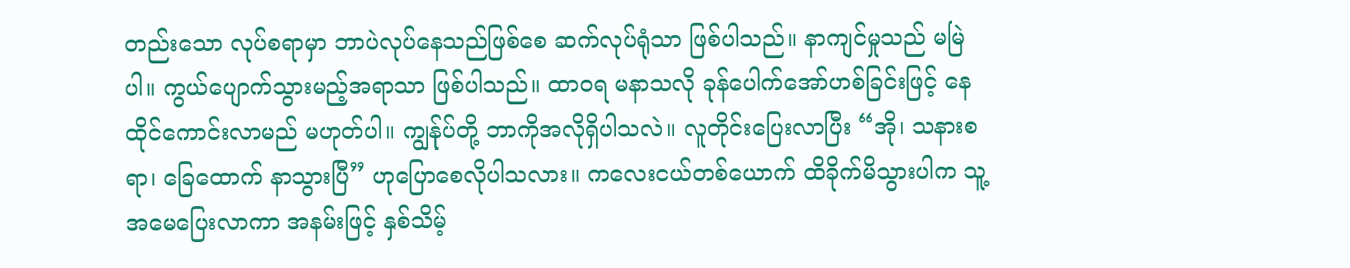တည်းသော လုပ်စရာမှာ ဘာပဲလုပ်နေသည်ဖြစ်စေ ဆက်လုပ်ရုံသာ ဖြစ်ပါသည်။ နာကျင်မှုသည် မမြဲပါ။ ကွယ်ပျောက်သွားမည့်အရာသာ ဖြစ်ပါသည်။ ထာဝရ မနာသလို ခုန်ပေါက်အော်ဟစ်ခြင်းဖြင့် နေထိုင်ကောင်းလာမည် မဟုတ်ပါ။ ကျွန်ုပ်တို့ ဘာကိုအလိုရှိပါသလဲ။ လူတိုင်းပြေးလာပြီး “အို၊ သနားစရာ၊ ခြေထောက် နာသွားပြီ” ဟုပြောစေလိုပါသလား။ ကလေးငယ်တစ်ယောက် ထိခိုက်မိသွားပါက သူ့အမေပြေးလာကာ အနမ်းဖြင့် နှစ်သိမ့်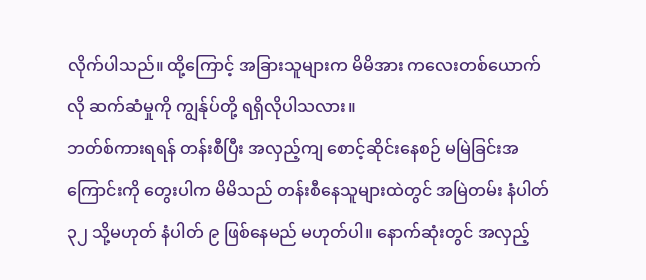လိုက်ပါသည်။ ထို့ကြောင့် အခြားသူများက မိမိအား ကလေးတစ်ယောက်လို ဆက်ဆံမှုကို ကျွန်ုပ်တို့ ရရှိလိုပါသလား။
ဘတ်စ်ကားရရန် တန်းစီပြီး အလှည့်ကျ စောင့်ဆိုင်းနေစဉ် မမြဲခြင်းအကြောင်းကို တွေးပါက မိမိသည် တန်းစီနေသူများထဲတွင် အမြဲတမ်း နံပါတ် ၃၂ သို့မဟုတ် နံပါတ် ၉ ဖြစ်နေမည် မဟုတ်ပါ။ နောက်ဆုံးတွင် အလှည့်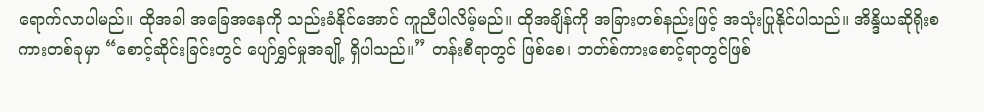ရောက်လာပါမည်။ ထိုအခါ အခြေအနေကို သည်းခံနိုင်အောင် ကူညီပါလိမ့်မည်။ ထိုအချိန်ကို အခြားတစ်နည်းဖြင့် အသုံးပြုနိုင်ပါသည်။ အိန္ဒိယဆိုရိုးစကားတစ်ခုမှာ “စောင့်ဆိုင်းခြင်းတွင် ပျော်ရွှင်မှုအချို့ ရှိပါသည်။” တန်းစီရာတွင် ဖြစ်စေ၊ ဘတ်စ်ကားစောင့်ရာတွင်ဖြစ်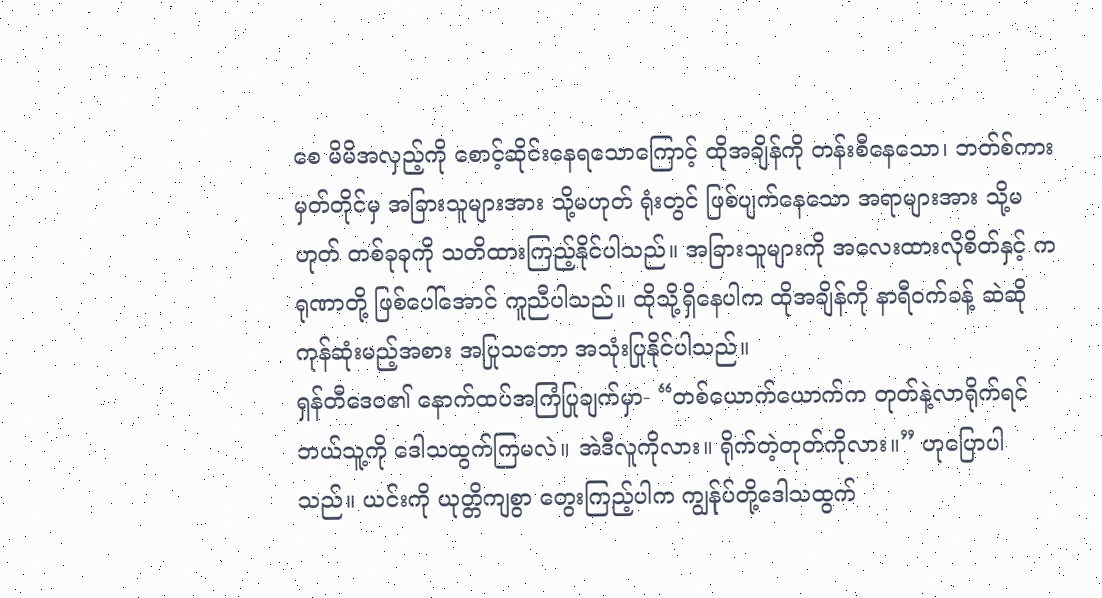စေ မိမိအလှည့်ကို စောင့်ဆိုင်းနေရသောကြောင့် ထိုအချိန်ကို တန်းစီနေသော၊ ဘတ်စ်ကားမှတ်တိုင်မှ အခြားသူများအား သို့မဟုတ် ရုံးတွင် ဖြစ်ပျက်နေသော အရာများအား သို့မဟုတ် တစ်ခုခုကို သတိထားကြည့်နိုင်ပါသည်။ အခြားသူများကို အလေးထားလိုစိတ်နှင့် ကရုဏာတို့ ဖြစ်ပေါ်အောင် ကူညီပါသည်။ ထိုသို့ရှိနေပါက ထိုအချိန်ကို နာရီဝက်ခန့် ဆဲဆိုကုန်ဆုံးမည့်အစား အပြုသဘော အသုံးပြုနိုင်ပါသည်။
ရှန်တီဒေဝ၏ နောက်ထပ်အကြံပြုချက်မှာ- “တစ်ယောက်ယောက်က တုတ်နဲ့လာရိုက်ရင် ဘယ်သူ့ကို ဒေါသထွက်ကြမလဲ။ အဲဒီလူကိုလား။ ရိုက်တဲ့တုတ်ကိုလား။” ဟုပြောပါသည်။ ယင်းကို ယုတ္တိကျစွာ တွေးကြည့်ပါက ကျွန်ုပ်တို့ဒေါသထွက်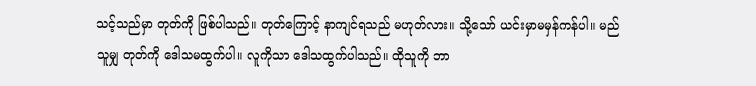သင့်သည်မှာ တုတ်ကို ဖြစ်ပါသည်။ တုတ်ကြောင့် နာကျင်ရသည် မဟုတ်လား။ သို့သော် ယင်းမှာမမှန်ကန်ပါ။ မည်သူမျှ တုတ်ကို ဒေါသမထွက်ပါ။ လူကိုသာ ဒေါသထွက်ပါသည်။ ထိုသူကို ဘာ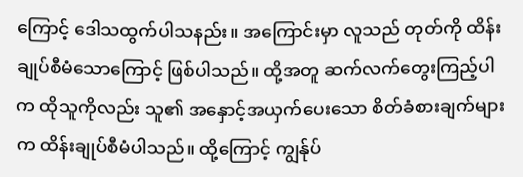ကြောင့် ဒေါသထွက်ပါသနည်း။ အကြောင်းမှာ လူသည် တုတ်ကို ထိန်းချုပ်စီမံသောကြောင့် ဖြစ်ပါသည်။ ထို့အတူ ဆက်လက်တွေးကြည့်ပါက ထိုသူကိုလည်း သူ၏ အနှောင့်အယှက်ပေးသော စိတ်ခံစားချက်များက ထိန်းချုပ်စီမံပါသည်။ ထို့ကြောင့် ကျွန်ုပ်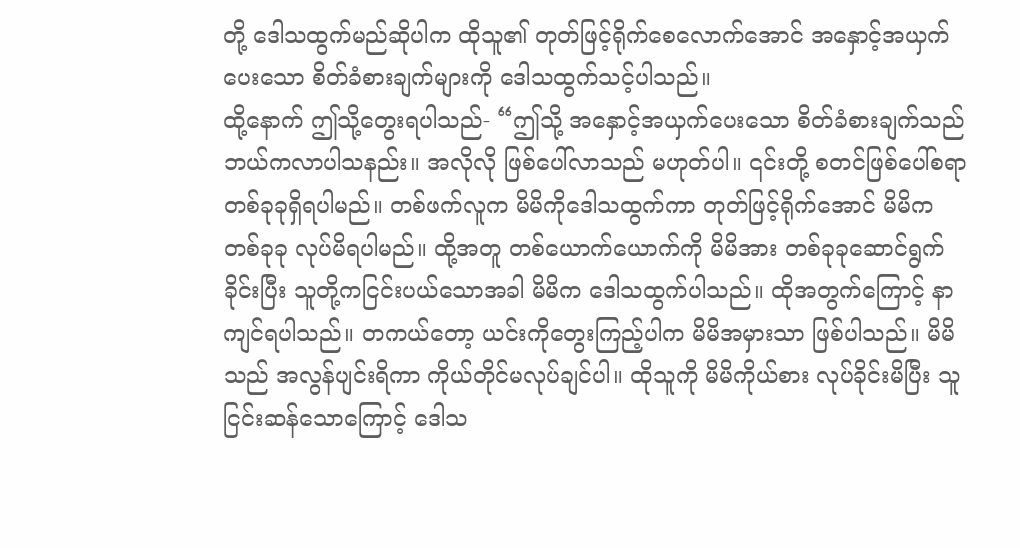တို့ ဒေါသထွက်မည်ဆိုပါက ထိုသူ၏ တုတ်ဖြင့်ရိုက်စေလောက်အောင် အနှောင့်အယှက်ပေးသော စိတ်ခံစားချက်များကို ဒေါသထွက်သင့်ပါသည်။
ထို့နောက် ဤသို့တွေးရပါသည်- “ဤသို့ အနှောင့်အယှက်ပေးသော စိတ်ခံစားချက်သည် ဘယ်ကလာပါသနည်း။ အလိုလို ဖြစ်ပေါ်လာသည် မဟုတ်ပါ။ ၎င်းတို့ စတင်ဖြစ်ပေါ်စရာ တစ်ခုခုရှိရပါမည်။ တစ်ဖက်လူက မိမိကိုဒေါသထွက်ကာ တုတ်ဖြင့်ရိုက်အောင် မိမိက တစ်ခုခု လုပ်မိရပါမည်။ ထို့အတူ တစ်ယောက်ယောက်ကို မိမိအား တစ်ခုခုဆောင်ရွက်ခိုင်းပြီး သူတို့ကငြင်းပယ်သောအခါ မိမိက ဒေါသထွက်ပါသည်။ ထိုအတွက်ကြောင့် နာကျင်ရပါသည်။ တကယ်တော့ ယင်းကိုတွေးကြည့်ပါက မိမိအမှားသာ ဖြစ်ပါသည်။ မိမိသည် အလွန်ပျင်းရိကာ ကိုယ်တိုင်မလုပ်ချင်ပါ။ ထိုသူကို မိမိကိုယ်စား လုပ်ခိုင်းမိပြီး သူငြင်းဆန်သောကြောင့် ဒေါသ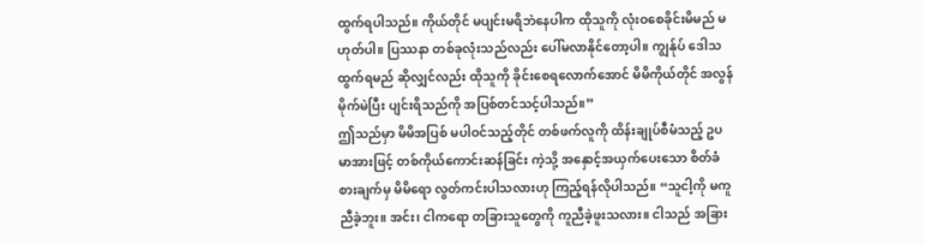ထွက်ရပါသည်။ ကိုယ်တိုင် မပျင်းမရိဘဲနေပါက ထိုသူကို လုံးဝစေခိုင်းမိမည် မဟုတ်ပါ။ ပြဿနာ တစ်ခုလုံးသည်လည်း ပေါ်မလာနိုင်တော့ပါ။ ကျွန်ုပ် ဒေါသထွက်ရမည် ဆိုလျှင်လည်း ထိုသူကို ခိုင်းစေရလောက်အောင် မိမိကိုယ်တိုင် အလွန်မိုက်မဲပြီး ပျင်းရိသည်ကို အပြစ်တင်သင့်ပါသည်။”
ဤသည်မှာ မိမိအပြစ် မပါဝင်သည့်တိုင် တစ်ဖက်လူကို ထိန်းချုပ်စီမံသည့် ဥပမာအားဖြင့် တစ်ကိုယ်ကောင်းဆန်ခြင်း ကဲ့သို့ အနှောင့်အယှက်ပေးသော စိတ်ခံစားချက်မှ မိမိရော လွတ်ကင်းပါသလားဟု ကြည့်ရန်လိုပါသည်။ “သူငါ့ကို မကူညီခဲ့ဘူး။ အင်း၊ ငါကရော တခြားသူတွေကို ကူညီခဲ့ဖူးသလား။ ငါသည် အခြား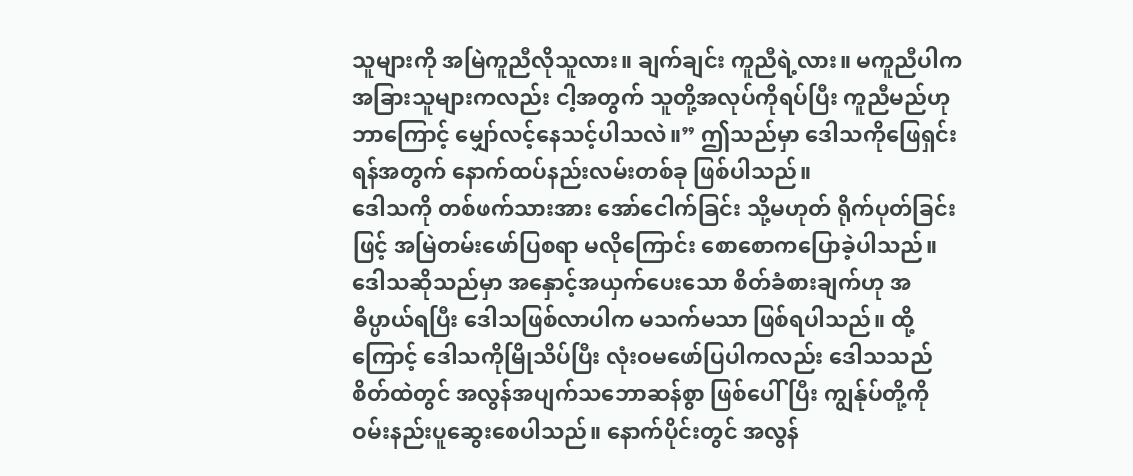သူများကို အမြဲကူညီလိုသူလား။ ချက်ချင်း ကူညီရဲ့လား။ မကူညီပါက အခြားသူများကလည်း ငါ့အတွက် သူတို့အလုပ်ကိုရပ်ပြီး ကူညီမည်ဟု ဘာကြောင့် မျှော်လင့်နေသင့်ပါသလဲ။” ဤသည်မှာ ဒေါသကိုဖြေရှင်းရန်အတွက် နောက်ထပ်နည်းလမ်းတစ်ခု ဖြစ်ပါသည်။
ဒေါသကို တစ်ဖက်သားအား အော်ငေါက်ခြင်း သို့မဟုတ် ရိုက်ပုတ်ခြင်းဖြင့် အမြဲတမ်းဖော်ပြစရာ မလိုကြောင်း စောစောကပြောခဲ့ပါသည်။ ဒေါသဆိုသည်မှာ အနှောင့်အယှက်ပေးသော စိတ်ခံစားချက်ဟု အဓိပ္ပာယ်ရပြီး ဒေါသဖြစ်လာပါက မသက်မသာ ဖြစ်ရပါသည်။ ထို့ကြောင့် ဒေါသကိုမြိုသိပ်ပြီး လုံးဝမဖော်ပြပါကလည်း ဒေါသသည် စိတ်ထဲတွင် အလွန်အပျက်သဘောဆန်စွာ ဖြစ်ပေါ်ပြီး ကျွန်ုပ်တို့ကို ဝမ်းနည်းပူဆွေးစေပါသည်။ နောက်ပိုင်းတွင် အလွန်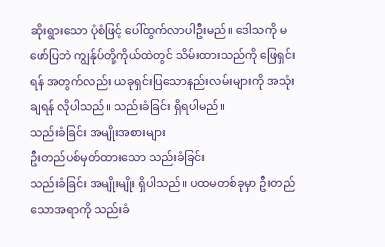ဆိုးရွားသော ပုံစံဖြင့် ပေါ်ထွက်လာပါဦးမည်။ ဒေါသကို မဖော်ပြဘဲ ကျွန်ုပ်တို့ကိုယ်ထဲတွင် သိမ်းထားသည်ကို ဖြေရှင်းရန် အတွက်လည်း ယခုရှင်းပြသောနည်းလမ်းများကို အသုံးချရန် လိုပါသည်။ သည်းခံခြင်း ရှိရပါမည်။
သည်းခံခြင်း အမျိုးအစားများ
ဦးတည်ပစ်မှတ်ထားသော သည်းခံခြင်း
သည်းခံခြင်း အမျိုးမျိုး ရှိပါသည်။ ပထမတစ်ခုမှာ ဦးတည်သောအရာကို သည်းခံ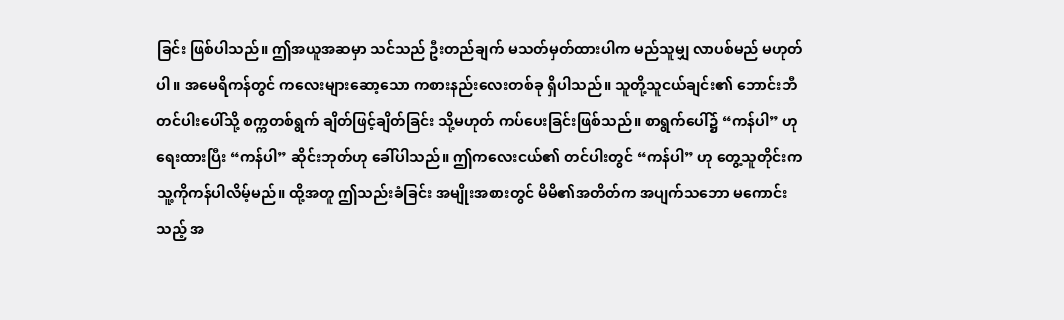ခြင်း ဖြစ်ပါသည်။ ဤအယူအဆမှာ သင်သည် ဦးတည်ချက် မသတ်မှတ်ထားပါက မည်သူမျှ လာပစ်မည် မဟုတ်ပါ။ အမေရိကန်တွင် ကလေးများဆော့သော ကစားနည်းလေးတစ်ခု ရှိပါသည်။ သူတို့သူငယ်ချင်း၏ ဘောင်းဘီတင်ပါးပေါ်သို့ စက္ကတစ်ရွက် ချိတ်ဖြင့်ချိတ်ခြင်း သို့မဟုတ် ကပ်ပေးခြင်းဖြစ်သည်။ စာရွက်ပေါ်၌ “ကန်ပါ” ဟုရေးထားပြီး “ကန်ပါ” ဆိုင်းဘုတ်ဟု ခေါ်ပါသည်။ ဤကလေးငယ်၏ တင်ပါးတွင် “ကန်ပါ” ဟု တွေ့သူတိုင်းက သူ့ကိုကန်ပါလိမ့်မည်။ ထို့အတူ ဤသည်းခံခြင်း အမျိုးအစားတွင် မိမိ၏အတိတ်က အပျက်သဘော မကောင်းသည့် အ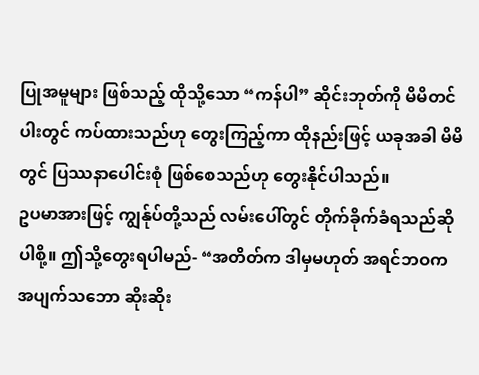ပြုအမူများ ဖြစ်သည့် ထိုသို့သော “ကန်ပါ” ဆိုင်းဘုတ်ကို မိမိတင်ပါးတွင် ကပ်ထားသည်ဟု တွေးကြည့်ကာ ထိုနည်းဖြင့် ယခုအခါ မိမိတွင် ပြဿနာပေါင်းစုံ ဖြစ်စေသည်ဟု တွေးနိုင်ပါသည်။
ဥပမာအားဖြင့် ကျွန်ုပ်တို့သည် လမ်းပေါ်တွင် တိုက်ခိုက်ခံရသည်ဆိုပါစို့။ ဤသို့တွေးရပါမည်- “အတိတ်က ဒါမှမဟုတ် အရင်ဘဝက အပျက်သဘော ဆိုးဆိုး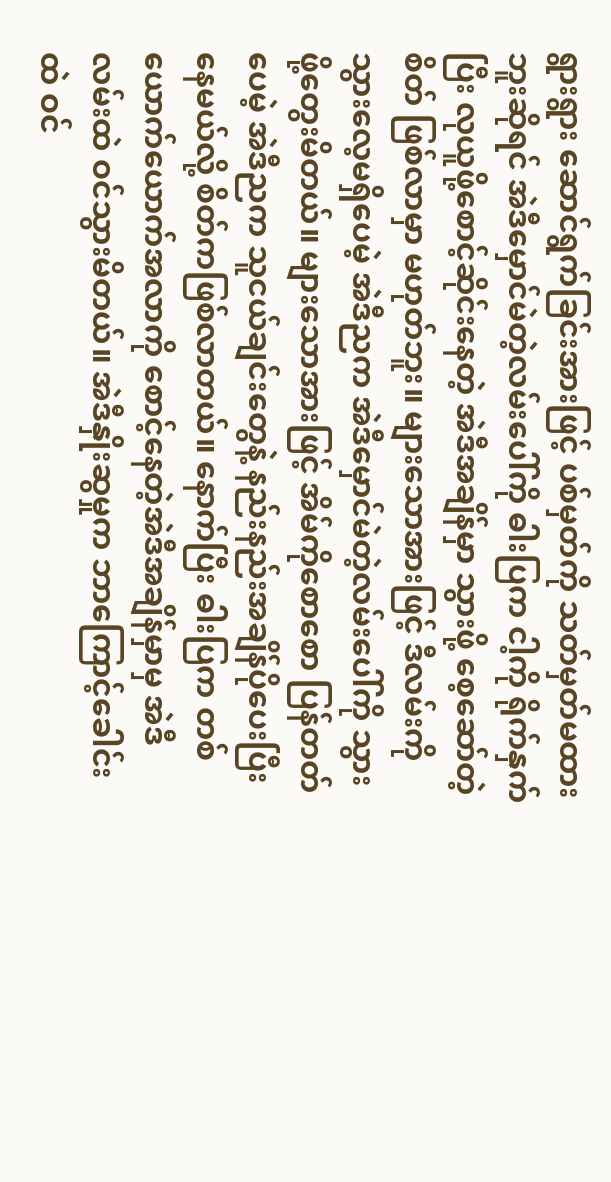ရွားရွား ဆောင်ရွက်ခြင်းအားဖြင့် ပစ်မှတ်ကို သတ်မှတ်မထားဘူးဆိုရင် အဲဒီမှောင်မဲတဲ့လမ်းပေါ်ကို ဓါးပြက ငါ့ကို ရိုက်နှက်ပြီး လုယူဖို့စောင့်ဆိုင်းနေတဲ့ အဲဒီအချိန်မှာ သွားဖို့ စေ့ဆော်တဲ့စိတ် ဖြစ်လာမှာ မဟုတ်ဘူး။ များသောအားဖြင့် ဒီလမ်းကို သွားလေ့မရှိပေမဲ့ အဲဒီညက အဲဒီမှောင်မဲတဲ့လမ်းပေါ်ကို သွားဖို့တွေးမိတယ်။ များသောအားဖြင့် အိမ်ကိုစောစော ပြန်တတ်ပေမဲ့ အဲဒီညက သူငယ်ချင်းတွေနဲ့ နည်းနည်းအချိန်ပိုပေးပြီး နေမယ်လို့ စိတ်ကဖြစ်လာတယ်။ နောက်ပြီး ဓါးပြက တစ်ယောက်ယောက်အလာကို စောင့်နေတဲ့အဲဒီအချိန်မှာမှ အဲဒီလမ်းထဲ ဝင်သွားမိတယ်။ အဲဒီနှိုးဆွမှုက ဘာကြောင့်ခေါင်းထဲ ဝင်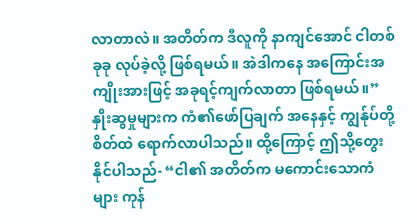လာတာလဲ။ အတိတ်က ဒီလူကို နာကျင်အောင် ငါတစ်ခုခု လုပ်ခဲ့လို့ ဖြစ်ရမယ်။ အဲဒါကနေ အကြောင်းအကျိုးအားဖြင့် အခုရင့်ကျက်လာတာ ဖြစ်ရမယ်။”
နှိုးဆွမှုများက ကံ၏ဖော်ပြချက် အနေနှင့် ကျွန်ုပ်တို့စိတ်ထဲ ရောက်လာပါသည်။ ထို့ကြောင့် ဤသို့တွေးနိုင်ပါသည်- “ငါ၏ အတိတ်က မကောင်းသောကံများ ကုန်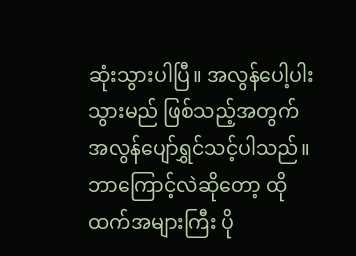ဆုံးသွားပါပြီ။ အလွန်ပေါ့ပါးသွားမည် ဖြစ်သည့်အတွက် အလွန်ပျော်ရွှင်သင့်ပါသည်။ ဘာကြောင့်လဲဆိုတော့ ထိုထက်အများကြီး ပို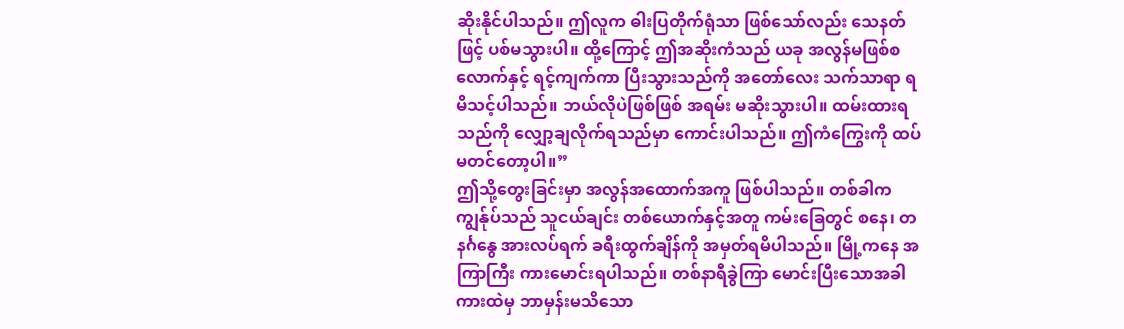ဆိုးနိုင်ပါသည်။ ဤလူက ဓါးပြတိုက်ရုံသာ ဖြစ်သော်လည်း သေနတ်ဖြင့် ပစ်မသွားပါ။ ထို့ကြောင့် ဤအဆိုးကံသည် ယခု အလွန်မဖြစ်စလောက်နှင့် ရင့်ကျက်ကာ ပြီးသွားသည်ကို အတော်လေး သက်သာရာ ရမိသင့်ပါသည်။ ဘယ်လိုပဲဖြစ်ဖြစ် အရမ်း မဆိုးသွားပါ။ ထမ်းထားရသည်ကို လျှော့ချလိုက်ရသည်မှာ ကောင်းပါသည်။ ဤကံကြွေးကို ထပ်မတင်တော့ပါ။”
ဤသို့တွေးခြင်းမှာ အလွန်အထောက်အကူ ဖြစ်ပါသည်။ တစ်ခါက ကျွန်ုပ်သည် သူငယ်ချင်း တစ်ယောက်နှင့်အတူ ကမ်းခြေတွင် စနေ၊ တနင်္ဂနွေ အားလပ်ရက် ခရီးထွက်ချိန်ကို အမှတ်ရမိပါသည်။ မြို့ကနေ အကြာကြီး ကားမောင်းရပါသည်။ တစ်နာရီခွဲကြာ မောင်းပြီးသောအခါ ကားထဲမှ ဘာမှန်းမသိသော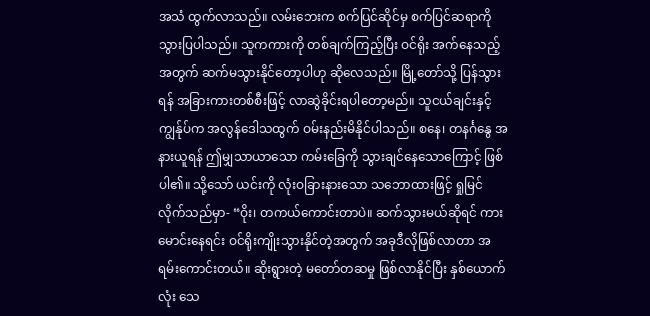အသံ ထွက်လာသည်။ လမ်းဘေးက စက်ပြင်ဆိုင်မှ စက်ပြင်ဆရာကို သွားပြပါသည်။ သူကကားကို တစ်ချက်ကြည့်ပြီး ဝင်ရိုး အက်နေသည့်အတွက် ဆက်မသွားနိုင်တော့ပါဟု ဆိုလေသည်။ မြို့တော်သို့ ပြန်သွားရန် အခြားကားတစ်စီးဖြင့် လာဆွဲခိုင်းရပါတော့မည်။ သူငယ်ချင်းနှင့် ကျွန်ုပ်က အလွန်ဒေါသထွက် ဝမ်းနည်းမိနိုင်ပါသည်။ စနေ၊ တနင်္ဂနွေ အနားယူရန် ဤမျှသာယာသော ကမ်းခြေကို သွားချင်နေသောကြောင့် ဖြစ်ပါ၏။ သို့သော် ယင်းကို လုံးဝခြားနားသော သဘောထားဖြင့် ရှုမြင်လိုက်သည်မှာ- “ဝိုး၊ တကယ်ကောင်းတာပဲ။ ဆက်သွားမယ်ဆိုရင် ကားမောင်းနေရင်း ဝင်ရိုးကျိုးသွားနိုင်တဲ့အတွက် အခုဒီလိုဖြစ်လာတာ အရမ်းကောင်းတယ်။ ဆိုးရွားတဲ့ မတော်တဆမှု ဖြစ်လာနိုင်ပြီး နှစ်ယောက်လုံး သေ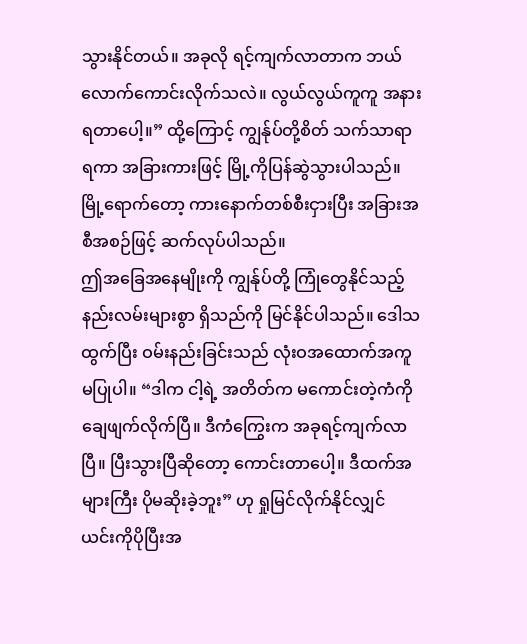သွားနိုင်တယ်။ အခုလို ရင့်ကျက်လာတာက ဘယ်လောက်ကောင်းလိုက်သလဲ။ လွယ်လွယ်ကူကူ အနားရတာပေါ့။” ထို့ကြောင့် ကျွန်ုပ်တို့စိတ် သက်သာရာရကာ အခြားကားဖြင့် မြို့ကိုပြန်ဆွဲသွားပါသည်။ မြို့ရောက်တော့ ကားနောက်တစ်စီးငှားပြီး အခြားအစီအစဉ်ဖြင့် ဆက်လုပ်ပါသည်။
ဤအခြေအနေမျိုးကို ကျွန်ုပ်တို့ ကြုံတွေနိုင်သည့် နည်းလမ်းများစွာ ရှိသည်ကို မြင်နိုင်ပါသည်။ ဒေါသထွက်ပြီး ဝမ်းနည်းခြင်းသည် လုံးဝအထောက်အကူ မပြုပါ။ “ဒါက ငါ့ရဲ့ အတိတ်က မကောင်းတဲ့ကံကို ချေဖျက်လိုက်ပြီ။ ဒီကံကြွေးက အခုရင့်ကျက်လာပြီ။ ပြီးသွားပြီဆိုတော့ ကောင်းတာပေါ့။ ဒီထက်အများကြီး ပိုမဆိုးခဲ့ဘူး” ဟု ရှုမြင်လိုက်နိုင်လျှင် ယင်းကိုပိုပြီးအ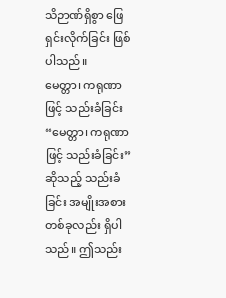သိဉာဏ်ရှိစွာ ဖြေရှင်းလိုက်ခြင်း ဖြစ်ပါသည်။
မေတ္တာ၊ ကရုဏာဖြင့် သည်းခံခြင်း
“မေတ္တာ၊ ကရုဏာဖြင့် သည်းခံခြင်း” ဆိုသည့် သည်းခံခြင်း အမျိုးအစားတစ်ခုလည်း ရှိပါသည်။ ဤသည်း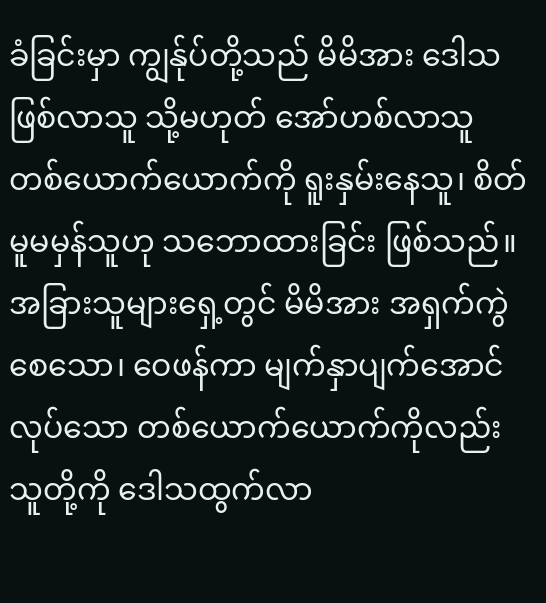ခံခြင်းမှာ ကျွန်ုပ်တို့သည် မိမိအား ဒေါသဖြစ်လာသူ သို့မဟုတ် အော်ဟစ်လာသူ တစ်ယောက်ယောက်ကို ရူးနှမ်းနေသူ၊ စိတ်မူမမှန်သူဟု သဘောထားခြင်း ဖြစ်သည်။ အခြားသူများရှေ့တွင် မိမိအား အရှက်ကွဲစေသော၊ ဝေဖန်ကာ မျက်နှာပျက်အောင်လုပ်သော တစ်ယောက်ယောက်ကိုလည်း သူတို့ကို ဒေါသထွက်လာ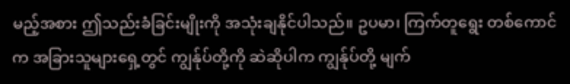မည့်အစား ဤသည်းခံခြင်းမျိုးကို အသုံးချနိုင်ပါသည်။ ဥပမာ၊ ကြက်တူရွေး တစ်ကောင်က အခြားသူများရှေ့တွင် ကျွန်ုပ်တို့ကို ဆဲဆိုပါက ကျွန်ုပ်တို့ မျက်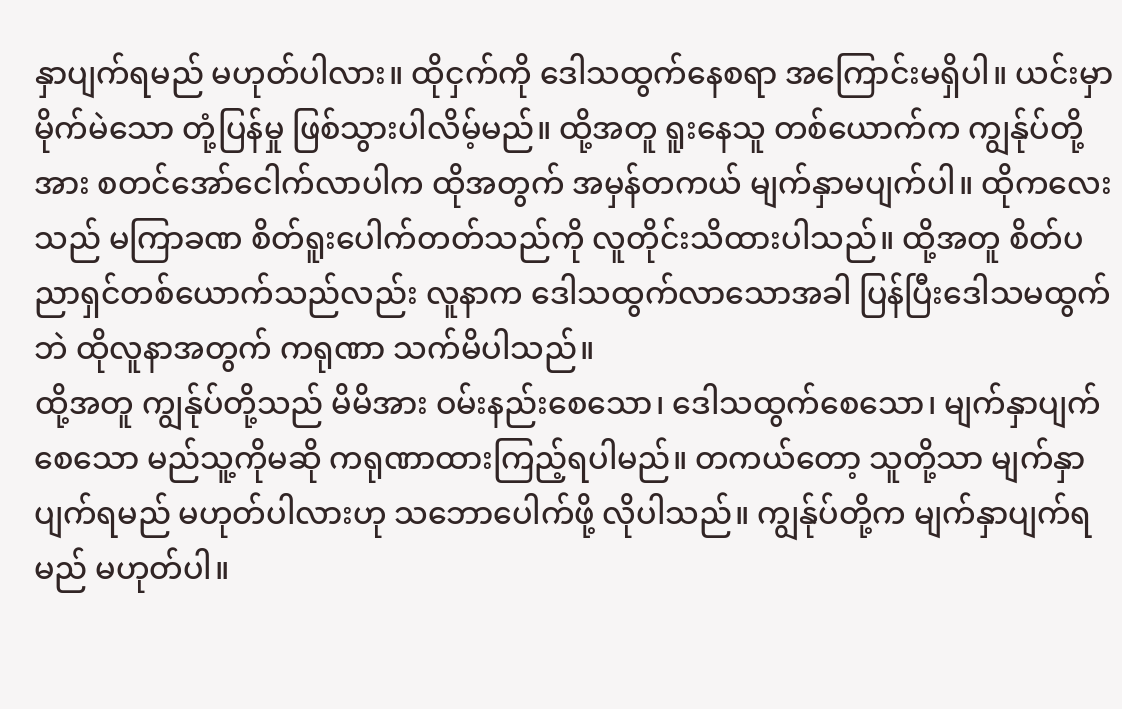နှာပျက်ရမည် မဟုတ်ပါလား။ ထိုငှက်ကို ဒေါသထွက်နေစရာ အကြောင်းမရှိပါ။ ယင်းမှာ မိုက်မဲသော တုံ့ပြန်မှု ဖြစ်သွားပါလိမ့်မည်။ ထို့အတူ ရူးနေသူ တစ်ယောက်က ကျွန်ုပ်တို့အား စတင်အော်ငေါက်လာပါက ထိုအတွက် အမှန်တကယ် မျက်နှာမပျက်ပါ။ ထိုကလေးသည် မကြာခဏ စိတ်ရူးပေါက်တတ်သည်ကို လူတိုင်းသိထားပါသည်။ ထို့အတူ စိတ်ပညာရှင်တစ်ယောက်သည်လည်း လူနာက ဒေါသထွက်လာသောအခါ ပြန်ပြီးဒေါသမထွက်ဘဲ ထိုလူနာအတွက် ကရုဏာ သက်မိပါသည်။
ထို့အတူ ကျွန်ုပ်တို့သည် မိမိအား ဝမ်းနည်းစေသော၊ ဒေါသထွက်စေသော၊ မျက်နှာပျက်စေသော မည်သူ့ကိုမဆို ကရုဏာထားကြည့်ရပါမည်။ တကယ်တော့ သူတို့သာ မျက်နှာပျက်ရမည် မဟုတ်ပါလားဟု သဘောပေါက်ဖို့ လိုပါသည်။ ကျွန်ုပ်တို့က မျက်နှာပျက်ရမည် မဟုတ်ပါ။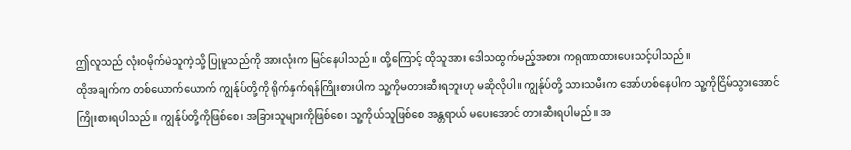ဤလူသည် လုံးဝမိုက်မဲသူကဲ့သို့ ပြုမူသည်ကို အားလုံးက မြင်နေပါသည်။ ထို့ကြောင့် ထိုသူအား ဒေါသထွက်မည့်အစား ကရုဏာထားပေးသင့်ပါသည်။
ထိုအချက်က တစ်ယောက်ယောက် ကျွန်ုပ်တို့ကို ရိုက်နှက်ရန်ကြိုးစားပါက သူ့ကိုမတားဆီးရဘူးဟု မဆိုလိုပါ။ ကျွန်ုပ်တို့ သားသမီးက အော်ဟစ်နေပါက သူ့ကိုငြိမ်သွားအောင် ကြိုးစားရပါသည်။ ကျွန်ုပ်တို့ကိုဖြစ်စေ၊ အခြားသူများကိုဖြစ်စေ၊ သူ့ကိုယ်သူဖြစ်စေ အန္တရာယ် မပေးအောင် တားဆီးရပါမည်။ အ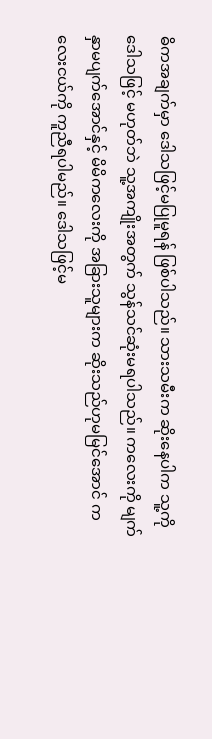ဓိကအချက်မှာ ဒေါသဖြင့်မပြုမူရန် ဖြစ်ပါသည်။ သားသမီးက ဆိုးနေပါက သူ့ကိုဒေါသဖြင့် မဟုတ်ဘဲ သူ့အကျိုးအတွက် သွန်သင်ဆုံးမရပါသည်။ ကလေးကို မျက်နှာမပျက်အောင်နှင့် မိမိကလေးကို အခြားသူများက ဆိုးသည်ဟုမမြင်အောင် ကလေးငယ်ကို ကူညီရပါမည်။ ဒေါသဖြင့်မ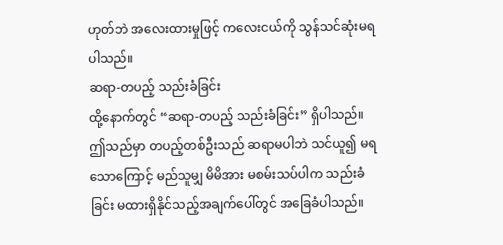ဟုတ်ဘဲ အလေးထားမှုဖြင့် ကလေးငယ်ကို သွန်သင်ဆုံးမရပါသည်။
ဆရာ-တပည့် သည်းခံခြင်း
ထို့နောက်တွင် “ဆရာ-တပည့် သည်းခံခြင်း” ရှိပါသည်။ ဤသည်မှာ တပည့်တစ်ဦးသည် ဆရာမပါဘဲ သင်ယူ၍ မရသောကြောင့် မည်သူမျှ မိမိအား မစမ်းသပ်ပါက သည်းခံခြင်း မထားရှိနိုင်သည့်အချက်ပေါ်တွင် အခြေခံပါသည်။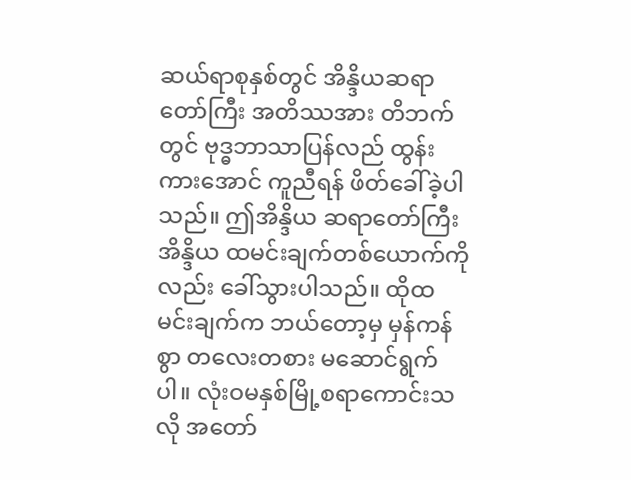ဆယ်ရာစုနှစ်တွင် အိန္ဒိယဆရာတော်ကြီး အတိဿအား တိဘက်တွင် ဗုဒ္ဓဘာသာပြန်လည် ထွန်းကားအောင် ကူညီရန် ဖိတ်ခေါ်ခဲ့ပါသည်။ ဤအိန္ဒိယ ဆရာတော်ကြီး အိန္ဒိယ ထမင်းချက်တစ်ယောက်ကိုလည်း ခေါ်သွားပါသည်။ ထိုထမင်းချက်က ဘယ်တော့မှ မှန်ကန်စွာ တလေးတစား မဆောင်ရွက်ပါ။ လုံးဝမနှစ်မြို့စရာကောင်းသလို အတော်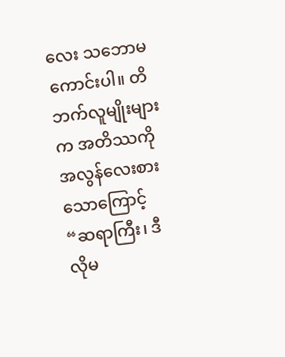လေး သဘောမကောင်းပါ။ တိဘက်လူမျိုးများက အတိဿကို အလွန်လေးစားသောကြောင့် “ဆရာကြီး၊ ဒီလိုမ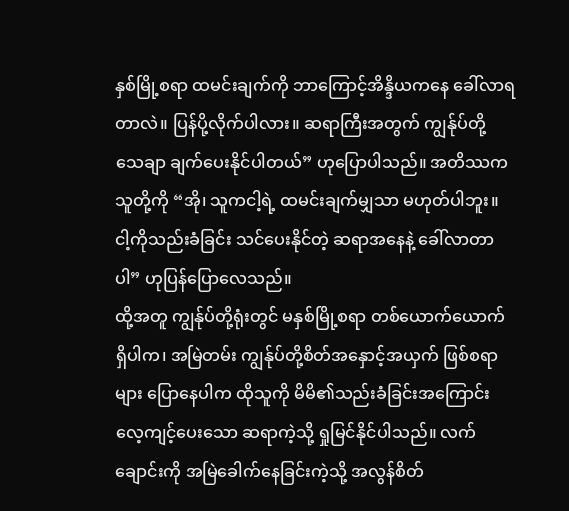နှစ်မြို့စရာ ထမင်းချက်ကို ဘာကြောင့်အိန္ဒိယကနေ ခေါ်လာရတာလဲ။ ပြန်ပို့လိုက်ပါလား။ ဆရာကြီးအတွက် ကျွန်ုပ်တို့ သေချာ ချက်ပေးနိုင်ပါတယ်” ဟုပြောပါသည်။ အတိဿက သူတို့ကို “အို၊ သူကငါ့ရဲ့ ထမင်းချက်မျှသာ မဟုတ်ပါဘူး။ ငါ့ကိုသည်းခံခြင်း သင်ပေးနိုင်တဲ့ ဆရာအနေနဲ့ ခေါ်လာတာပါ” ဟုပြန်ပြောလေသည်။
ထို့အတူ ကျွန်ုပ်တို့ရုံးတွင် မနှစ်မြို့စရာ တစ်ယောက်ယောက် ရှိပါက၊ အမြဲတမ်း ကျွန်ုပ်တို့စိတ်အနှောင့်အယှက် ဖြစ်စရာများ ပြောနေပါက ထိုသူကို မိမိ၏သည်းခံခြင်းအကြောင်း လေ့ကျင့်ပေးသော ဆရာကဲ့သို့ ရှုမြင်နိုင်ပါသည်။ လက်ချောင်းကို အမြဲခေါက်နေခြင်းကဲ့သို့ အလွန်စိတ်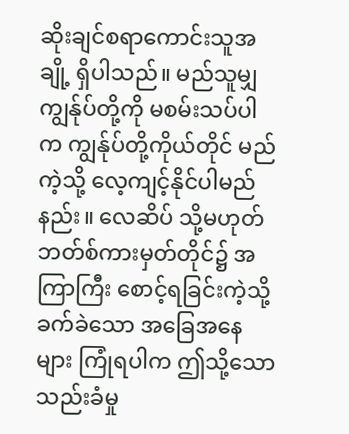ဆိုးချင်စရာကောင်းသူအချို့ ရှိပါသည်။ မည်သူမျှ ကျွန်ုပ်တို့ကို မစမ်းသပ်ပါက ကျွန်ုပ်တို့ကိုယ်တိုင် မည်ကဲ့သို့ လေ့ကျင့်နိုင်ပါမည်နည်း။ လေဆိပ် သို့မဟုတ် ဘတ်စ်ကားမှတ်တိုင်၌ အကြာကြီး စောင့်ရခြင်းကဲ့သို့ ခက်ခဲသော အခြေအနေများ ကြုံရပါက ဤသို့သော သည်းခံမှု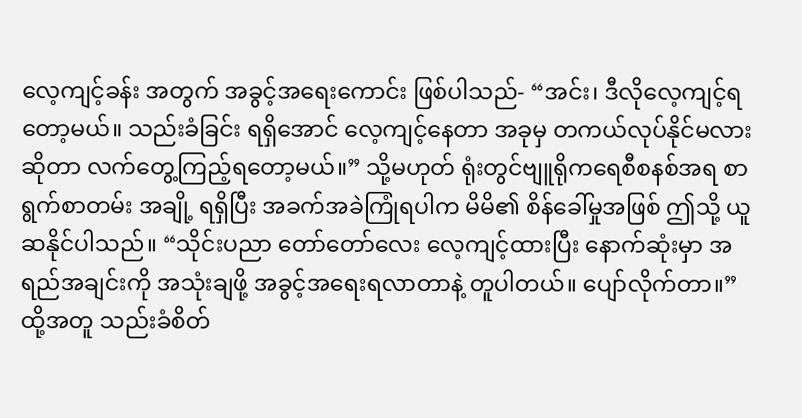လေ့ကျင့်ခန်း အတွက် အခွင့်အရေးကောင်း ဖြစ်ပါသည်- “အင်း၊ ဒီလိုလေ့ကျင့်ရတော့မယ်။ သည်းခံခြင်း ရရှိအောင် လေ့ကျင့်နေတာ အခုမှ တကယ်လုပ်နိုင်မလားဆိုတာ လက်တွေ့ကြည့်ရတော့မယ်။” သို့မဟုတ် ရုံးတွင်ဗျူရိုကရေစီစနစ်အရ စာရွက်စာတမ်း အချို့ ရရှိပြီး အခက်အခဲကြုံရပါက မိမိ၏ စိန်ခေါ်မှုအဖြစ် ဤသို့ ယူဆနိုင်ပါသည်။ “သိုင်းပညာ တော်တော်လေး လေ့ကျင့်ထားပြီး နောက်ဆုံးမှာ အရည်အချင်းကို အသုံးချဖို့ အခွင့်အရေးရလာတာနဲ့ တူပါတယ်။ ပျော်လိုက်တာ။” ထို့အတူ သည်းခံစိတ်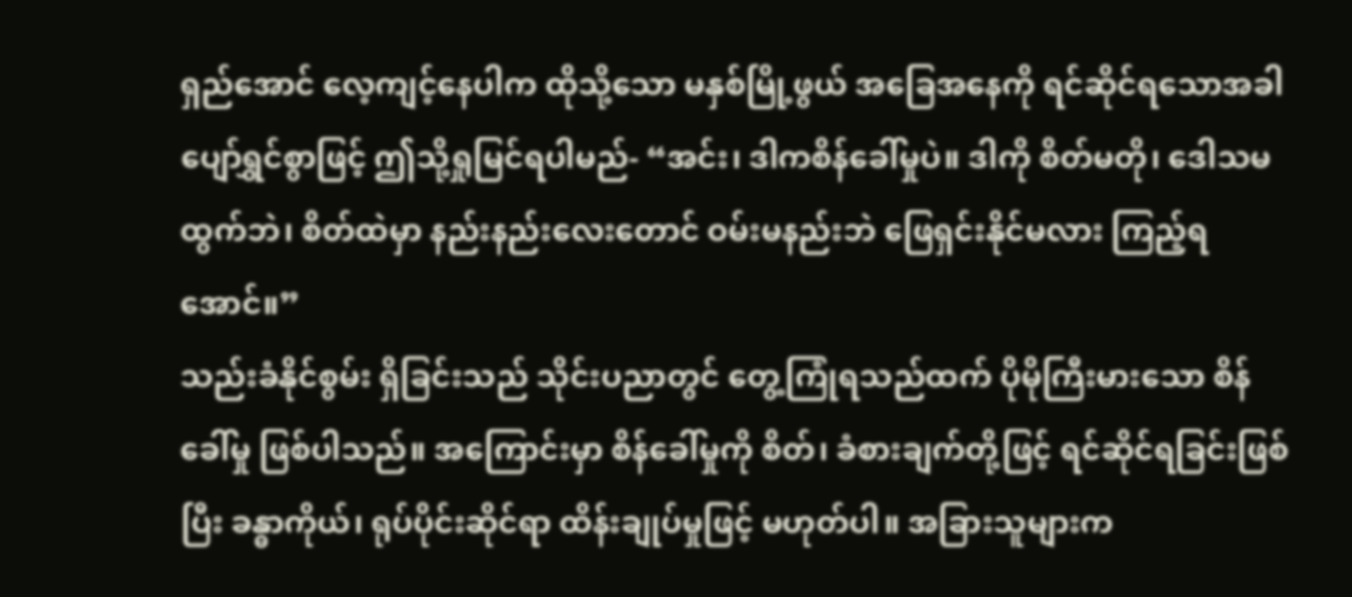ရှည်အောင် လေ့ကျင့်နေပါက ထိုသို့သော မနှစ်မြို့ဖွယ် အခြေအနေကို ရင်ဆိုင်ရသောအခါ ပျော်ရွှင်စွာဖြင့် ဤသို့ရှုမြင်ရပါမည်- “အင်း၊ ဒါကစိန်ခေါ်မှုပဲ။ ဒါကို စိတ်မတို၊ ဒေါသမထွက်ဘဲ၊ စိတ်ထဲမှာ နည်းနည်းလေးတောင် ဝမ်းမနည်းဘဲ ဖြေရှင်းနိုင်မလား ကြည့်ရအောင်။”
သည်းခံနိုင်စွမ်း ရှိခြင်းသည် သိုင်းပညာတွင် တွေ့ကြုံရသည်ထက် ပိုမိုကြီးမားသော စိန်ခေါ်မှု ဖြစ်ပါသည်။ အကြောင်းမှာ စိန်ခေါ်မှုကို စိတ်၊ ခံစားချက်တို့ဖြင့် ရင်ဆိုင်ရခြင်းဖြစ်ပြီး ခန္ဓာကိုယ်၊ ရုပ်ပိုင်းဆိုင်ရာ ထိန်းချုပ်မှုဖြင့် မဟုတ်ပါ။ အခြားသူများက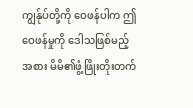ကျွန်ုပ်တို့ကို ဝေဖန်ပါက ဤဝေဖန်မှုကို ဒေါသဖြစ်မည့်အစား မိမိ၏ဖွံ့ဖြိုးတိုးတက်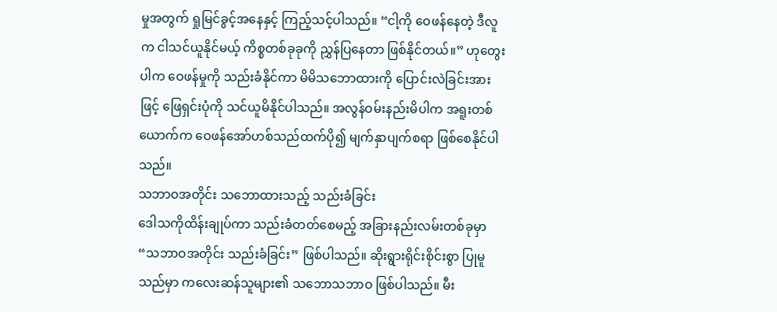မှုအတွက် ရှုမြင်ခွင့်အနေနှင့် ကြည့်သင့်ပါသည်။ “ငါ့ကို ဝေဖန်နေတဲ့ ဒီလူက ငါသင်ယူနိုင်မယ့် ကိစ္စတစ်ခုခုကို ညွှန်ပြနေတာ ဖြစ်နိုင်တယ်။” ဟုတွေးပါက ဝေဖန်မှုကို သည်းခံနိုင်ကာ မိမိသဘောထားကို ပြောင်းလဲခြင်းအားဖြင့် ဖြေရှင်းပုံကို သင်ယူမိနိုင်ပါသည်။ အလွန်ဝမ်းနည်းမိပါက အရူးတစ်ယောက်က ဝေဖန်အော်ဟစ်သည်ထက်ပို၍ မျက်နှာပျက်စရာ ဖြစ်စေနိုင်ပါသည်။
သဘာဝအတိုင်း သဘောထားသည့် သည်းခံခြင်း
ဒေါသကိုထိန်းချုပ်ကာ သည်းခံတတ်စေမည့် အခြားနည်းလမ်းတစ်ခုမှာ “သဘာဝအတိုင်း သည်းခံခြင်း” ဖြစ်ပါသည်။ ဆိုးရွားရိုင်းစိုင်းစွာ ပြုမူသည်မှာ ကလေးဆန်သူများ၏ သဘောသဘာဝ ဖြစ်ပါသည်။ မီး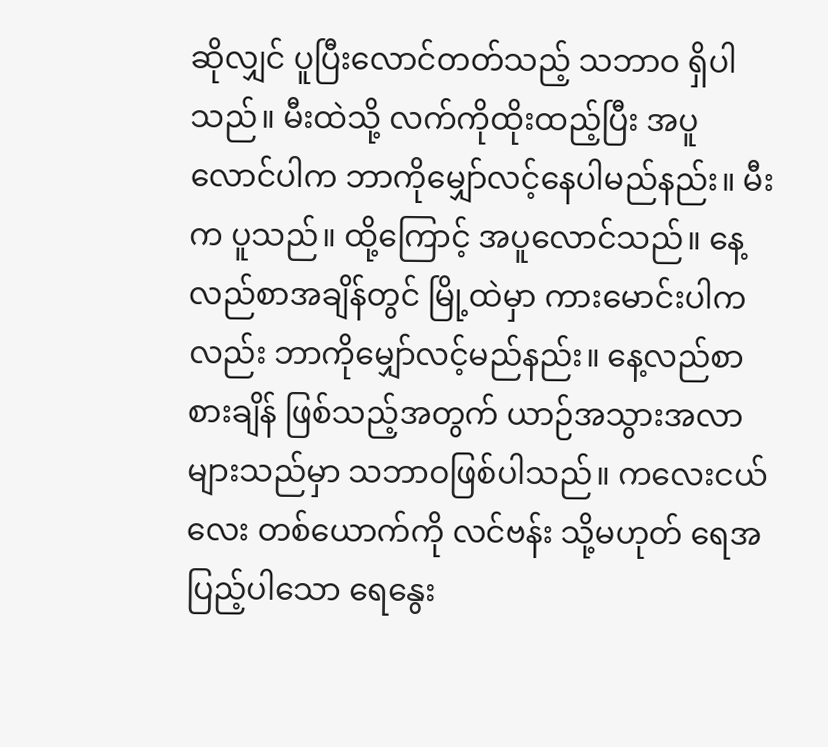ဆိုလျှင် ပူပြီးလောင်တတ်သည့် သဘာဝ ရှိပါသည်။ မီးထဲသို့ လက်ကိုထိုးထည့်ပြီး အပူလောင်ပါက ဘာကိုမျှော်လင့်နေပါမည်နည်း။ မီးက ပူသည်။ ထို့ကြောင့် အပူလောင်သည်။ နေ့လည်စာအချိန်တွင် မြို့ထဲမှာ ကားမောင်းပါကလည်း ဘာကိုမျှော်လင့်မည်နည်း။ နေ့လည်စာစားချိန် ဖြစ်သည့်အတွက် ယာဉ်အသွားအလာ များသည်မှာ သဘာဝဖြစ်ပါသည်။ ကလေးငယ်လေး တစ်ယောက်ကို လင်ဗန်း သို့မဟုတ် ရေအပြည့်ပါသော ရေနွေး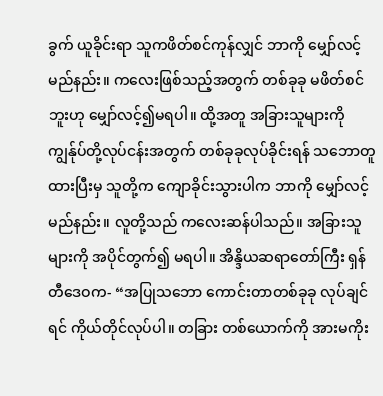ခွက် ယူခိုင်းရာ သူကဖိတ်စင်ကုန်လျှင် ဘာကို မျှော်လင့်မည်နည်း။ ကလေးဖြစ်သည့်အတွက် တစ်ခုခု မဖိတ်စင်ဘူးဟု မျှော်လင့်၍မရပါ။ ထို့အတူ အခြားသူများကို ကျွန်ုပ်တို့လုပ်ငန်းအတွက် တစ်ခုခုလုပ်ခိုင်းရန် သဘောတူထားပြီးမှ သူတို့က ကျောခိုင်းသွားပါက ဘာကို မျှော်လင့်မည်နည်း။ လူတို့သည် ကလေးဆန်ပါသည်။ အခြားသူများကို အပိုင်တွက်၍ မရပါ။ အိန္ဒိယဆရာတော်ကြီး ရှန်တီဒေဝက- “အပြုသဘော ကောင်းတာတစ်ခုခု လုပ်ချင်ရင် ကိုယ်တိုင်လုပ်ပါ။ တခြား တစ်ယောက်ကို အားမကိုး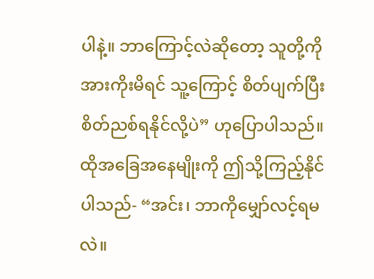ပါနဲ့။ ဘာကြောင့်လဲဆိုတော့ သူတို့ကို အားကိုးမိရင် သူ့ကြောင့် စိတ်ပျက်ပြီး စိတ်ညစ်ရနိုင်လို့ပဲ” ဟုပြောပါသည်။ ထိုအခြေအနေမျိုးကို ဤသို့ကြည့်နိုင်ပါသည်- “အင်း၊ ဘာကိုမျှော်လင့်ရမလဲ။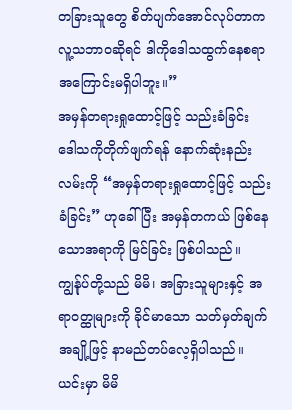တခြားသူတွေ စိတ်ပျက်အောင်လုပ်တာက လူ့သဘာဝဆိုရင် ဒါကိုဒေါသထွက်နေစရာ အကြောင်းမရှိပါဘူး။”
အမှန်တရားရှုထောင့်ဖြင့် သည်းခံခြင်း
ဒေါသကိုတိုက်ဖျက်ရန် နောက်ဆုံးနည်းလမ်းကို “အမှန်တရားရှုထောင့်ဖြင့် သည်းခံခြင်း” ဟုခေါ်ပြီး အမှန်တကယ် ဖြစ်နေသောအရာကို မြင်ခြင်း ဖြစ်ပါသည်။ ကျွန်ုပ်တို့သည် မိမိ၊ အခြားသူများနှင့် အရာဝတ္ထုများကို ခိုင်မာသော သတ်မှတ်ချက်အချို့ဖြင့် နာမည်တပ်လေ့ရှိပါသည်။ ယင်းမှာ မိမိ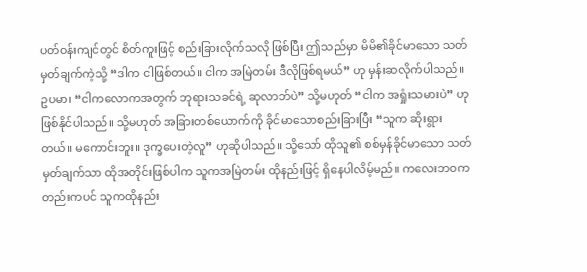ပတ်ဝန်းကျင်တွင် စိတ်ကူးဖြင့် စည်းခြားလိုက်သလို ဖြစ်ပြီး ဤသည်မှာ မိမိ၏ခိုင်မာသော သတ်မှတ်ချက်ကဲ့သို့ “ဒါက ငါဖြစ်တယ်။ ငါက အမြဲတမ်း ဒီလိုဖြစ်ရမယ်” ဟု မှန်းဆလိုက်ပါသည်။ ဥပမာ၊ “ငါကလောကအတွက် ဘုရားသခင်ရဲ့ ဆုလာဘ်ပဲ” သို့မဟုတ် “ငါက အရှုံးသမားပဲ” ဟုဖြစ်နိုင်ပါသည်။ သို့မဟုတ် အခြားတစ်ယောက်ကို ခိုင်မာသောစည်းခြားပြီး “သူက ဆိုးရွားတယ်။ မကောင်းဘူး။ ဒုက္ခပေးတဲ့လူ” ဟုဆိုပါသည်။ သို့သော် ထိုသူ၏ စစ်မှန်ခိုင်မာသော သတ်မှတ်ချက်သာ ထိုအတိုင်းဖြစ်ပါက သူကအမြဲတမ်း ထိုနည်းဖြင့် ရှိနေပါလိမ့်မည်။ ကလေးဘဝကတည်းကပင် သူကထိုနည်း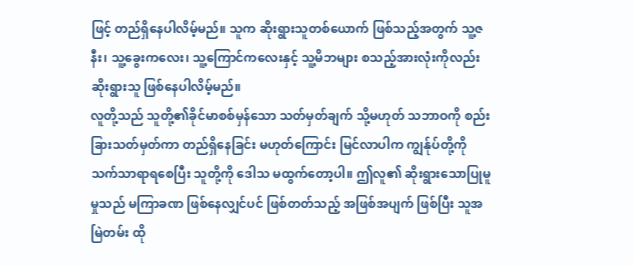ဖြင့် တည်ရှိနေပါလိမ့်မည်။ သူက ဆိုးရွားသူတစ်ယောက် ဖြစ်သည့်အတွက် သူ့ဇနီး၊ သူ့ခွေးကလေး၊ သူ့ကြောင်ကလေးနှင့် သူ့မိဘများ စသည့်အားလုံးကိုလည်း ဆိုးရွားသူ ဖြစ်နေပါလိမ့်မည်။
လူတို့သည် သူတို့၏ခိုင်မာစစ်မှန်သော သတ်မှတ်ချက် သို့မဟုတ် သဘာဝကို စည်းခြားသတ်မှတ်ကာ တည်ရှိနေခြင်း မဟုတ်ကြောင်း မြင်လာပါက ကျွန်ုပ်တို့ကို သက်သာရာရစေပြီး သူတို့ကို ဒေါသ မထွက်တော့ပါ။ ဤလူ၏ ဆိုးရွားသောပြုမူမှုသည် မကြာခဏ ဖြစ်နေလျှင်ပင် ဖြစ်တတ်သည့် အဖြစ်အပျက် ဖြစ်ပြီး သူအမြဲတမ်း ထို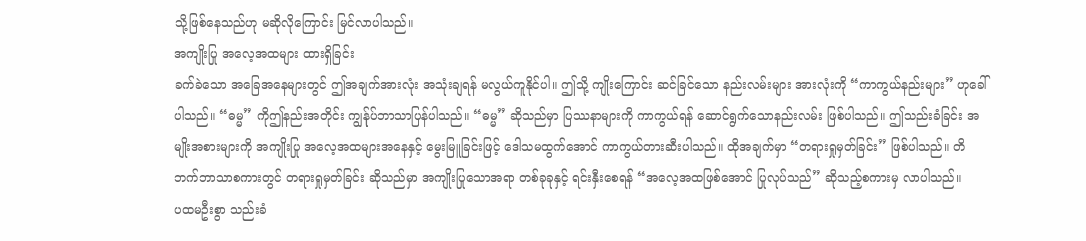သို့ဖြစ်နေသည်ဟု မဆိုလိုကြောင်း မြင်လာပါသည်။
အကျိုးပြု အလေ့အထများ ထားရှိခြင်း
ခက်ခဲသော အခြေအနေများတွင် ဤအချက်အားလုံး အသုံးချရန် မလွယ်ကူနိုင်ပါ။ ဤသို့ ကျိုးကြောင်း ဆင်ခြင်သော နည်းလမ်းများ အားလုံးကို “ကာကွယ်နည်းများ” ဟုခေါ်ပါသည်။ “ဓမ္မ” ကိုဤနည်းအတိုင်း ကျွန်ုပ်ဘာသာပြန်ပါသည်။ “ဓမ္မ” ဆိုသည်မှာ ပြဿနာများကို ကာကွယ်ရန် ဆောင်ရွက်သောနည်းလမ်း ဖြစ်ပါသည်။ ဤသည်းခံခြင်း အမျိုးအစားများကို အကျိုးပြု အလေ့အထများအနေနှင့် မွေးမြူခြင်းဖြင့် ဒေါသမထွက်အောင် ကာကွယ်တားဆီးပါသည်။ ထိုအချက်မှာ “တရားရှုမှတ်ခြင်း” ဖြစ်ပါသည်။ တိဘက်ဘာသာစကားတွင် တရားရှုမှတ်ခြင်း ဆိုသည်မှာ အကျိုးပြုသောအရာ တစ်ခုခုနှင့် ရင်းနှီးစေရန် “အလေ့အထဖြစ်အောင် ပြုလုပ်သည်” ဆိုသည့်စကားမှ လာပါသည်။
ပထမဦးစွာ သည်းခံ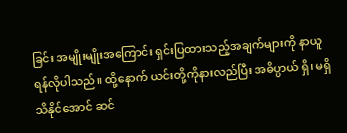ခြင်း အမျိုးမျိုးအကြောင်း ရှင်းပြထားသည့်အချက်များကို နာယူရန်လိုပါသည်။ ထို့နောက် ယင်းတို့ကိုနားလည်ပြီး အဓိပ္ပာယ် ရှိ၊ မရှိ သိနိုင်အောင် ဆင်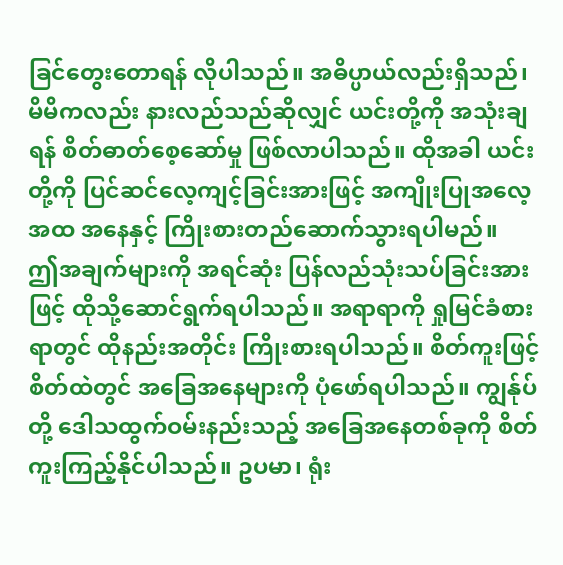ခြင်တွေးတောရန် လိုပါသည်။ အဓိပ္ပာယ်လည်းရှိသည်၊ မိမိကလည်း နားလည်သည်ဆိုလျှင် ယင်းတို့ကို အသုံးချရန် စိတ်ဓာတ်စေ့ဆော်မှု ဖြစ်လာပါသည်။ ထိုအခါ ယင်းတို့ကို ပြင်ဆင်လေ့ကျင့်ခြင်းအားဖြင့် အကျိုးပြုအလေ့အထ အနေနှင့် ကြိုးစားတည်ဆောက်သွားရပါမည်။
ဤအချက်များကို အရင်ဆုံး ပြန်လည်သုံးသပ်ခြင်းအားဖြင့် ထိုသို့ဆောင်ရွက်ရပါသည်။ အရာရာကို ရှုမြင်ခံစားရာတွင် ထိုနည်းအတိုင်း ကြိုးစားရပါသည်။ စိတ်ကူးဖြင့် စိတ်ထဲတွင် အခြေအနေများကို ပုံဖော်ရပါသည်။ ကျွန်ုပ်တို့ ဒေါသထွက်ဝမ်းနည်းသည့် အခြေအနေတစ်ခုကို စိတ်ကူးကြည့်နိုင်ပါသည်။ ဥပမာ၊ ရုံး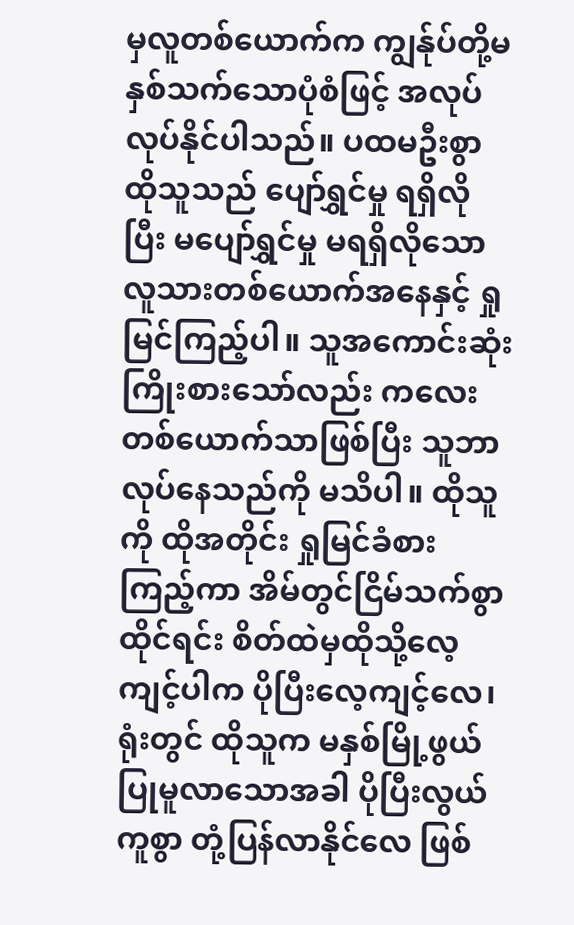မှလူတစ်ယောက်က ကျွန်ုပ်တို့မနှစ်သက်သောပုံစံဖြင့် အလုပ်လုပ်နိုင်ပါသည်။ ပထမဦးစွာ ထိုသူသည် ပျော်ရွှင်မှု ရရှိလိုပြီး မပျော်ရွှင်မှု မရရှိလိုသော လူသားတစ်ယောက်အနေနှင့် ရှုမြင်ကြည့်ပါ။ သူအကောင်းဆုံး ကြိုးစားသော်လည်း ကလေးတစ်ယောက်သာဖြစ်ပြီး သူဘာလုပ်နေသည်ကို မသိပါ။ ထိုသူကို ထိုအတိုင်း ရှုမြင်ခံစားကြည့်ကာ အိမ်တွင်ငြိမ်သက်စွာထိုင်ရင်း စိတ်ထဲမှထိုသို့လေ့ကျင့်ပါက ပိုပြီးလေ့ကျင့်လေ၊ ရုံးတွင် ထိုသူက မနှစ်မြို့ဖွယ် ပြုမူလာသောအခါ ပိုပြီးလွယ်ကူစွာ တုံ့ပြန်လာနိုင်လေ ဖြစ်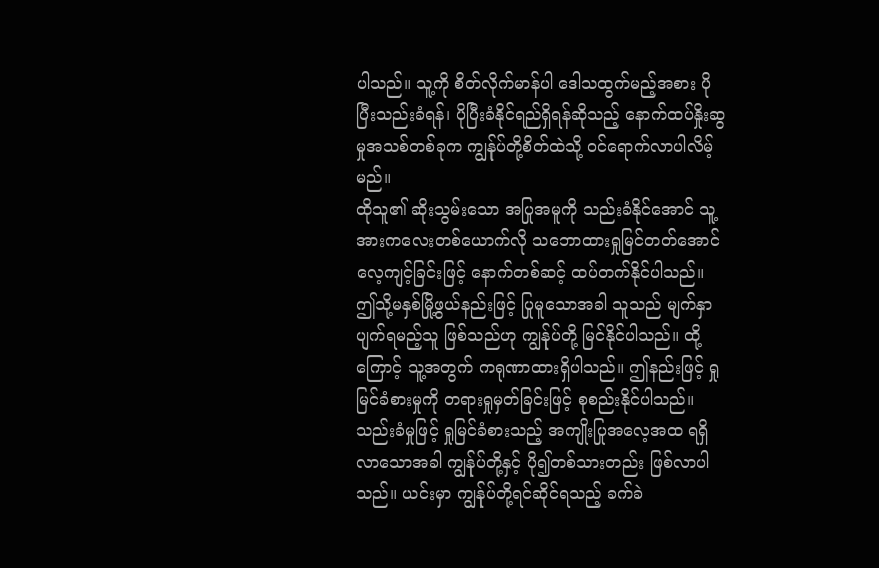ပါသည်။ သူ့ကို စိတ်လိုက်မာန်ပါ ဒေါသထွက်မည့်အစား ပိုပြီးသည်းခံရန်၊ ပိုပြီးခံနိုင်ရည်ရှိရန်ဆိုသည့် နောက်ထပ်နှိုးဆွမှုအသစ်တစ်ခုက ကျွန်ုပ်တို့စိတ်ထဲသို့ ဝင်ရောက်လာပါလိမ့်မည်။
ထိုသူ၏ ဆိုးသွမ်းသော အပြုအမူကို သည်းခံနိုင်အောင် သူ့အားကလေးတစ်ယောက်လို သဘောထားရှုမြင်တတ်အောင် လေ့ကျင့်ခြင်းဖြင့် နောက်တစ်ဆင့် ထပ်တက်နိုင်ပါသည်။ ဤသို့မနှစ်မြို့ဖွယ်နည်းဖြင့် ပြုမူသောအခါ သူသည် မျက်နှာပျက်ရမည့်သူ ဖြစ်သည်ဟု ကျွန်ုပ်တို့ မြင်နိုင်ပါသည်။ ထို့ကြောင့် သူ့အတွက် ကရုဏာထားရှိပါသည်။ ဤနည်းဖြင့် ရှုမြင်ခံစားမှုကို တရားရှုမှတ်ခြင်းဖြင့် စုစည်းနိုင်ပါသည်။ သည်းခံမှုဖြင့် ရှုမြင်ခံစားသည့် အကျိုးပြုအလေ့အထ ရရှိလာသောအခါ ကျွန်ုပ်တို့နှင့် ပို၍တစ်သားတည်း ဖြစ်လာပါသည်။ ယင်းမှာ ကျွန်ုပ်တို့ရင်ဆိုင်ရသည့် ခက်ခဲ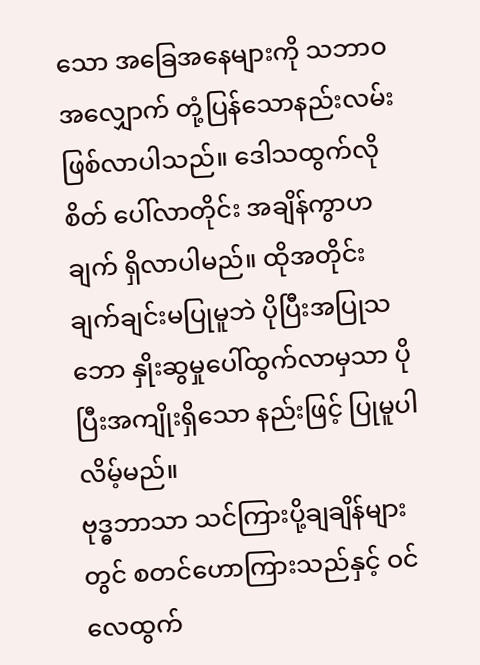သော အခြေအနေများကို သဘာဝအလျှောက် တုံ့ပြန်သောနည်းလမ်း ဖြစ်လာပါသည်။ ဒေါသထွက်လိုစိတ် ပေါ်လာတိုင်း အချိန်ကွာဟချက် ရှိလာပါမည်။ ထိုအတိုင်း ချက်ချင်းမပြုမူဘဲ ပိုပြီးအပြုသဘော နှိုးဆွမှုပေါ်ထွက်လာမှသာ ပိုပြီးအကျိုးရှိသော နည်းဖြင့် ပြုမူပါလိမ့်မည်။
ဗုဒ္ဓဘာသာ သင်ကြားပို့ချချိန်များတွင် စတင်ဟောကြားသည်နှင့် ဝင်လေထွက်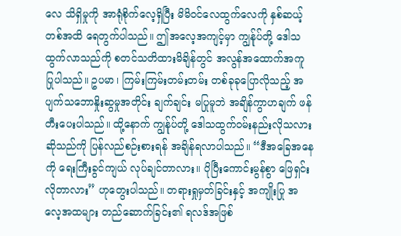လေ သိရှိမှုကို အာရုံစိုက်လေ့ရှိပြီး မိမိဝင်လေထွက်လေကို နှစ်ဆယ့်တစ်အထိ ရေတွက်ပါသည်။ ဤအလေ့အကျင့်မှာ ကျွန်ုပ်တို့ ဒေါသထွက်လာသည်ကို စတင်သတိထားမိချိန်တွင် အလွန်အထောက်အကူ ပြုပါသည်။ ဥပမာ၊ ကြမ်းကြမ်းတမ်းတမ်း တစ်ခုခုပြောလိုသည့် အပျက်သဘောနှိုးဆွမှုအတိုင်း ချက်ချင်း မပြုမူဘဲ အချိန်ကွာဟချက် ဖန်တီးပေးပါသည်။ ထို့နောက် ကျွန်ုပ်တို့ ဒေါသထွက်ဝမ်းနည်းလိုသလား ဆိုသည်ကို ပြန်လည်စဉ်းစားရန် အချိန်ရလာပါသည်။ “ဒီအခြေအနေကို ရေးကြီးခွင်ကျယ် လုပ်ချင်တာလား။ ပိုပြီးကောင်းမွန်စွာ ဖြေရှင်းလိုတာလား” ဟုတွေးပါသည်။ တရားရှုမှတ်ခြင်းနှင့် အကျိုးပြု အလေ့အထများ တည်ဆောက်ခြင်း၏ ရလဒ်အဖြစ်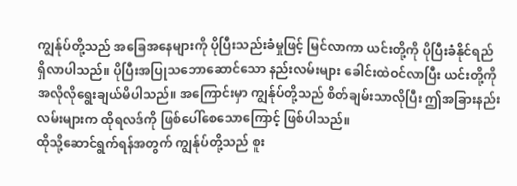ကျွန်ုပ်တို့သည် အခြေအနေများကို ပိုပြီးသည်းခံမှုဖြင့် မြင်လာကာ ယင်းတို့ကို ပိုပြီးခံနိုင်ရည် ရှိလာပါသည်။ ပိုပြီးအပြုသဘောဆောင်သော နည်းလမ်းများ ခေါင်းထဲဝင်လာပြီး ယင်းတို့ကို အလိုလိုရွေးချယ်မိပါသည်။ အကြောင်းမှာ ကျွန်ုပ်တို့သည် စိတ်ချမ်းသာလိုပြီး ဤအခြားနည်းလမ်းများက ထိုရလဒ်ကို ဖြစ်ပေါ်စေသောကြောင့် ဖြစ်ပါသည်။
ထိုသို့ဆောင်ရွက်ရန်အတွက် ကျွန်ုပ်တို့သည် စူး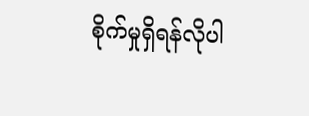စိုက်မှုရှိရန်လိုပါ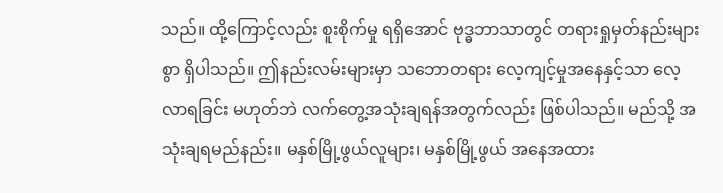သည်။ ထို့ကြောင့်လည်း စူးစိုက်မှု ရရှိအောင် ဗုဒ္ဓဘာသာတွင် တရားရှုမှတ်နည်းများစွာ ရှိပါသည်။ ဤနည်းလမ်းများမှာ သဘောတရား လေ့ကျင့်မှုအနေနှင့်သာ လေ့လာရခြင်း မဟုတ်ဘဲ လက်တွေ့အသုံးချရန်အတွက်လည်း ဖြစ်ပါသည်။ မည်သို့ အသုံးချရမည်နည်း။ မနှစ်မြို့ဖွယ်လူများ၊ မနှစ်မြို့ဖွယ် အနေအထား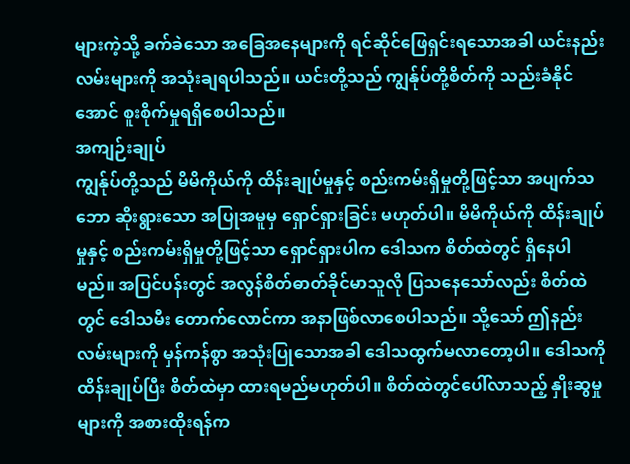များကဲ့သို့ ခက်ခဲသော အခြေအနေများကို ရင်ဆိုင်ဖြေရှင်းရသောအခါ ယင်းနည်းလမ်းများကို အသုံးချရပါသည်။ ယင်းတို့သည် ကျွန်ုပ်တို့စိတ်ကို သည်းခံနိုင်အောင် စူးစိုက်မှုရရှိစေပါသည်။
အကျဉ်းချုပ်
ကျွန်ုပ်တို့သည် မိမိကိုယ်ကို ထိန်းချုပ်မှုနှင့် စည်းကမ်းရှိမှုတို့ဖြင့်သာ အပျက်သဘော ဆိုးရွားသော အပြုအမူမှ ရှောင်ရှားခြင်း မဟုတ်ပါ။ မိမိကိုယ်ကို ထိန်းချုပ်မှုနှင့် စည်းကမ်းရှိမှုတို့ဖြင့်သာ ရှောင်ရှားပါက ဒေါသက စိတ်ထဲတွင် ရှိနေပါမည်။ အပြင်ပန်းတွင် အလွန်စိတ်ဓာတ်ခိုင်မာသူလို ပြသနေသော်လည်း စိတ်ထဲတွင် ဒေါသမီး တောက်လောင်ကာ အနာဖြစ်လာစေပါသည်။ သို့သော် ဤနည်းလမ်းများကို မှန်ကန်စွာ အသုံးပြုသောအခါ ဒေါသထွက်မလာတော့ပါ။ ဒေါသကို ထိန်းချုပ်ပြီး စိတ်ထဲမှာ ထားရမည်မဟုတ်ပါ။ စိတ်ထဲတွင်ပေါ်လာသည့် နှိုးဆွမှုများကို အစားထိုးရန်က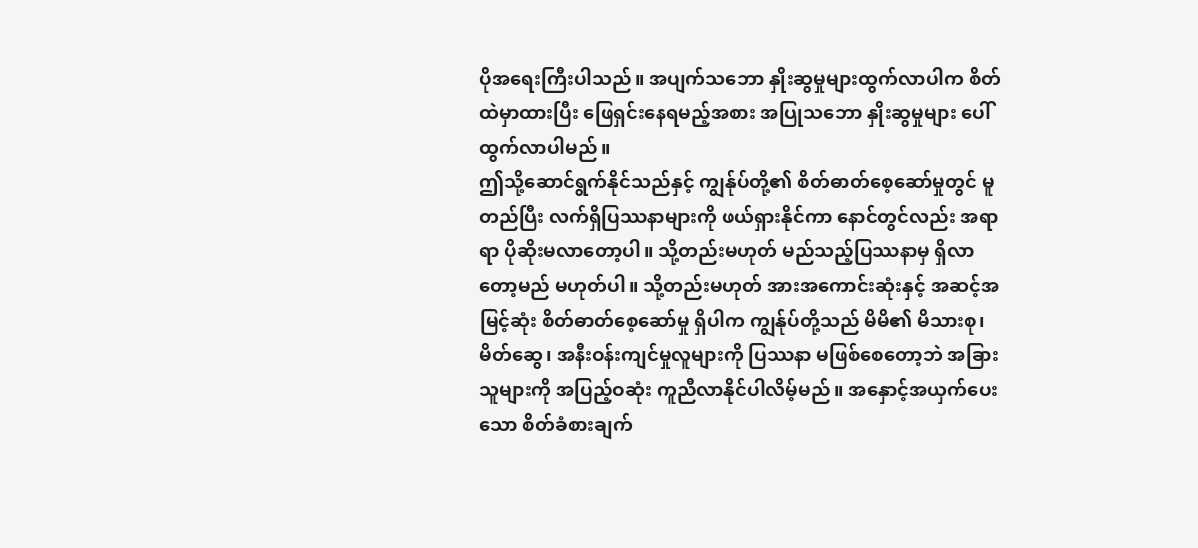ပိုအရေးကြီးပါသည်။ အပျက်သဘော နှိုးဆွမှုများထွက်လာပါက စိတ်ထဲမှာထားပြီး ဖြေရှင်းနေရမည့်အစား အပြုသဘော နှိုးဆွမှုများ ပေါ်ထွက်လာပါမည်။
ဤသို့ဆောင်ရွက်နိုင်သည်နှင့် ကျွန်ုပ်တို့၏ စိတ်ဓာတ်စေ့ဆော်မှုတွင် မူတည်ပြီး လက်ရှိပြဿနာများကို ဖယ်ရှားနိုင်ကာ နောင်တွင်လည်း အရာရာ ပိုဆိုးမလာတော့ပါ။ သို့တည်းမဟုတ် မည်သည့်ပြဿနာမှ ရှိလာတော့မည် မဟုတ်ပါ။ သို့တည်းမဟုတ် အားအကောင်းဆုံးနှင့် အဆင့်အမြင့်ဆုံး စိတ်ဓာတ်စေ့ဆော်မှု ရှိပါက ကျွန်ုပ်တို့သည် မိမိ၏ မိသားစု၊ မိတ်ဆွေ၊ အနီးဝန်းကျင်မှုလူများကို ပြဿနာ မဖြစ်စေတော့ဘဲ အခြားသူများကို အပြည့်ဝဆုံး ကူညီလာနိုင်ပါလိမ့်မည်။ အနှောင့်အယှက်ပေးသော စိတ်ခံစားချက်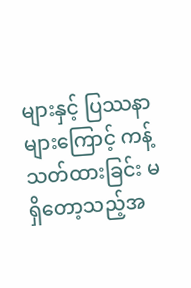များနှင့် ပြဿနာများကြောင့် ကန့်သတ်ထားခြင်း မရှိတော့သည့်အ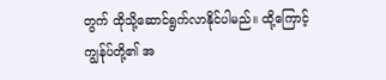တွက် ထိုသို့ဆောင်ရွက်လာနိုင်ပါမည်။ ထို့ကြောင့် ကျွန်ုပ်တို့၏ အ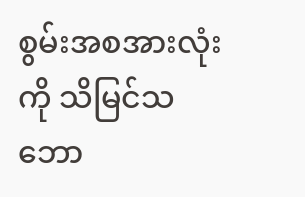စွမ်းအစအားလုံးကို သိမြင်သဘော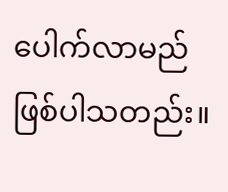ပေါက်လာမည် ဖြစ်ပါသတည်း။